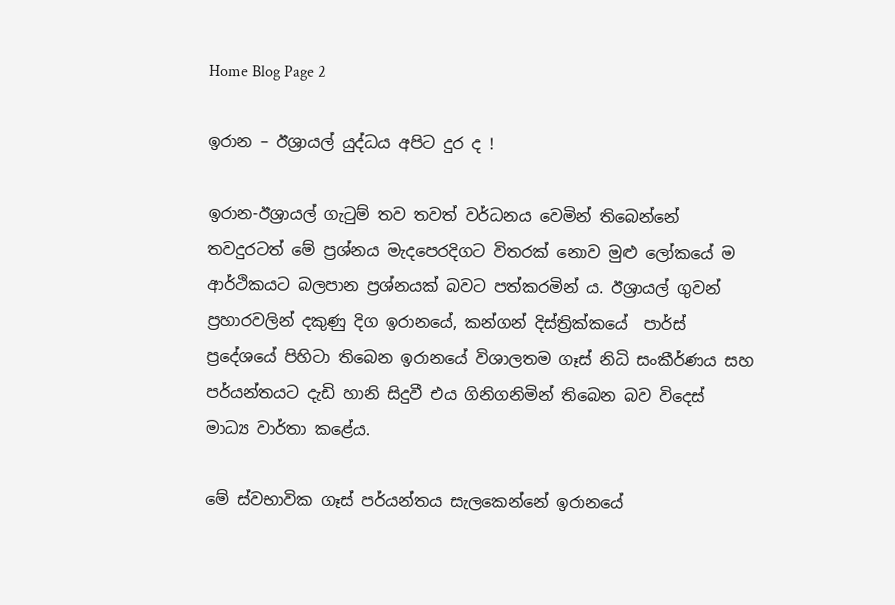Home Blog Page 2

ඉරාන – ඊශ්‍රායල් යුද්ධය අපිට දුර ද !

ඉරාන-ඊශ්‍රායල් ගැටුම් තව තවත් වර්ධනය වෙමින් තිබෙන්නේ තවදුරටත් මේ ප්‍රශ්නය මැදපෙරදිගට විතරක් නොව මුළු ලෝකයේ ම ආර්ථිකයට බලපාන ප්‍රශ්නයක් බවට පත්කරමින් ය. ඊශ්‍රායල් ගුවන් ප්‍රහාරවලින් දකුණු දිග ඉරානයේ, කන්ගන් දිස්ත්‍රික්කයේ  පාර්ස් ප්‍රදේශයේ පිහිටා තිබෙන ඉරානයේ විශාලතම ගෑස් නිධි සංකීර්ණය සහ පර්යන්තයට දැඩි හානි සිදුවී එය ගිනිගනිමින් තිබෙන බව විදෙස් මාධ්‍ය වාර්තා කළේය.

මේ ස්වභාවික ගෑස් පර්යන්තය සැලකෙන්නේ ඉරානයේ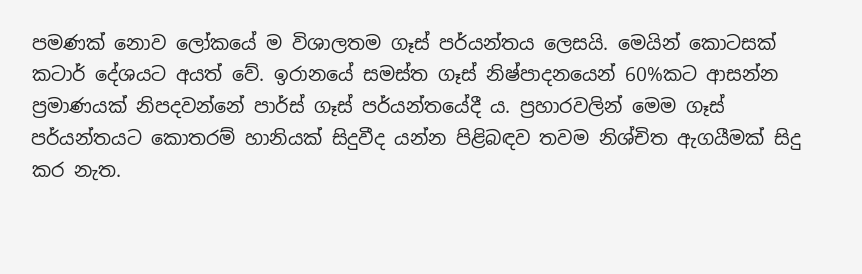පමණක් නොව ලෝකයේ ම විශාලතම ගෑස් පර්යන්තය ලෙසයි. මෙයින් කොටසක් කටාර් දේශයට අයත් වේ. ඉරානයේ සමස්ත ගෑස් නිෂ්පාදනයෙන් 60%කට ආසන්න ප්‍රමාණයක් නිපදවන්නේ පාර්ස් ගෑස් පර්යන්තයේදී ය. ප්‍රහාරවලින් මෙම ගෑස් පර්යන්තයට කොතරම් හානියක් සිදුවීද යන්න පිළිබඳව තවම නිශ්චිත ඇගයීමක් සිදු කර නැත.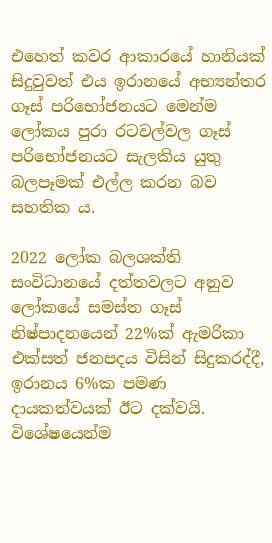එහෙත් කවර ආකාරයේ හානියක් සිදුවුවත් එය ඉරානයේ අභ්‍යන්තර ගෑස් පරිභෝජනයට මෙන්ම ලෝකය පුරා රටවල්වල ගෑස් පරිභෝජනයට සැලකිය යුතු බලපෑමක් එල්ල කරන බව සහතික ය.

2022 ලෝක බලශක්ති සංවිධානයේ දත්තවලට අනුව ලෝකයේ සමස්ත ගෑස් නිෂ්පාදනයෙන් 22%ක් ඇමරිකා එක්සත් ජනපදය විසින් සිදුකරද්දී, ඉරානය 6%ක පමණ දායකත්වයක් ඊට දක්වයි. විශේෂයෙන්ම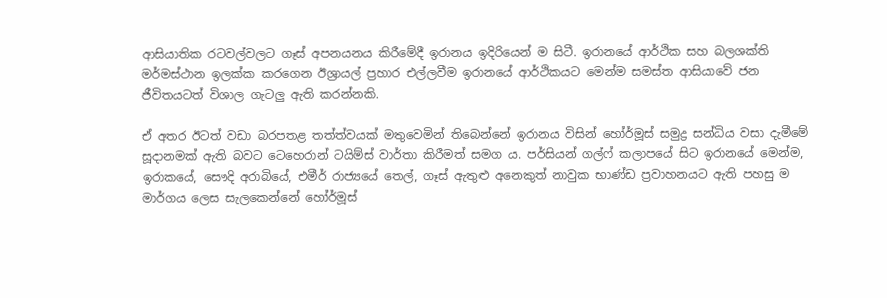ආසියාතික රටවල්වලට ගෑස් අපනයනය කිරීමේදී ඉරානය ඉදිරියෙන් ම සිටී. ඉරානයේ ආර්ථික සහ බලශක්ති මර්මස්ථාන ඉලක්ක කරගෙන ඊශ්‍රායල් ප්‍රහාර එල්ලවීම ඉරානයේ ආර්ථිකයට මෙන්ම සමස්ත ආසියාවේ ජන ජීවිතයටත් විශාල ගැටලු ඇති කරන්නකි.

ඒ අතර ඊටත් වඩා බරපතළ තත්ත්වයක් මතුවෙමින් තිබෙන්නේ ඉරානය විසින් හෝර්මූස් සමුද්‍ර සන්ධිය වසා දැමීමේ සූදානමක් ඇති බවට ටෙහෙරාන් ටයිම්ස් වාර්තා කිරීමත් සමග ය. පර්සියන් ගල්ෆ් කලාපයේ සිට ඉරානයේ මෙන්ම, ඉරාකයේ, සෞදි අරාබියේ, එමීර් රාජ්‍යයේ තෙල්, ගෑස් ඇතුළු අනෙකුත් නාවුක භාණ්ඩ ප්‍රවාහනයට ඇති පහසු ම මාර්ගය ලෙස සැලකෙන්නේ හෝර්මූස්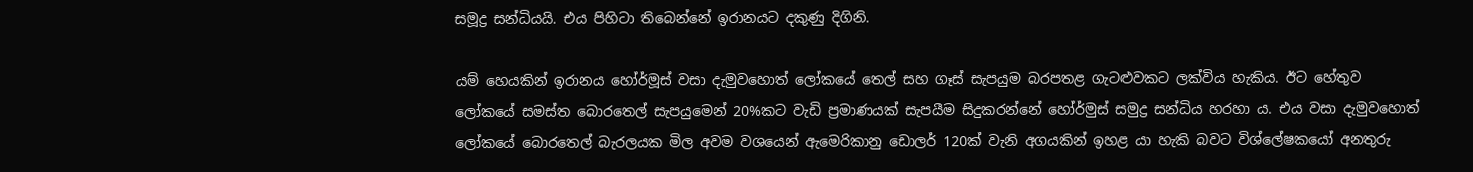සමූද්‍ර සන්ධියයි. එය පිහිටා තිබෙන්නේ ඉරානයට දකුණු දිගිනි.

යම් හෙයකින් ඉරානය හෝර්මූස් වසා දැමුවහොත් ලෝකයේ තෙල් සහ ගෑස් සැපයුම බරපතළ ගැටළුවකට ලක්විය හැකිය. ඊට හේතුව ලෝකයේ සමස්ත බොරතෙල් සැපයුමෙන් 20%කට වැඩි ප්‍රමාණයක් සැපයීම සිදුකරන්නේ හෝර්මුස් සමුද්‍ර සන්ධිය හරහා ය. එය වසා දැමුවහොත් ලෝකයේ බොරතෙල් බැරලයක මිල අවම වශයෙන් ඇමෙරිකානු ඩොලර් 120ක් වැනි අගයකින් ඉහළ යා හැකි බවට විශ්ලේෂකයෝ අනතුරු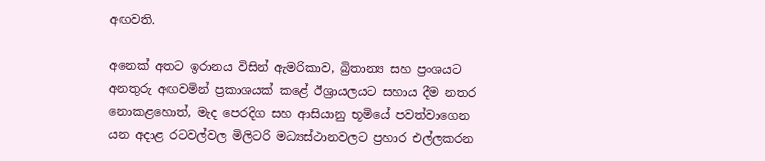අඟවති.

අනෙක් අතට ඉරානය විසින් ඇමරිකාව, බ්‍රිතාන්‍ය සහ ප්‍රංශයට අනතුරු අඟවමින් ප්‍රකාශයක් කළේ ඊශ්‍රායලයට සහාය දීම නතර නොකළහොත්, මැද පෙරදිග සහ ආසියානු භූමියේ පවත්වාගෙන යන අදාළ රටවල්වල මිලිටරි මධ්‍යස්ථානවලට ප්‍රහාර එල්ලකරන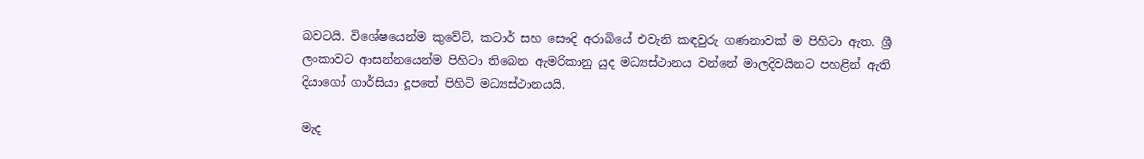බවටයි. විශේෂයෙන්ම කුවේට්, කටාර් සහ සෞදි අරාබියේ එවැනි කඳවුරු ගණනාවක් ම පිහිටා ඇත. ශ්‍රී ලංකාවට ආසන්නයෙන්ම පිහිටා තිබෙන ඇමරිකානු යුද මධ්‍යස්ථානය වන්නේ මාලදිවයිනට පහළින් ඇති දියාගෝ ගාර්සියා දූපතේ පිහිටි මධ්‍යස්ථානයයි.

මැද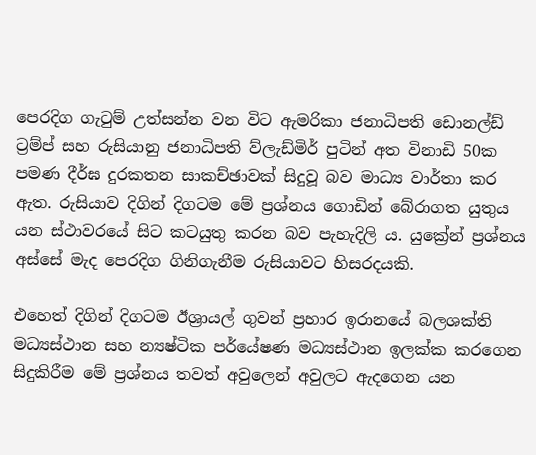පෙරදිග ගැටුම් උත්සන්න වන විට ඇමරිකා ජනාධිපති ඩොනල්ඩ් ට්‍රම්ප් සහ රුසියානු ජනාධිපති ව්ලැඩ්මිර් පුටින් අත විනාඩි 50ක පමණ දීර්ඝ දුරකතන සාකච්ඡාවක් සිදුවූ බව මාධ්‍ය වාර්තා කර ඇත. රුසියාව දිගින් දිගටම මේ ප්‍රශ්නය ගොඩින් බේරාගත යුතුය යන ස්ථාවරයේ සිට කටයුතු කරන බව පැහැදිලි ය. යුක්‍රේන් ප්‍රශ්නය අස්සේ මැද පෙරදිග ගිනිගැනීම රුසියාවට හිසරදයකි.

එහෙත් දිගින් දිගටම ඊශ්‍රායල් ගුවන් ප්‍රහාර ඉරානයේ බලශක්ති මධ්‍යස්ථාන සහ න්‍යෂ්ටික පර්යේෂණ මධ්‍යස්ථාන ඉලක්ක කරගෙන සිදුකිරීම මේ ප්‍රශ්නය තවත් අවුලෙන් අවුලට ඇදගෙන යන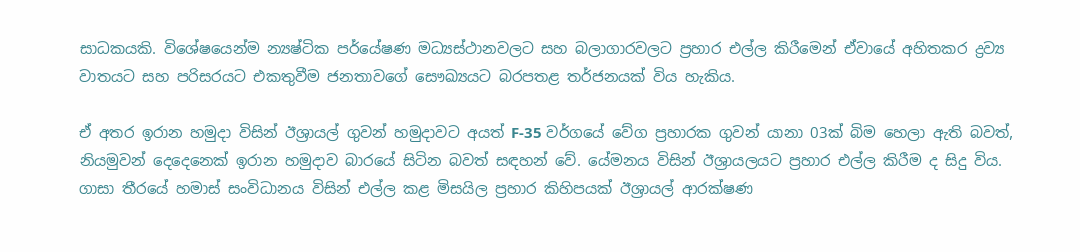සාධකයකි. විශේෂයෙන්ම න්‍යෂ්ටික පර්යේෂණ මධ්‍යස්ථානවලට සහ බලාගාරවලට ප්‍රහාර එල්ල කිරීමෙන් ඒවායේ අහිතකර ද්‍රව්‍ය වාතයට සහ පරිසරයට එකතුවීම ජනතාවගේ සෞඛ්‍යයට බරපතළ තර්ජනයක් විය හැකිය.

ඒ අතර ඉරාන හමුදා විසින් ඊශ්‍රායල් ගුවන් හමුදාවට අයත් F-35 වර්ගයේ වේග ප්‍රහාරක ගුවන් යානා 03ක් බිම හෙලා ඇති බවත්, නියමුවන් දෙදෙනෙක් ඉරාන හමුදාව බාරයේ සිටින බවත් සඳහන් වේ. යේමනය විසින් ඊශ්‍රායලයට ප්‍රහාර එල්ල කිරීම ද සිදු විය. ගාසා තීරයේ හමාස් සංවිධානය විසින් එල්ල කළ මිසයිල ප්‍රහාර කිහිපයක් ඊශ්‍රායල් ආරක්ෂණ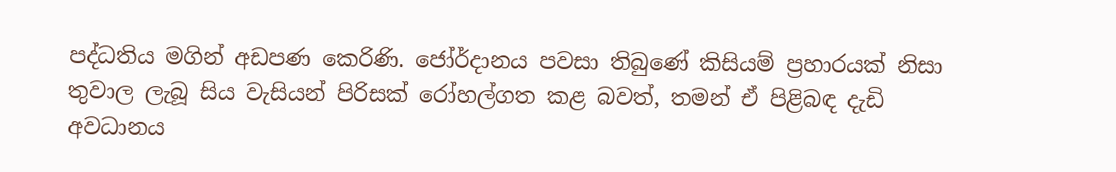පද්ධතිය මගින් අඩපණ කෙරිණි. ජෝර්දානය පවසා තිබුණේ කිසියම් ප්‍රහාරයක් නිසා තුවාල ලැබූ සිය වැසියන් පිරිසක් රෝහල්ගත කළ බවත්, තමන් ඒ පිළිබඳ දැඩි අවධානය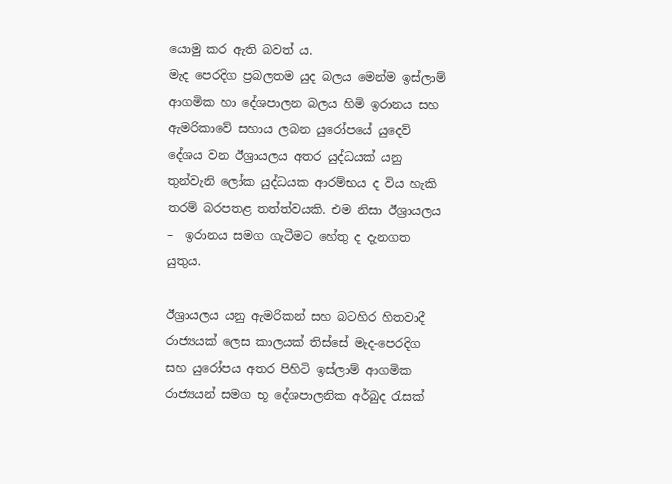යොමු කර ඇති බවත් ය.
මැද පෙරදිග ප්‍රබලතම යුද බලය මෙන්ම ඉස්ලාම් ආගමික හා දේශපාලන බලය හිමි ඉරානය සහ ඇමරිකාවේ සහාය ලබන යුරෝපයේ යුදෙව් දේශය වන ඊශ්‍රායලය අතර යුද්ධයක් යනු තුන්වැනි ලෝක යුද්ධයක ආරම්භය ද විය හැකි තරම් බරපතළ තත්ත්වයකි. එම නිසා ඊශ්‍රායලය –  ඉරානය සමග ගැටීමට හේතු ද දැනගත යුතුය.

ඊශ්‍රායලය යනු ඇමරිකන් සහ බටහිර හිතවාදී රාජ්‍යයක් ලෙස කාලයක් තිස්සේ මැද-පෙරදිග සහ යුරෝපය අතර පිහිටි ඉස්ලාම් ආගමික රාජ්‍යයන් සමග භූ දේශපාලනික අර්බුද රැසක්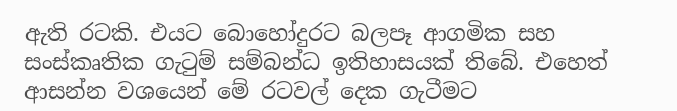ඇති රටකි. එයට බොහෝදුරට බලපෑ ආගමික සහ සංස්කෘතික ගැටුම් සම්බන්ධ ඉතිහාසයක් තිබේ. එහෙත් ආසන්න වශයෙන් මේ රටවල් දෙක ගැටීමට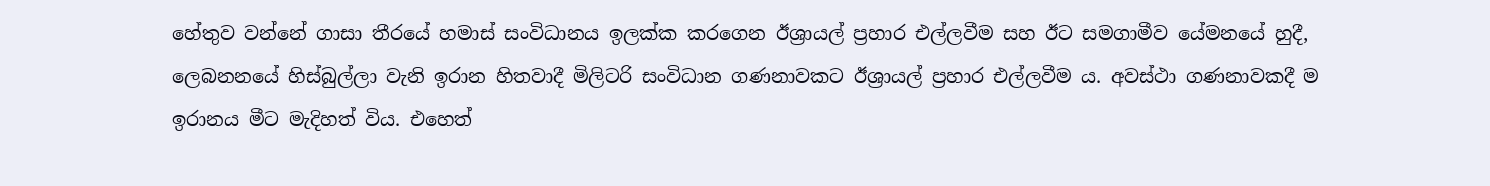හේතුව වන්නේ ගාසා තීරයේ හමාස් සංවිධානය ඉලක්ක කරගෙන ඊශ්‍රායල් ප්‍රහාර එල්ලවීම සහ ඊට සමගාමීව යේමනයේ හුදී, ලෙබනනයේ හිස්බුල්ලා වැනි ඉරාන හිතවාදී මිලිටරි සංවිධාන ගණනාවකට ඊශ්‍රායල් ප්‍රහාර එල්ලවීම ය. අවස්ථා ගණනාවකදී ම ඉරානය මීට මැදිහත් විය. එහෙත්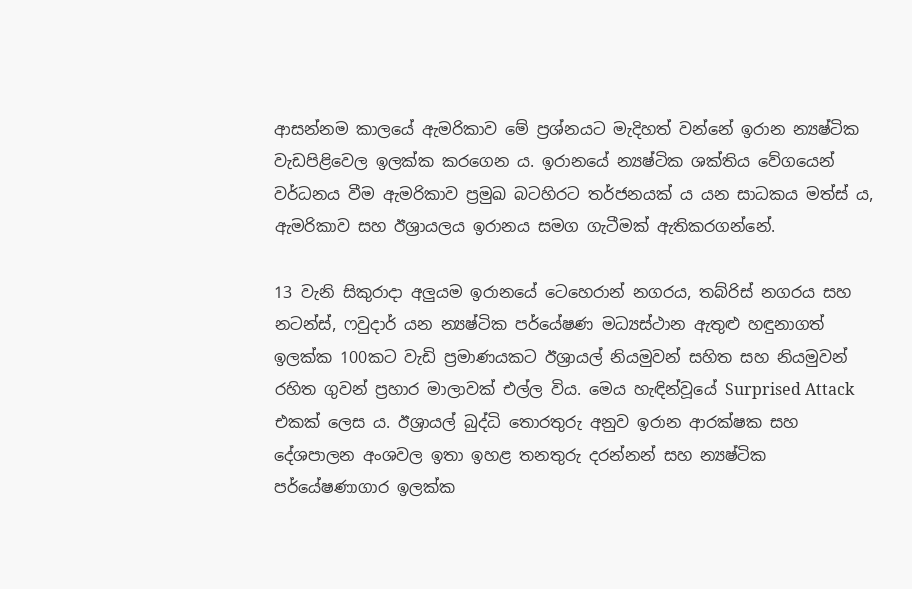ආසන්නම කාලයේ ඇමරිකාව මේ ප්‍රශ්නයට මැදිහත් වන්නේ ඉරාන න්‍යෂ්ටික වැඩපිළිවෙල ඉලක්ක කරගෙන ය. ඉරානයේ න්‍යෂ්ටික ශක්තිය වේගයෙන් වර්ධනය වීම ඇමරිකාව ප්‍රමුඛ බටහිරට තර්ජනයක් ය යන සාධකය මත්ස් ය, ඇමරිකාව සහ ඊශ්‍රායලය ඉරානය සමග ගැටීමක් ඇතිකරගන්නේ.

13 වැනි සිකුරාදා අලුයම ඉරානයේ ටෙහෙරාන් නගරය, තබ්රිස් නගරය සහ නටන්ස්, ෆවුදාර් යන න්‍යෂ්ටික පර්යේෂණ මධ්‍යස්ථාන ඇතුළු හඳුනාගත් ඉලක්ක 100කට වැඩි ප්‍රමාණයකට ඊශ්‍රායල් නියමුවන් සහිත සහ නියමුවන් රහිත ගුවන් ප්‍රහාර මාලාවක් එල්ල විය. මෙය හැඳින්වූයේ Surprised Attack එකක් ලෙස ය. ඊශ්‍රායල් බුද්ධි තොරතුරු අනුව ඉරාන ආරක්ෂක සහ දේශපාලන අංශවල ඉතා ඉහළ තනතුරු දරන්නන් සහ න්‍යෂ්ටික පර්යේෂණාගාර ඉලක්ක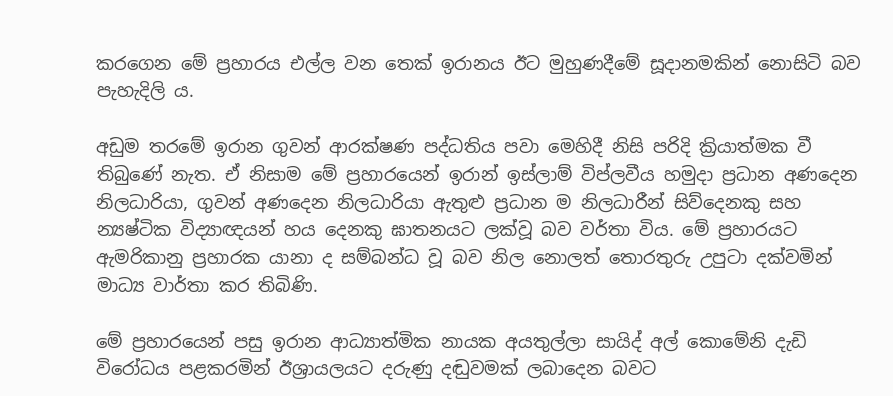කරගෙන මේ ප්‍රහාරය එල්ල වන තෙක් ඉරානය ඊට මුහුණදීමේ සූදානමකින් නොසිටි බව පැහැදිලි ය.

අඩුම තරමේ ඉරාන ගුවන් ආරක්ෂණ පද්ධතිය පවා මෙහිදී නිසි පරිදි ක්‍රියාත්මක වී තිබුණේ නැත. ඒ නිසාම මේ ප්‍රහාරයෙන් ඉරාන් ඉස්ලාම් විප්ලවීය හමුදා ප්‍රධාන අණදෙන නිලධාරියා, ගුවන් අණදෙන නිලධාරියා ඇතුළු ප්‍රධාන ම නිලධාරීන් සිව්දෙනකු සහ න්‍යෂ්ටික විද්‍යාඥයන් හය දෙනකු ඝාතනයට ලක්වූ බව වර්තා විය. මේ ප්‍රහාරයට ඇමරිකානු ප්‍රහාරක යානා ද සම්බන්ධ වූ බව නිල නොලත් තොරතුරු උපුටා දක්වමින් මාධ්‍ය වාර්තා කර තිබිණි.

මේ ප්‍රහාරයෙන් පසු ඉරාන ආධ්‍යාත්මික නායක අයතුල්ලා සායිද් අල් කොමේනි දැඩි විරෝධය පළකරමින් ඊශ්‍රායලයට දරුණු දඬුවමක් ලබාදෙන බවට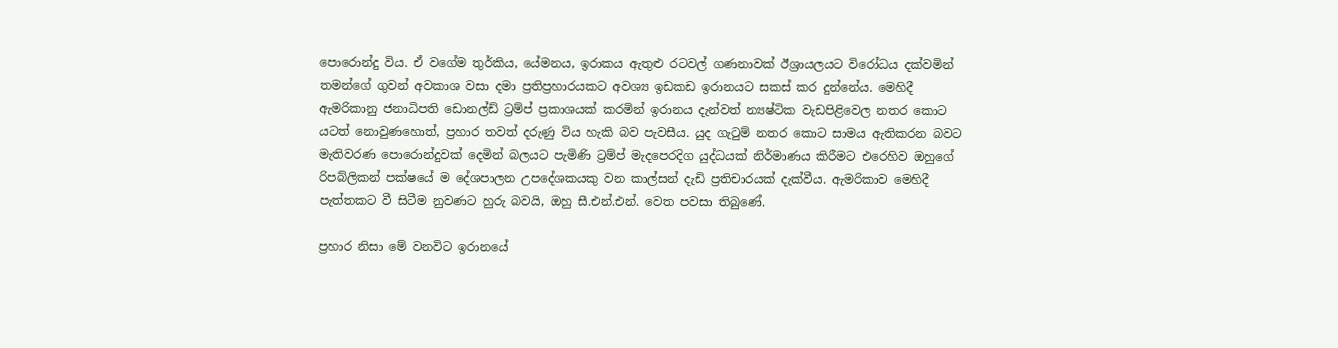පොරොන්දු විය. ඒ වගේම තුර්කිය, යේමනය, ඉරාකය ඇතුළු රටවල් ගණනාවක් ඊශ්‍රායලයට විරෝධය දක්වමින් තමන්ගේ ගුවන් අවකාශ වසා දමා ප්‍රතිප්‍රහාරයකට අවශ්‍ය ඉඩකඩ ඉරානයට සකස් කර දුන්නේය. මෙහිදී ඇමරිකානු ජනාධිපති ඩොනල්ඩ් ට්‍රම්ප් ප්‍රකාශයක් කරමින් ඉරානය දැන්වත් න්‍යෂ්ටික වැඩපිළිවෙල නතර කොට යටත් නොවුණහොත්, ප්‍රහාර තවත් දරුණු විය හැකි බව පැවසීය. යුද ගැටුම් නතර කොට සාමය ඇතිකරන බවට මැතිවරණ පොරොන්දුවක් දෙමින් බලයට පැමිණි ට්‍රම්ප් මැදපෙරදිග යුද්ධයක් නිර්මාණය කිරීමට එරෙහිව ඔහුගේ රිපබ්ලිකන් පක්ෂයේ ම දේශපාලන උපදේශකයකු වන කාල්සන් දැඩි ප්‍රතිචාරයක් දැක්වීය. ඇමරිකාව මෙහිදී පැත්තකට වී සිටීම නුවණට හුරු බවයි, ඔහු සී.එන්.එන්. වෙත පවසා තිබුණේ.

ප්‍රහාර නිසා මේ වනවිට ඉරානයේ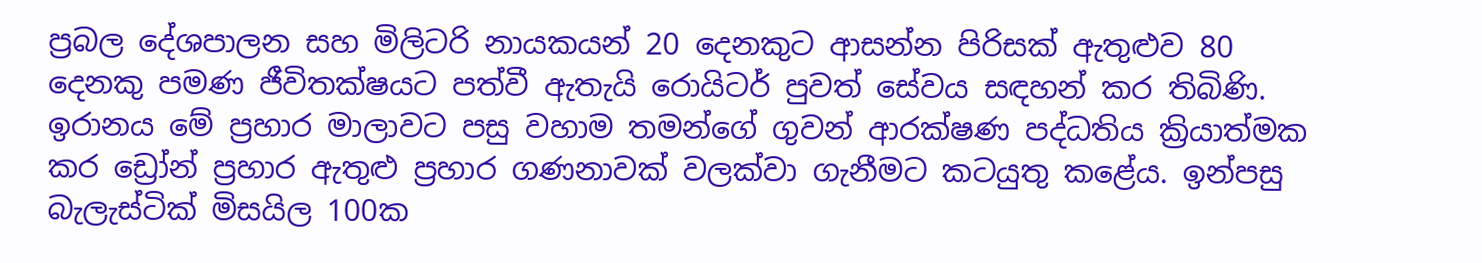ප්‍රබල දේශපාලන සහ මිලිටරි නායකයන් 20 දෙනකුට ආසන්න පිරිසක් ඇතුළුව 80 දෙනකු පමණ ජීවිතක්ෂයට පත්වී ඇතැයි රොයිටර් පුවත් සේවය සඳහන් කර තිබිණි. ඉරානය මේ ප්‍රහාර මාලාවට පසු වහාම තමන්ගේ ගුවන් ආරක්ෂණ පද්ධතිය ක්‍රියාත්මක කර ඩ්‍රෝන් ප්‍රහාර ඇතුළු ප්‍රහාර ගණනාවක් වලක්වා ගැනීමට කටයුතු කළේය. ඉන්පසු බැලැස්ටික් මිසයිල 100ක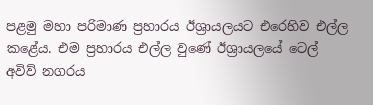පළමු මහා පරිමාණ ප්‍රහාරය ඊශ්‍රායලයට එරෙහිව එල්ල කළේය. එම ප්‍රහාරය එල්ල වුණේ ඊශ්‍රායලයේ ටෙල් අවිව් නගරය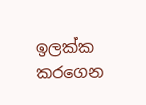ඉලක්ක කරගෙන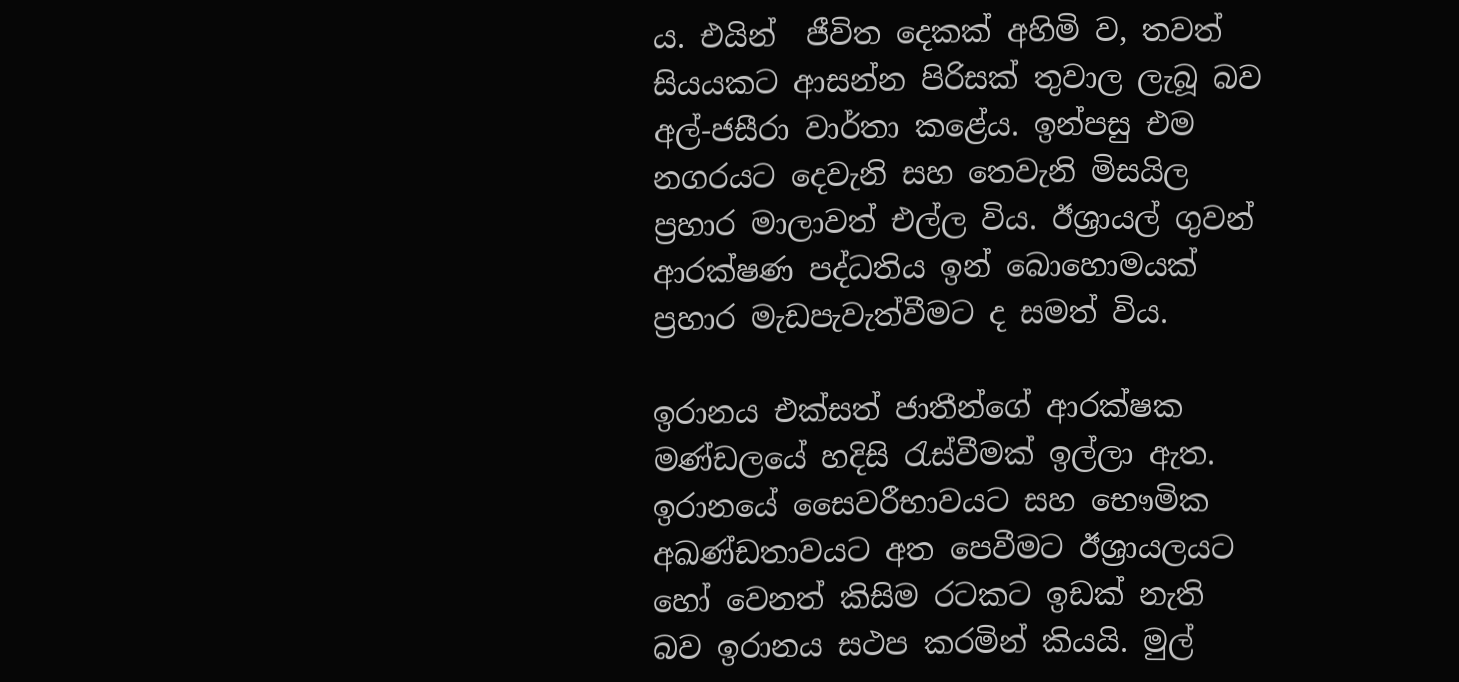ය. එයින්  ජීවිත දෙකක් අහිමි ව, තවත් සියයකට ආසන්න පිරිසක් තුවාල ලැබූ බව අල්-ජසීරා වාර්තා කළේය. ඉන්පසු එම නගරයට දෙවැනි සහ තෙවැනි මිසයිල ප්‍රහාර මාලාවත් එල්ල විය. ඊශ්‍රායල් ගුවන් ආරක්ෂණ පද්ධතිය ඉන් බොහොමයක් ප්‍රහාර මැඩපැවැත්වීමට ද සමත් විය.

ඉරානය එක්සත් ජාතීන්ගේ ආරක්ෂක මණ්ඩලයේ හදිසි රැස්වීමක් ඉල්ලා ඇත. ඉරානයේ සෛවරීභාවයට සහ භෞමික අඛණ්ඩතාවයට අත පෙවීමට ඊශ්‍රායලයට හෝ වෙනත් කිසිම රටකට ඉඩක් නැති බව ඉරානය සථප කරමින් කියයි. මුල්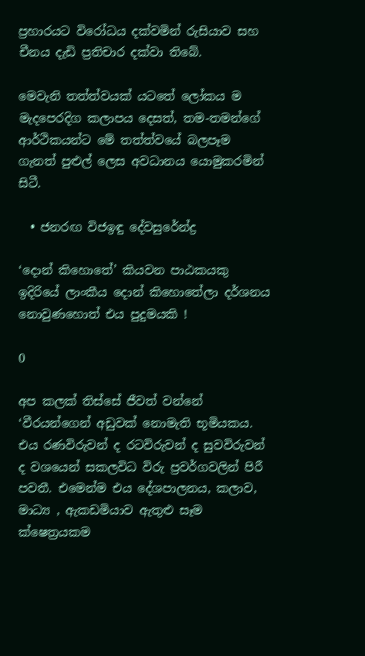ප්‍රහාරයට විරෝධය දක්වමින් රුසියාව සහ චීනය දැඩි ප්‍රතිචාර දක්වා තිබේ.

මෙවැනි තත්ත්වයක් යටතේ ලෝකය ම මැදපෙරදිග කලාපය දෙසත්, තම-තමන්ගේ ආර්ථිකයන්ට මේ තත්ත්වයේ බලපෑම ගැනත් පුළුල් ලෙස අවධානය යොමුකරමින් සිටී.

  • ජනරඟ විජඉඳු දේවසුරේන්ද්‍ර

‘දොන් කිහොතේ’ කියවන පාඨකයකු ඉදිරියේ ලාංකීය දොන් කිහොතේලා දර්ශනය නොවුණහොත් එය පුදුමයකි !

0

අප කලක් තිස්සේ ජීවත් වන්නේ ‘වීරයන්ගෙන් අඩුවක් නොමැති භූමියකය. එය රණවිරුවන් ද රටවිරුවන් ද සුවවිරුවන් ද වශයෙන් සකලවිධ විරු ප්‍රවර්ගවලින් පිරී පවතී. එමෙන්ම එය දේශපාලනය, කලාව, මාධ්‍ය , ඇකඩමියාව ඇතුළු සෑම ක්ෂෙත්‍රයකම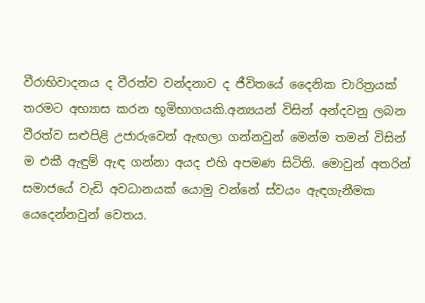වීරාභිවාදනය ද වීරත්ව වන්දනාව ද ජීවිතයේ දෛනික චාරිත්‍රයක් තරමට අභ්‍යාස කරන භූමිභාගයකි.අන්‍යයන් විසින් අන්දවනු ලබන වීරත්ව සළුපිළි උජාරුවෙන් ඇඟලා ගන්නවුන් මෙන්ම තමන් විසින් ම එකී ඇඳුම් ඇඳ ගන්නා අයද එහි අපමණ සිටිති. මොවුන් අතරින් සමාජයේ වැඩි අවධානයක් යොමු වන්නේ ස්වයං ඇඳගැනීමක යෙදෙන්නවුන් වෙතය.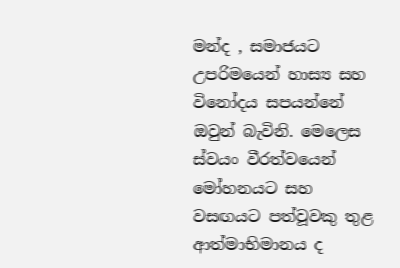මන්ද , සමාජයට උපරිමයෙන් හාස්‍ය සහ විනෝදය සපයන්නේ ඔවුන් බැවිනි. මෙලෙස ස්වයං වීරත්වයෙන් මෝහනයට සහ වසඟයට පත්වූවකු තුළ ආත්මාභිමානය ද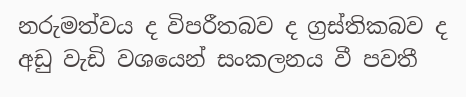නරුමත්වය ද විපරීතබව ද ග්‍රස්තිකබව ද අඩු වැඩි වශයෙන් සංකලනය වී පවතී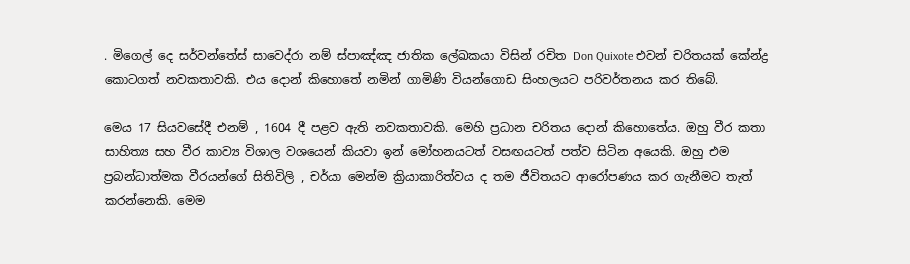. මිගෙල් දෙ සර්වන්තේස් සාවෙද්රා නම් ස්පාඤ්ඤ ජාතික ලේඛකයා විසින් රචිත Don Quixote එවන් චරිතයක් කේන්ද්‍ර කොටගත් නවකතාවකි. එය දොන් කිහොතේ නමින් ගාමිණි වියන්ගොඩ සිංහලයට පරිවර්තනය කර තිබේ.

මෙය 17 සියවසේදී එනම් , 1604 දී පළව ඇති නවකතාවකි. මෙහි ප්‍රධාන චරිතය දොන් කිහොතේය. ඔහු වීර කතා සාහිත්‍ය සහ වීර කාව්‍ය විශාල වශයෙන් කියවා ඉන් මෝහනයටත් වසඟයටත් පත්ව සිටින අයෙකි. ඔහු එම ප්‍රබන්ධාත්මක වීරයන්ගේ සිතිවිලි , චර්යා මෙන්ම ක්‍රියාකාරිත්වය ද තම ජීවිතයට ආරෝපණය කර ගැනීමට තැත් කරන්නෙකි. මෙම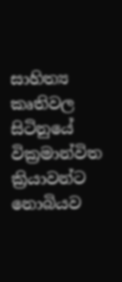සාහිත්‍ය කෘතිවල සිටිනුයේ වික්‍රමාන්විත ක්‍රියාවන්ට නොබියව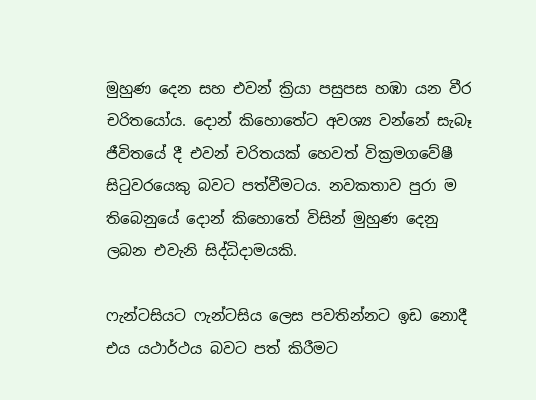මුහුණ දෙන සහ එවන් ක්‍රියා පසුපස හඹා යන වීර චරිතයෝය. දොන් කිහොතේට අවශ්‍ය වන්නේ සැබෑ ජීවිතයේ දී එවන් චරිතයක් හෙවත් වික්‍රමගවේෂී සිටුවරයෙකු බවට පත්වීමටය. නවකතාව පුරා ම තිබෙනුයේ දොන් කිහොතේ විසින් මුහුණ දෙනු ලබන එවැනි සිද්ධිදාමයකි.

ෆැන්ටසියට ෆැන්ටසිය ලෙස පවතින්නට ඉඩ නොදී එය යථාර්ථය බවට පත් කිරීමට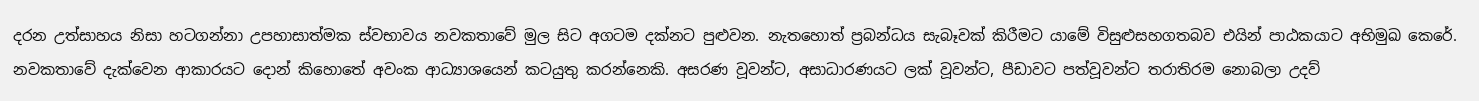දරන උත්සාහය නිසා හටගන්නා උපහාසාත්මක ස්වභාවය නවකතාවේ මුල සිට අගටම දක්නට පුළුවන. නැතහොත් ප්‍රබන්ධය සැබෑවක් කිරීමට යාමේ විසුළුසහගතබව එයින් පාඨකයාට අභිමුඛ කෙරේ. නවකතාවේ දැක්වෙන ආකාරයට දොන් කිහොතේ අවංක ආධ්‍යාශයෙන් කටයුතු කරන්නෙකි. අසරණ වූවන්ට, අසාධාරණයට ලක් වූවන්ට, පීඩාවට පත්වූවන්ට තරාතිරම නොබලා උදව්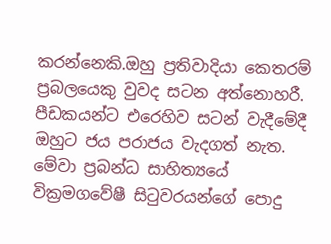කරන්නෙකි.ඔහු ප්‍රතිවාදියා කෙතරම් ප්‍රබලයෙකු වුවද සටන අත්නොහරී. පීඩකයන්ට එරෙහිව සටන් වැදීමේදී ඔහුට ජය පරාජය වැදගත් නැත. මේවා ප්‍රබන්ධ සාහිත්‍යයේ වික්‍රමගවේෂී සිටුවරයන්ගේ පොදු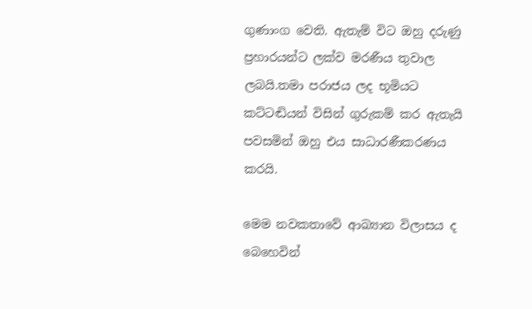ගුණාංග වෙති. ඇතැම් විට ඔහු දරුණු ප්‍රහාරයන්ට ලක්ව මරණීය තුවාල ලබයි.තමා පරාජය ලද භූමියට කට්ටඬියන් විසින් ගුරුකම් කර ඇතැයි පවසමින් ඔහු එය සාධාරණීකරණය කරයි.

මෙම නවකතාවේ ආඛ්‍යාන විලාසය ද බෙහෙවින්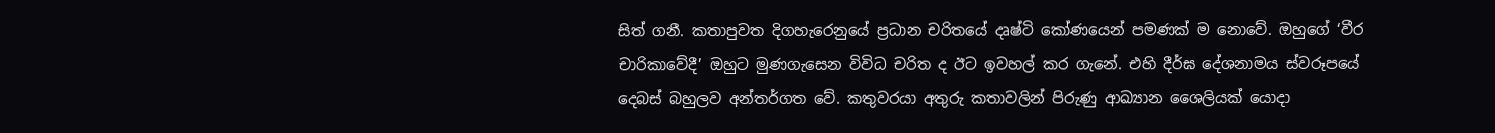සිත් ගනී. කතාපුවත දිගහැරෙනුයේ ප්‍රධාන චරිතයේ දෘෂ්ටි කෝණයෙන් පමණක් ම නොවේ. ඔහුගේ ‘වීර චාරිකාවේදී’ ඔහුට මුණගැසෙන විවිධ චරිත ද ඊට ඉවහල් කර ගැනේ. එහි දීර්ඝ දේශනාමය ස්වරූපයේ දෙබස් බහුලව අන්තර්ගත වේ. කතුවරයා අතුරු කතාවලින් පිරුණු ආඛ්‍යාන ශෛලියක් යොදා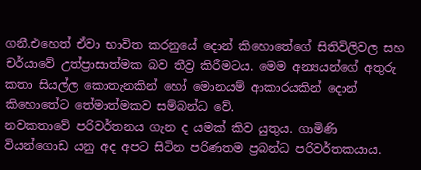ගනී.එහෙත් ඒවා භාවිත කරනුයේ දොන් කිහොතේගේ සිතිවිලිවල සහ චර්යාවේ උත්ප්‍රාසාත්මක බව තීව්‍ර කිරීමටය. මෙම අන්‍යයන්ගේ අතුරු කතා සියල්ල කොතැනකින් හෝ මොනයම් ආකාරයකින් දොන් කිහොතේට තේමාත්මකව සම්බන්ධ වේ.
නවකතාවේ පරිවර්තනය ගැන ද යමක් කිව යුතුය. ගාමිණි වියන්ගොඩ යනු අද අපට සිටින පරිණතම ප්‍රබන්ධ පරිවර්තකයාය.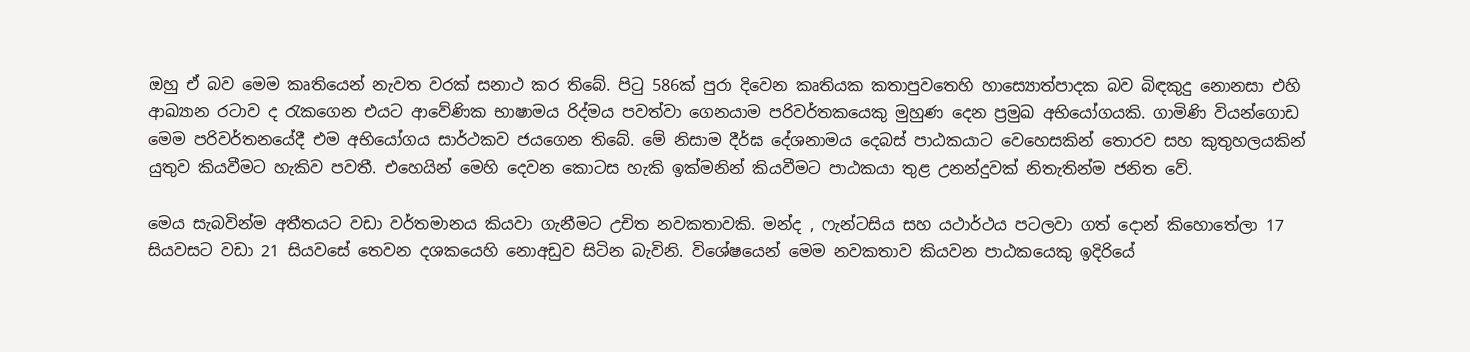ඔහු ඒ බව මෙම කෘතියෙන් නැවත වරක් සනාථ කර තිබේ. පිටු 586ක් පුරා දිවෙන කෘතියක කතාපුවතෙහි හාස්‍යොත්පාදක බව බිඳකුදු නොනසා එහි ආඛ්‍යාන රටාව ද රැකගෙන එයට ආවේණික භාෂාමය රිද්මය පවත්වා ගෙනයාම පරිවර්තකයෙකු මුහුණ දෙන ප්‍රමුඛ අභියෝගයකි. ගාමිණි වියන්ගොඩ මෙම පරිවර්තනයේදී එම අභියෝගය සාර්ථකව ජයගෙන තිබේ. මේ නිසාම දීර්ඝ දේශනාමය දෙබස් පාඨකයාට වෙහෙසකින් තොරව සහ කුතුහලයකින් යුතුව කියවීමට හැකිව පවතී. එහෙයින් මෙහි දෙවන කොටස හැකි ඉක්මනින් කියවීමට පාඨකයා තුළ උනන්දුවක් නිතැතින්ම ජනිත වේ.

මෙය සැබවින්ම අතීතයට වඩා වර්තමානය කියවා ගැනීමට උචිත නවකතාවකි. මන්ද , ෆැන්ටසිය සහ යථාර්ථය පටලවා ගත් දොන් කිහොතේලා 17 සියවසට වඩා 21 සියවසේ තෙවන දශකයෙහි නොඅඩුව සිටින බැවිනි. විශේෂයෙන් මෙම නවකතාව කියවන පාඨකයෙකු ඉදිරියේ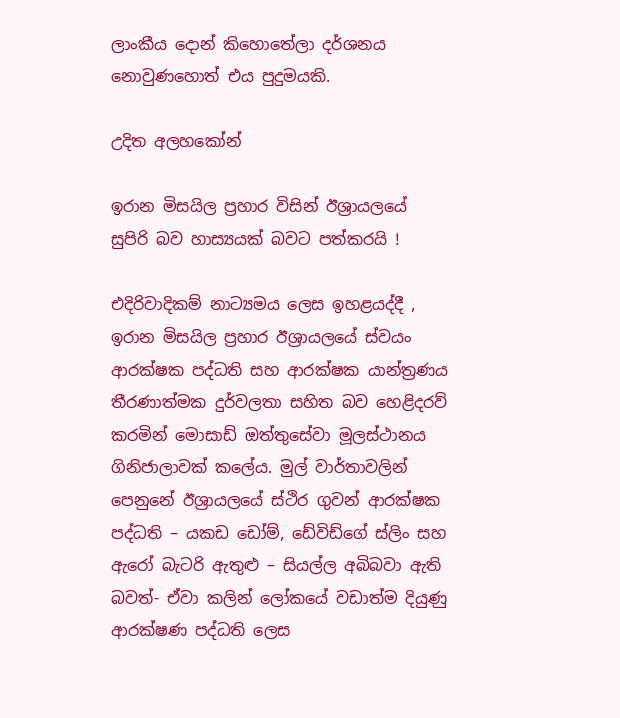ලාංකීය දොන් කිහොතේලා දර්ශනය නොවුණහොත් එය පුදුමයකි.

උදිත අලහකෝන්

ඉරාන මිසයිල ප්‍රහාර විසින් ඊශ්‍රායලයේ සුපිරි බව හාස්‍යයක් බවට පත්කරයි !

එදිරිවාදිකම් නාට්‍යමය ලෙස ඉහළයද්දී , ඉරාන මිසයිල ප්‍රහාර ඊශ්‍රායලයේ ස්වයං ආරක්ෂක පද්ධති සහ ආරක්ෂක යාන්ත්‍රණය තීරණාත්මක දුර්වලතා සහිත බව හෙළිදරව් කරමින් මොසාඩ් ඔත්තුසේවා මූලස්ථානය ගිනිජාලාවක් කලේය. මුල් වාර්තාවලින් පෙනුනේ ඊශ්‍රායලයේ ස්ථිර ගුවන් ආරක්ෂක පද්ධති – යකඩ ඩෝම්, ඩේවිඩ්ගේ ස්ලිං සහ ඇරෝ බැටරි ඇතුළු – සියල්ල අබිබවා ඇති බවත්- ඒවා කලින් ලෝකයේ වඩාත්ම දියුණු ආරක්ෂණ පද්ධති ලෙස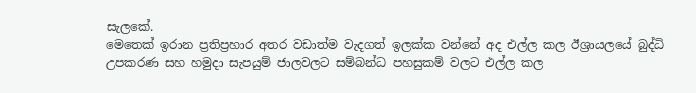සැලකේ.
මෙතෙක් ඉරාන ප්‍රතිප්‍රහාර අතර වඩාත්ම වැදගත් ඉලක්ක වන්නේ අද එල්ල කල ඊශ්‍රායලයේ බුද්ධි උපකරණ සහ හමුදා සැපයුම් ජාලවලට සම්බන්ධ පහසුකම් වලට එල්ල කල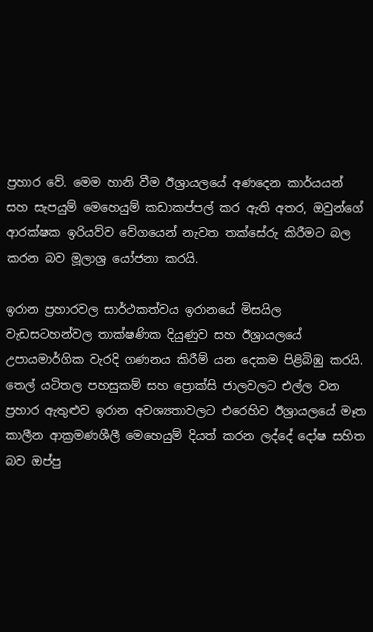ප්‍රහාර වේ. මෙම හානි වීම ඊශ්‍රායලයේ අණදෙන කාර්යයන් සහ සැපයුම් මෙහෙයුම් කඩාකප්පල් කර ඇති අතර, ඔවුන්ගේ ආරක්ෂක ඉරියව්ව වේගයෙන් නැවත තක්සේරු කිරීමට බල කරන බව මූලාශ්‍ර යෝජනා කරයි.

ඉරාන ප්‍රහාරවල සාර්ථකත්වය ඉරානයේ මිසයිල වැඩසටහන්වල තාක්ෂණික දියුණුව සහ ඊශ්‍රායලයේ උපායමාර්ගික වැරදි ගණනය කිරීම් යන දෙකම පිළිබිඹු කරයි. තෙල් යටිතල පහසුකම් සහ ප්‍රොක්සි ජාලවලට එල්ල වන ප්‍රහාර ඇතුළුව ඉරාන අවශ්‍යතාවලට එරෙහිව ඊශ්‍රායලයේ මෑත කාලීන ආක්‍රමණශීලී මෙහෙයුම් දියත් කරන ලද්දේ දෝෂ සහිත බව ඔප්පු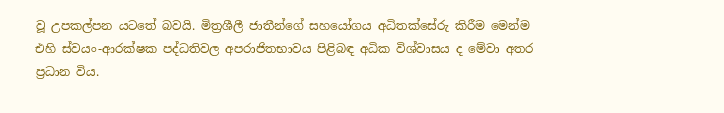වූ උපකල්පන යටතේ බවයි. මිත්‍රශීලී ජාතීන්ගේ සහයෝගය අධිතක්සේරු කිරීම මෙන්ම එහි ස්වයං-ආරක්ෂක පද්ධතිවල අපරාජිතභාවය පිළිබඳ අධික විශ්වාසය ද මේවා අතර ප්‍රධාන විය.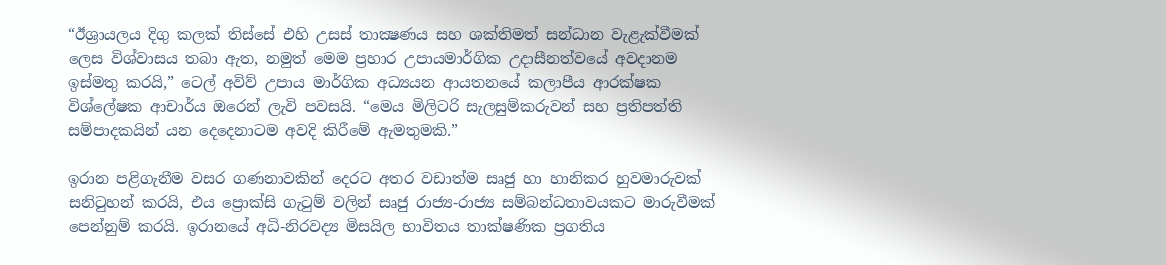“ඊශ්‍රායලය දිගු කලක් තිස්සේ එහි උසස් තාක්‍ෂණය සහ ශක්තිමත් සන්ධාන වැළැක්වීමක් ලෙස විශ්වාසය තබා ඇත, නමුත් මෙම ප්‍රහාර උපායමාර්ගික උදාසීනත්වයේ අවදානම ඉස්මතු කරයි,” ටෙල් අවිව් උපාය මාර්ගික අධ්‍යයන ආයතනයේ කලාපීය ආරක්ෂක විශ්ලේෂක ආචාර්ය ඔරෙන් ලැවි පවසයි. “මෙය මිලිටරි සැලසුම්කරුවන් සහ ප්‍රතිපත්ති සම්පාදකයින් යන දෙදෙනාටම අවදි කිරීමේ ඇමතුමකි.”

ඉරාන පළිගැනීම වසර ගණනාවකින් දෙරට අතර වඩාත්ම සෘජු හා හානිකර හුවමාරුවක් සනිටුහන් කරයි, එය ප්‍රොක්සි ගැටුම් වලින් සෘජු රාජ්‍ය-රාජ්‍ය සම්බන්ධතාවයකට මාරුවීමක් පෙන්නුම් කරයි. ඉරානයේ අධි-නිරවද්‍ය මිසයිල භාවිතය තාක්ෂණික ප්‍රගතිය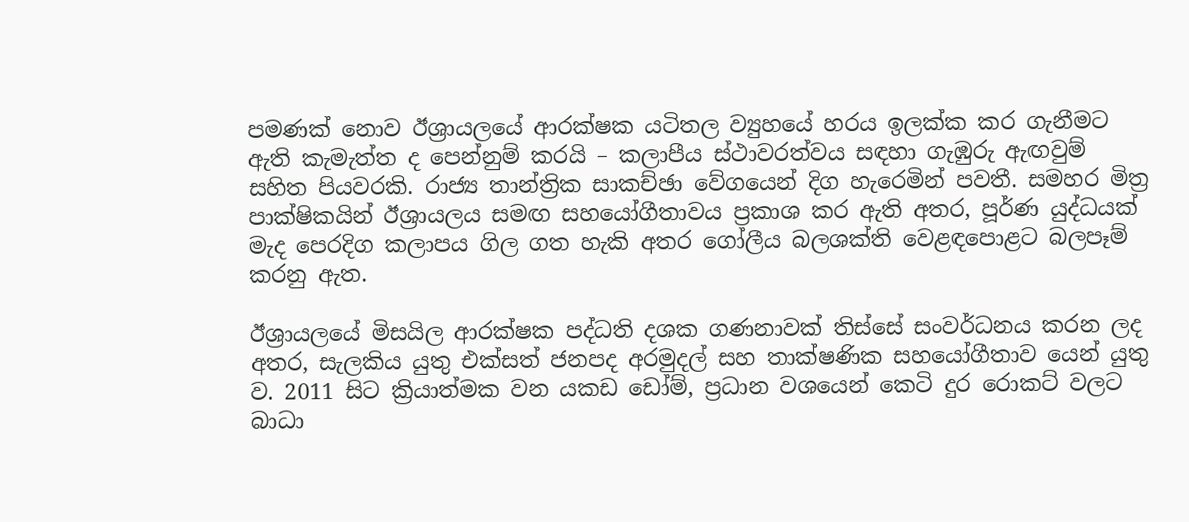පමණක් නොව ඊශ්‍රායලයේ ආරක්ෂක යටිතල ව්‍යුහයේ හරය ඉලක්ක කර ගැනීමට ඇති කැමැත්ත ද පෙන්නුම් කරයි – කලාපීය ස්ථාවරත්වය සඳහා ගැඹුරු ඇඟවුම් සහිත පියවරකි. රාජ්‍ය තාන්ත්‍රික සාකච්ඡා වේගයෙන් දිග හැරෙමින් පවතී. සමහර මිත්‍ර පාක්ෂිකයින් ඊශ්‍රායලය සමඟ සහයෝගීතාවය ප්‍රකාශ කර ඇති අතර, පූර්ණ යුද්ධයක් මැද පෙරදිග කලාපය ගිල ගත හැකි අතර ගෝලීය බලශක්ති වෙළඳපොළට බලපෑම් කරනු ඇත.

ඊශ්‍රායලයේ මිසයිල ආරක්ෂක පද්ධති දශක ගණනාවක් තිස්සේ සංවර්ධනය කරන ලද අතර, සැලකිය යුතු එක්සත් ජනපද අරමුදල් සහ තාක්ෂණික සහයෝගීතාව යෙන් යුතු ව. 2011 සිට ක්‍රියාත්මක වන යකඩ ඩෝම්, ප්‍රධාන වශයෙන් කෙටි දුර රොකට් වලට බාධා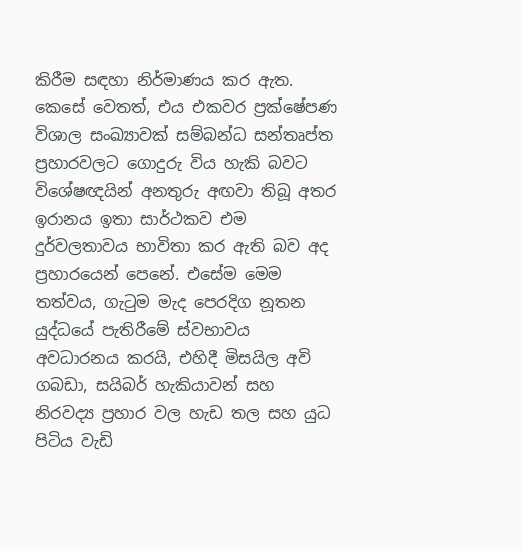කිරීම සඳහා නිර්මාණය කර ඇත. කෙසේ වෙතත්, එය එකවර ප්‍රක්ෂේපණ විශාල සංඛ්‍යාවක් සම්බන්ධ සන්තෘප්ත ප්‍රහාරවලට ගොදුරු විය හැකි බවට විශේෂඥයින් අනතුරු අඟවා තිබූ අතර ඉරානය ඉතා සාර්ථකව එම දුර්වලතාවය භාවිතා කර ඇති බව අද ප්‍රහාරයෙන් පෙනේ. එසේම මෙම තත්වය, ගැටුම මැද පෙරදිග නූතන යුද්ධයේ පැතිරීමේ ස්වභාවය අවධාරනය කරයි, එහිදී මිසයිල අවි ගබඩා, සයිබර් හැකියාවන් සහ නිරවද්‍ය ප්‍රහාර වල හැඩ තල සහ යුධ පිටිය වැඩි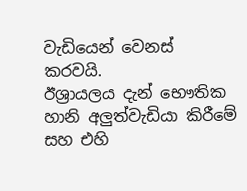වැඩියෙන් වෙනස් කරවයි.
ඊශ්‍රායලය දැන් භෞතික හානි අලුත්වැඩියා කිරීමේ සහ එහි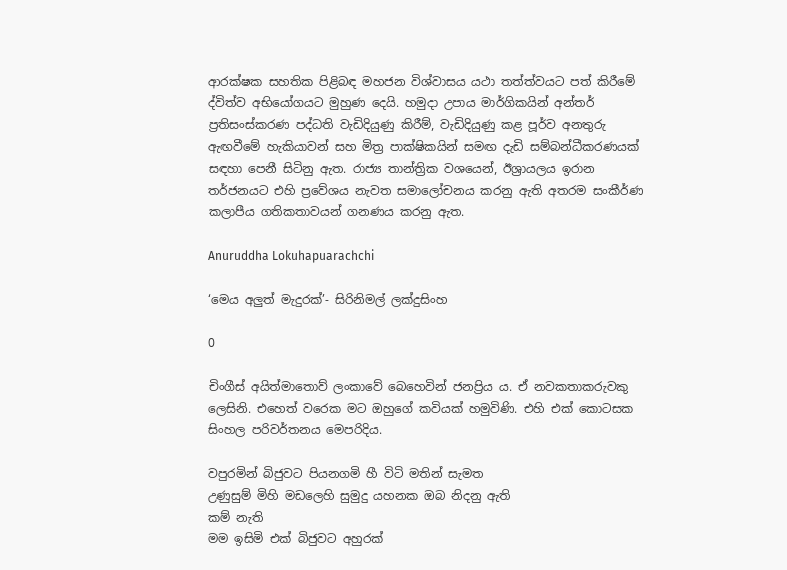ආරක්ෂක සහතික පිළිබඳ මහජන විශ්වාසය යථා තත්ත්වයට පත් කිරීමේ ද්විත්ව අභියෝගයට මුහුණ දෙයි. හමුදා උපාය මාර්ගිකයින් අන්තර් ප්‍රතිසංස්කරණ පද්ධති වැඩිදියුණු කිරීම්, වැඩිදියුණු කළ පූර්ව අනතුරු ඇඟවීමේ හැකියාවන් සහ මිත්‍ර පාක්ෂිකයින් සමඟ දැඩි සම්බන්ධීකරණයක් සඳහා පෙනී සිටිනු ඇත. රාජ්‍ය තාන්ත්‍රික වශයෙන්, ඊශ්‍රායලය ඉරාන තර්ජනයට එහි ප්‍රවේශය නැවත සමාලෝචනය කරනු ඇති අතරම සංකීර්ණ කලාපීය ගතිකතාවයන් ගනණය කරනු ඇත.

Anuruddha Lokuhapuarachchi

‘මෙය අලුත් මැදුරක්’- සිරිනිමල් ලක්දුසිංහ

0

චිංගීස් අයිත්මාතොව් ලංකාවේ බෙහෙවින් ජනප්‍රිය ය. ඒ නවකතාකරුවකු ලෙසිනි. එහෙත් වරෙක මට ඔහුගේ කවියක් හමුවිණි. එහි එක් කොටසක සිංහල පරිවර්තනය මෙපරිදිය.

වපුරමින් බිජුවට පියනගමි හී විටි මතින් සැමත
උණුසුම් මිහි මඩලෙහි සුමුදු යහනක ඔබ නිදනු ඇති
කම් නැති
මම ඉසිමි එක් බිජුවට අහුරක්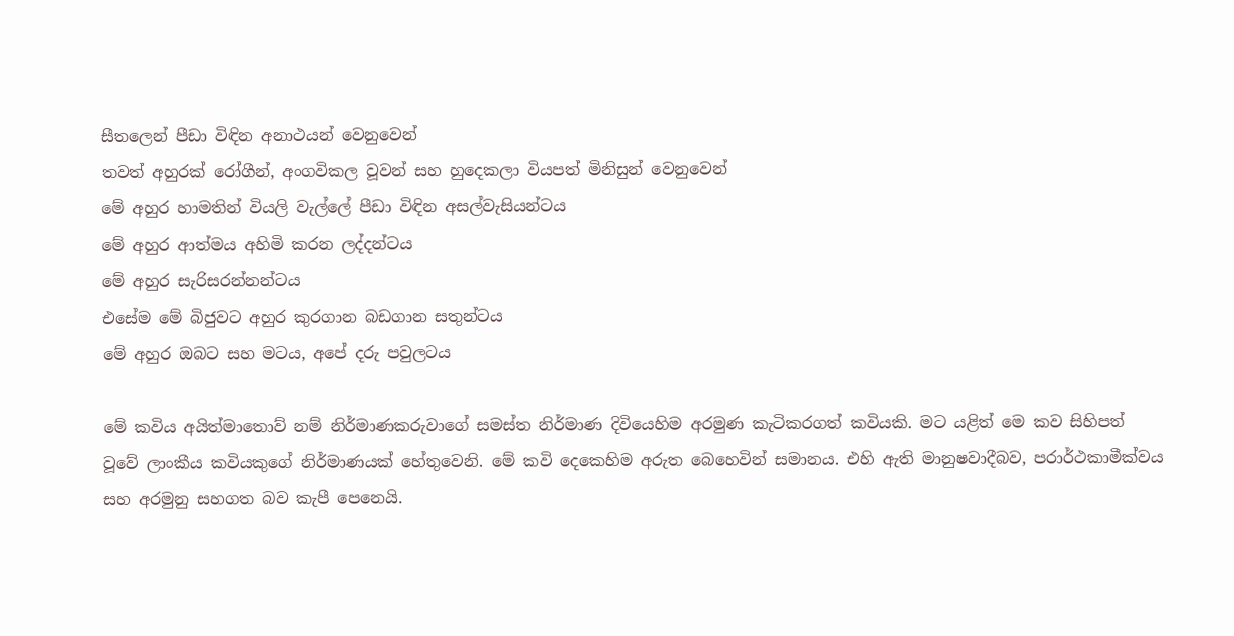සීතලෙන් පීඩා විඳින අනාථයන් වෙනුවෙන්
තවත් අහුරක් රෝගීන්, අංගවිකල වූවන් සහ හුදෙකලා වියපත් මිනිසුන් වෙනුවෙන්
මේ අහුර හාමතින් වියලි වැල්ලේ පීඩා විඳින අසල්වැසියන්ටය
මේ අහුර ආත්මය අහිමි කරන ලද්දන්ටය
මේ අහුර සැරිසරන්නන්ටය
එසේම මේ බිජුවට අහුර කුරගාන බඩගාන සතුන්ටය
මේ අහුර ඔබට සහ මටය, අපේ දරු පවුලටය

මේ කවිය අයිත්මාතොව් නම් නිර්මාණකරුවාගේ සමස්ත නිර්මාණ දිවියෙහිම අරමුණ කැටිකරගත් කවියකි. මට යළිත් මෙ කව සිහිපත් වූවේ ලාංකීය කවියකුගේ නිර්මාණයක් හේතුවෙනි. මේ කවි දෙකෙහිම අරුත බෙහෙවින් සමානය. එහි ඇති මානුෂවාදීබව, පරාර්ථකාමීක්වය සහ අරමුනු සහගත බව කැපී පෙනෙයි.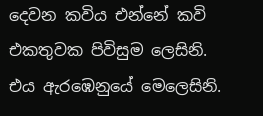දෙවන කවිය එන්නේ කවි එකතුවක පිවිසුම ලෙසිනි. එය ඇරඹෙනුයේ මෙලෙසිනි.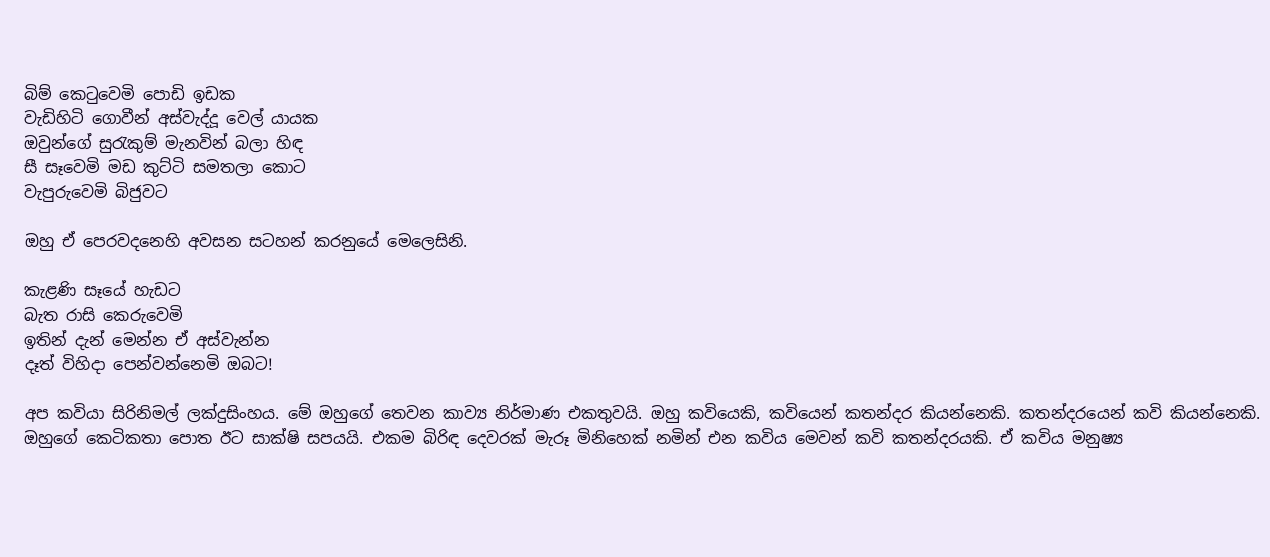බිම් කෙටුවෙමි පොඩි ඉඩක
වැඩිහිටි ගොවීන් අස්වැද්දූ වෙල් යායක
ඔවුන්ගේ සුරැකුම් මැනවින් බලා හිඳ
සී සෑවෙමි මඩ කුට්ටි සමතලා කොට
වැපුරුවෙමි බිජුවට

ඔහු ඒ පෙරවදනෙහි අවසන සටහන් කරනුයේ මෙලෙසිනි.

කැළණි සෑයේ හැඩට
බැත රාසි කෙරුවෙමි
ඉතින් දැන් මෙන්න ඒ අස්වැන්න
දෑත් විහිදා පෙන්වන්නෙමි ඔබට!

අප කවියා සිරිනිමල් ලක්දුසිංහය. මේ ඔහුගේ තෙවන කාව්‍ය නිර්මාණ එකතුවයි. ඔහු කවියෙකි, කවියෙන් කතන්දර කියන්නෙකි. කතන්දරයෙන් කවි කියන්නෙකි. ඔහුගේ කෙටිකතා පොත ඊට සාක්ෂි සපයයි. එකම බිරිඳ දෙවරක් මැරූ මිනිහෙක් නමින් එන කවිය මෙවන් කවි කතන්දරයකි. ඒ කවිය මනුෂ්‍ය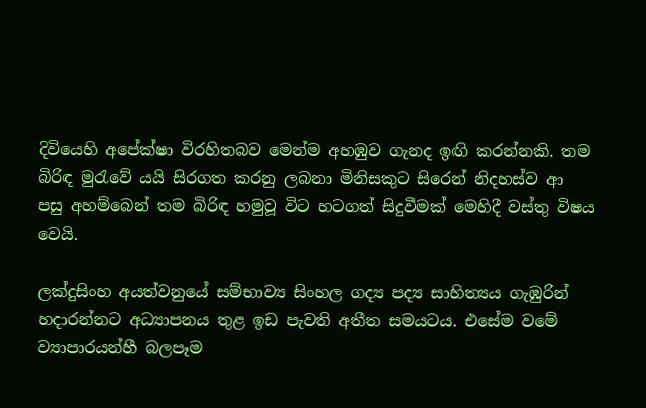දිවියෙහි අපේක්ෂා විරහිතබව මෙන්ම අහඹුව ගැනද ඉඟි කරන්නකි. තම බිරිඳ මුරැවේ යයි සිරගත කරනු ලබනා මිනිසකුට සිරෙන් නිදහස්ව ආ පසු අහම්බෙන් තම බිරිඳ හමුවූ විට හටගත් සිදුවීමක් මෙහිදී වස්තු විෂය වෙයි.

ලක්දුසිංහ අයත්වනුයේ සම්භාව්‍ය සිංහල ගද්‍ය පද්‍ය සාහිත්‍යය ගැඹුරින් හදාරන්නට අධ්‍යාපනය තුළ ඉඩ පැවති අතීත සමයටය. එසේම වමේ ව්‍යාපාරයන්හී බලපෑම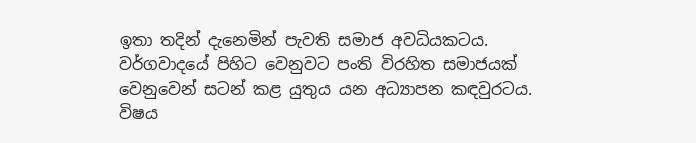ඉතා තදින් දැනෙමින් පැවති සමාජ අවධියකටය. වර්ගවාදයේ පිහිට වෙනුවට පංති විරහිත සමාජයක් වෙනුවෙන් සටන් කළ යුතුය යන අධ්‍යාපන කඳවුරටය. විෂය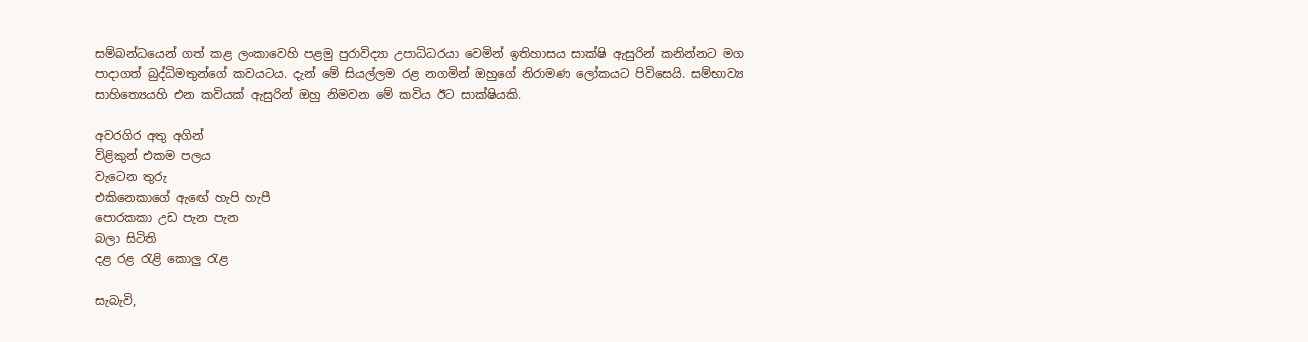සම්බන්ධයෙන් ගත් කළ ලංකාවෙහි පළමු පුරාවිද්‍යා උපාධිධරයා වෙමින් ඉතිහාසය සාක්ෂි ඇසුරින් කනින්නට මග පාදාගත් බුද්ධිමතුන්ගේ කවයටය. දැන් මේ සියල්ලම රළ නගමින් ඔහුගේ නිරාමණ ලෝකයට පිවිසෙයි. සම්භාව්‍ය සාහිත්‍යෙයහි එන කවියක් ඇසුරින් ඔහු නිමවන මේ කවිය ඊට සාක්ෂියකි.

අවරගිර අතු අගින්
විළිකුන් එකම පලය
වැටෙන තුරු
එකිනෙකාගේ ඇඟේ හැපි හැපී
පොරකකා උඩ පැන පැන
බලා සිටිති
දළ රළ රැළි කොලු රැළ

සැබැවි,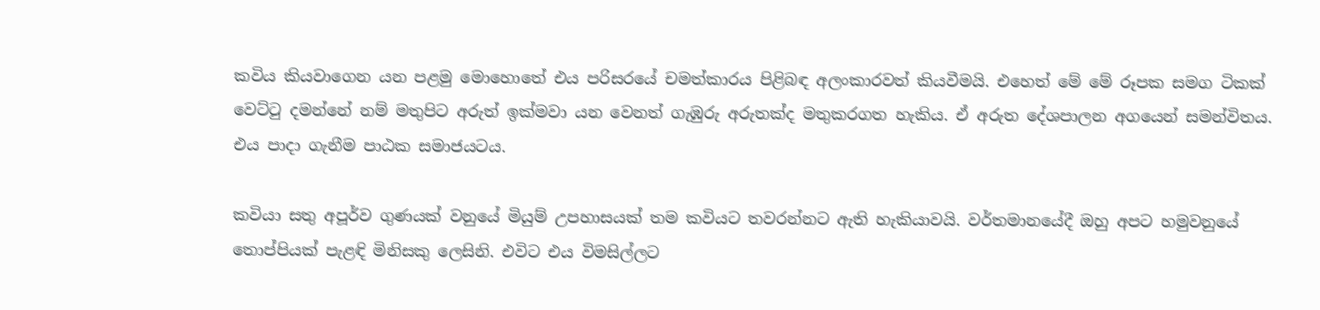කවිය කියවාගෙන යන පළමු මොහොතේ එය පරිසරයේ චමත්කාරය පිළිබඳ අලංකාරවත් කියවීමයි. එහෙත් මේ මේ රූපක සමග ටිකක් වෙට්ටු දමන්නේ නම් මතුපිට අරුත් ඉක්මවා යන වෙනත් ගැඹුරු අරුතක්ද මතුකරගත හැකිය. ඒ අරුත දේශපාලන අගයෙන් සමන්විතය. එය පාදා ගැනීම පාඨක සමාජයටය.

කවියා සතු අපූර්ව ගුණයක් වනුයේ මියුම් උපහාසයක් තම කවියට තවරන්නට ඇති හැකියාවයි. වර්තමානයේදී ඔහු අපට හමුවනුයේ තොප්පියක් පැළඳි මිනිසකු ලෙසිනි. එවිට එය විමසිල්ලට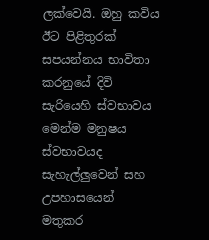ලක්වෙයි. ඔහු කවිය ඊට පිළිතුරක් සපයන්නය භාවිතා කරනුයේ දිවි සැරියෙහි ස්වභාවය මෙන්ම මනුෂය ස්වභාවයද සැහැල්ලුවෙන් සහ උපහාසයෙන් මතුකර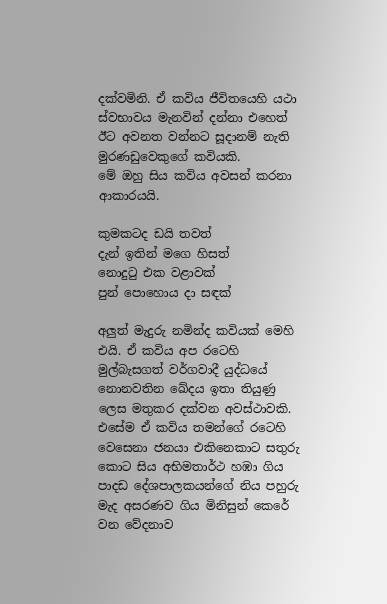දක්වමිනි. ඒ කවිය ජීවිතයෙහි යථා ස්වභාවය මැනවින් දන්නා එහෙත් ඊට අවනත වන්නට සූදානම් නැති මුරණඩුවෙකුගේ කවියකි.
මේ ඔහු සිය කවිය අවසන් කරනා ආකාරයයි.

කුමකටද ඩයි තවත්
දැන් ඉතින් මගෙ හිසත්
නොදුටු එක වළාවක්
පුන් පොහොය දා සඳක්

අලුත් මැදුරු නමින්ද කවියක් මෙහි එයි. ඒ කවිය අප රටෙහි මුල්බැසගත් වර්ගවාදී යුද්ධයේ නොනවතින ඛේදය ඉතා තියුණු ලෙස මතුකර දක්වන අවස්ථාවකි. එසේම ඒ කවිය තමන්ගේ රටෙහි වෙසෙනා ජනයා එකිනෙකාට සතුරු කොට සිය අභිමතාර්ථ හඹා ගිය පාදඩ දේශපාලකයන්ගේ නිය පහුරු මැද අසරණව ගිය මිනිසුන් කෙරේ වන වේදනාව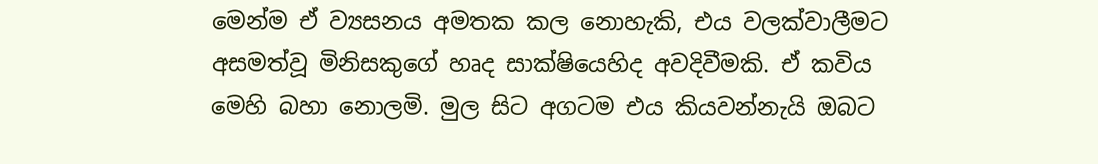මෙන්ම ඒ ව්‍යසනය අමතක කල නොහැකි, එය වලක්වාලීමට අසමත්වූ මිනිසකුගේ හෘද සාක්ෂියෙහිද අවදිවීමකි. ඒ කවිය මෙහි බහා නොලමි. මුල සිට අගටම එය කියවන්නැයි ඔබට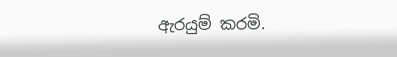ඇරයුම් කරමි.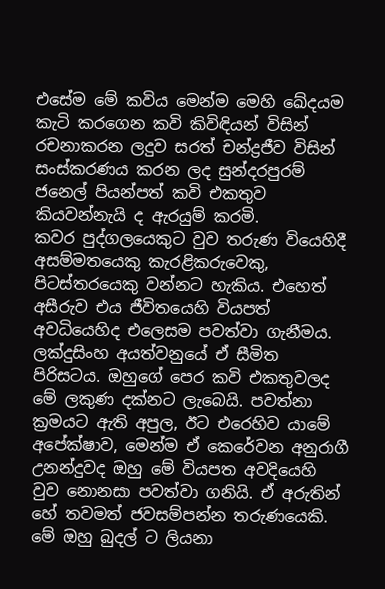එසේම මේ කවිය මෙන්ම මෙහි ඛේදයම කැටි කරගෙන කවි කිවිඳියන් විසින් රචනාකරන ලදුව සරත් චන්ද්‍රජීව විසින් සංස්කරණය කරන ලද සුන්දරපුරම් ජනෙල් පියන්පත් කවි එකතුව කියවන්නැයි ද ඇරයුම් කරමි.
කවර පුද්ගලයෙකුට වුව තරුණ වියෙහිදී අසම්මතයෙකු කැරළිකරුවෙකු, පිටස්තරයෙකු වන්නට හැකිය. එහෙත් අසීරුව එය ජීවිතයෙහි වියපත් අවධියෙහිද එලෙසම පවත්වා ගැනීමය. ලක්දුසිංහ අයත්වනුයේ ඒ සීමිත පිරිසටය. ඔහුගේ පෙර කවි එකතුවලද මේ ලකුණ දක්නට ලැබෙයි. පවත්නා ක්‍රමයට ඇති අපුල, ඊට එරෙහිව යාමේ අපේක්ෂාව, මෙන්ම ඒ කෙරේවන අනුරාගී උනන්දුවද ඔහු මේ වියපත අවදියෙහි වුව නොනසා පවත්වා ගනියි. ඒ අරුතින් හේ තවමත් ජවසම්පන්න තරුණයෙකි. මේ ඔහු බුදල් ට ලියනා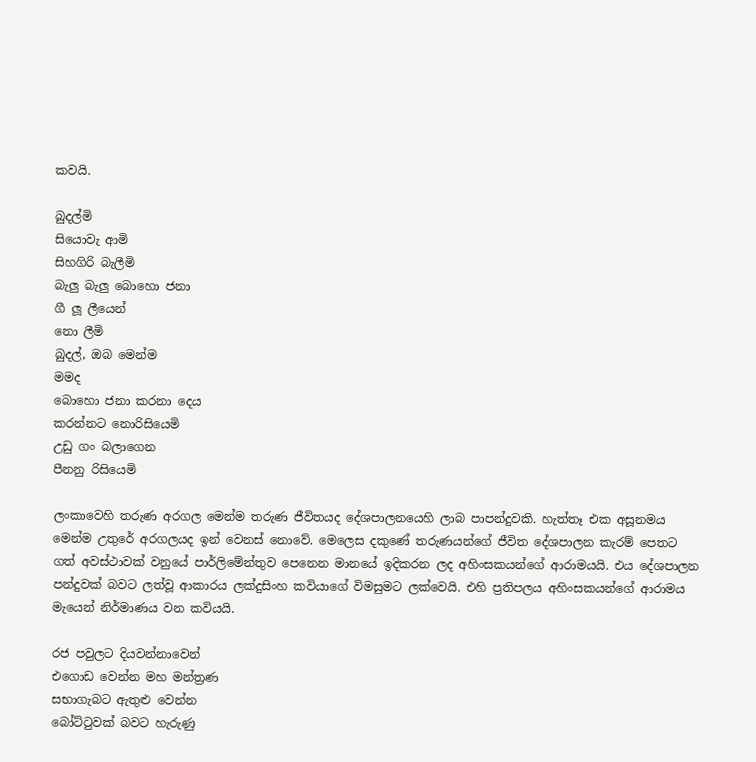කවයි.

බුදල්මි
සියොවැ ආමි
සිහගිරි බැලීමි
බැලු බැලු බොහො ජනා
ගී ලූ ලීයෙන්
නො ලීමි
බුදල්, ඔබ මෙන්ම
මමද
බොහො ජනා කරනා දෙය
කරන්නට නොරිසියෙමි
උඩු ගං බලාගෙන
පීනනු රිසියෙමි

ලංකාවෙහි තරුණ අරගල මෙන්ම තරුණ ජීවිතයද දේශපාලනයෙහි ලාබ පාපන්දුවකි. හැත්තෑ එක අසූනමය මෙන්ම උතුරේ අරගලයද ඉන් වෙනස් නොවේ. මෙලෙස දකුණේ තරුණයන්ගේ ජීවිත දේශපාලන කැරම් පෙතට ගත් අවස්ථාවක් වනුයේ පාර්ලිමේන්තුව පෙනෙන මානයේ ඉදිකරන ලද අහිංසකයන්ගේ ආරාමයයි. එය දේශපාලන පන්දුවක් බවට ලත්වූ ආකාරය ලක්දුසිංහ කවියාගේ විමසුමට ලක්වෙයි. එහි ප්‍රතිපලය අහිංසකයන්ගේ ආරාමය මැයෙන් නිර්මාණය වන කවියයි.

රජ පවුලට දියවන්නාවෙන්
එගොඩ වෙන්න මහ මන්ත්‍රණ
සභාගැබට ඇතුළු වෙන්න
බෝට්ටුවක් බවට හැරුණු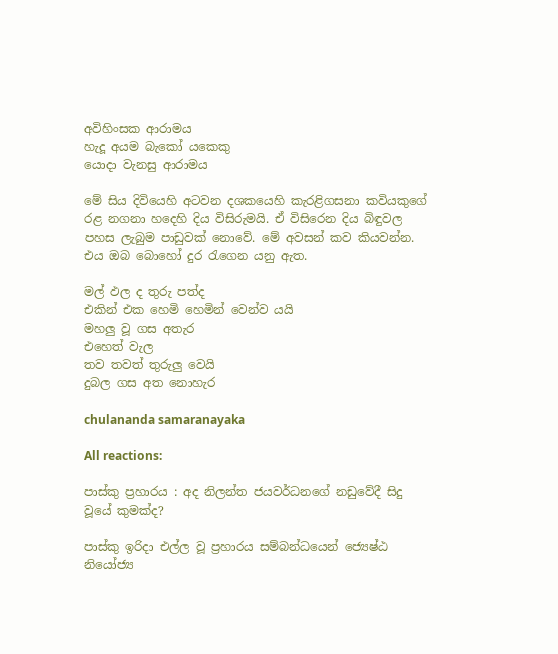අවිහිංසක ආරාමය
හැදූ අයම බැකෝ යකෙකු
යොදා වැනසු ආරාමය

මේ සිය දිවියෙහි අටවන දශකයෙහි කැරළිගසනා කවියකුගේ රළ නගනා හදෙහි දිය විසිරුමයි. ඒ විසිරෙන දිය බිඳුවල පහස ලැබුම පාඩුවක් නොවේ. මේ අවසන් කව කියවන්න. එය ඔබ බොහෝ දුර රැගෙන යනු ඇත.

මල් ඵල ද තුරු පත්ද
එකින් එක හෙමි හෙමින් වෙන්ව යයි
මහලු වූ ගස අතැර
එහෙත් වැල
තව තවත් තුරුලු වෙයි
දුබල ගස අත නොහැර

chulananda samaranayaka

All reactions:

පාස්කු ප්‍රහාරය : අද නිලන්ත ජයවර්ධනගේ නඩුවේදී සිදු වූයේ කුමක්ද?

පාස්කු ඉරිදා එල්ල වූ ප්‍රහාරය සම්බන්ධයෙන් ජ්‍යෙෂ්ඨ නියෝජ්‍ය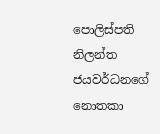පොලිස්පති නිලන්ත ජයවර්ධනගේ නොතකා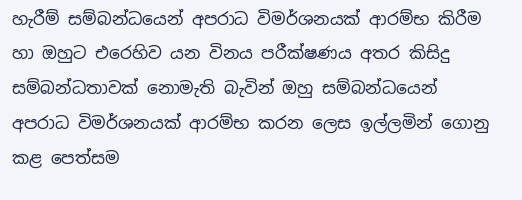හැරීම් සම්බන්ධයෙන් අපරාධ විමර්ශනයක් ආරම්භ කිරීම හා ඔහුට එරෙහිව යන විනය පරීක්ෂණය අතර කිසිදු සම්බන්ධතාවක් නොමැති බැවින් ඔහු සම්බන්ධයෙන් අපරාධ විමර්ශනයක් ආරම්භ කරන ලෙස ඉල්ලමින් ගොනු කළ පෙත්සම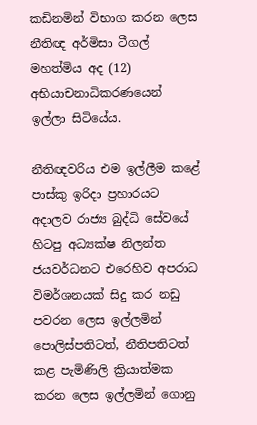කඩිනමින් විභාග කරන ලෙස නීතිඥ අර්මිසා ටීගල් මහත්මිය අද (12) අභියාචනාධිකරණයෙන් ඉල්ලා සිටියේය.

නීතිඥවරිය එම ඉල්ලීම කළේ පාස්කු ඉරිදා ප්‍රහාරයට අදාලව රාජ්‍ය බුද්ධි සේවයේ හිටපු අධ්‍යක්ෂ නිලන්ත ජයවර්ධනට එරෙහිව අපරාධ විමර්ශනයක් සිදු කර නඩු පවරන ලෙස ඉල්ලමින් පොලිස්පතිටත්, නීතිපතිටත් කළ පැමිණිලි ක්‍රියාත්මක කරන ලෙස ඉල්ලමින් ගොනු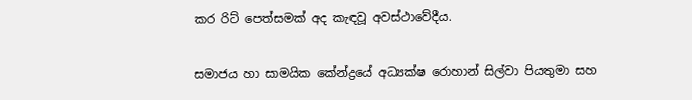කර රිට් පෙත්සමක් අද කැඳවූ අවස්ථාවේදීය.

සමාජය හා සාමයික කේන්ද්‍රයේ අධ්‍යක්ෂ රොහාන් සිල්වා පියතුමා සහ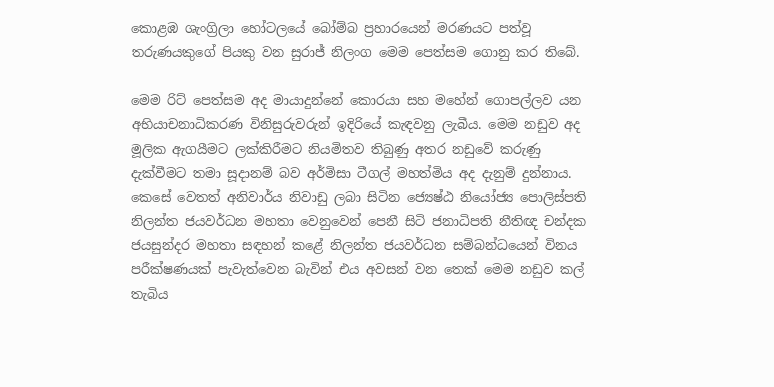කොළඹ ශැංග්‍රිලා හෝටලයේ බෝම්බ ප්‍රහාරයෙන් මරණයට පත්වූ තරුණයකුගේ පියකු වන සුරාජ් නිලංග මෙම පෙත්සම ගොනු කර තිබේ.

මෙම රිට් පෙත්සම අද මායාදුන්නේ කොරයා සහ මහේන් ගොපල්ලව යන අභියාචනාධිකරණ විනිසුරුවරුන් ඉදිරියේ කැඳවනු ලැබීය. මෙම නඩුව අද මූලික ඇගයීමට ලක්කිරීමට නියමිතව තිබුණු අතර නඩුවේ කරුණු දැක්වීමට තමා සූදානම් බව අර්මිසා ටීගල් මහත්මිය අද දැනුම් දුන්නාය. කෙසේ වෙතත් අනිවාර්ය නිවාඩු ලබා සිටින ජ්‍යෙෂ්ඨ නියෝජ්‍ය පොලිස්පති නිලන්ත ජයවර්ධන මහතා වෙනුවෙන් පෙනී සිටි ජනාධිපති නීතිඥ චන්දක ජයසුන්දර මහතා සඳහන් කළේ නිලන්ත ජයවර්ධන සම්බන්ධයෙන් විනය පරීක්ෂණයක් පැවැත්වෙන බැවින් එය අවසන් වන තෙක් මෙම නඩුව කල් තැබිය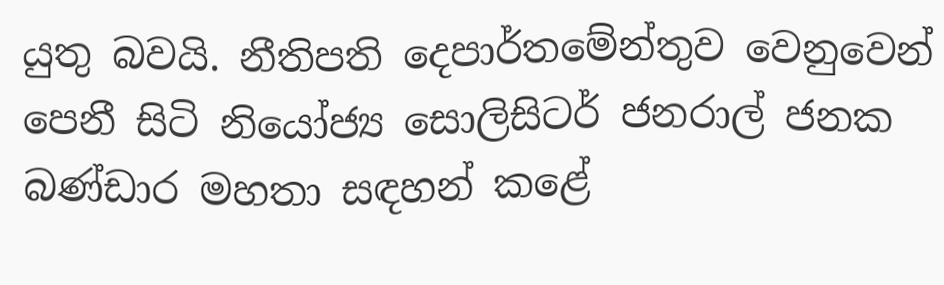යුතු බවයි. නීතිපති දෙපාර්තමේන්තුව වෙනුවෙන් පෙනී සිටි නියෝජ්‍ය සොලිසිටර් ජනරාල් ජනක බණ්ඩාර මහතා සඳහන් කළේ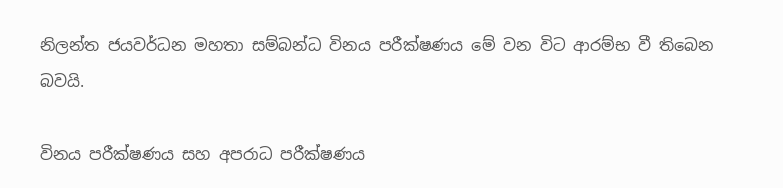නිලන්ත ජයවර්ධන මහතා සම්බන්ධ විනය පරීක්ෂණය මේ වන විට ආරම්භ වී තිබෙන බවයි.

විනය පරීක්ෂණය සහ අපරාධ පරීක්ෂණය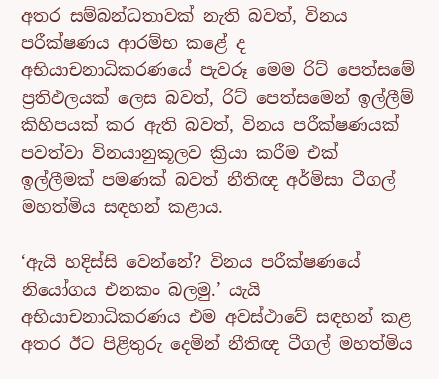අතර සම්බන්ධතාවක් නැති බවත්, විනය පරීක්ෂණය ආරම්භ කළේ ද අභියාචනාධිකරණයේ පැවරූ මෙම රිට් පෙත්සමේ ප්‍රතිඵලයක් ලෙස බවත්, රිට් පෙත්සමෙන් ඉල්ලීම් කිහිපයක් කර ඇති බවත්, විනය පරීක්ෂණයක් පවත්වා විනයානුකූලව ක්‍රියා කරීම එක් ඉල්ලීමක් පමණක් බවත් නීතිඥ අර්මිසා ටීගල් මහත්මිය සඳහන් කළාය.

‘ඇයි හදිස්සි වෙන්නේ? විනය පරීක්ෂණයේ නියෝගය එනකං බලමු.’ යැයි අභියාචනාධිකරණය එම අවස්ථාවේ සඳහන් කළ අතර ඊට පිළිතුරු දෙමින් නීතිඥ ටීගල් මහත්මිය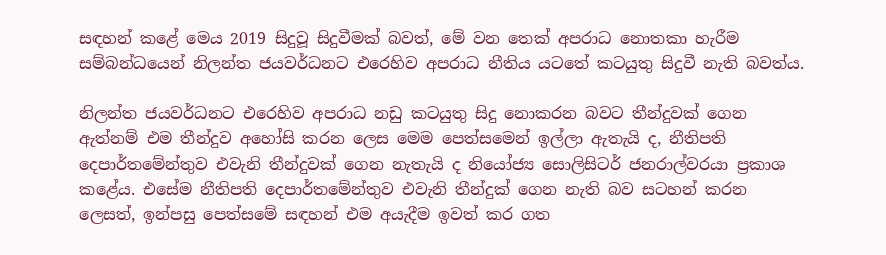සඳහන් කළේ මෙය 2019 සිදුවූ සිදුවීමක් බවත්, මේ වන තෙක් අපරාධ නොතකා හැරීම සම්බන්ධයෙන් නිලන්ත ජයවර්ධනට එරෙහිව අපරාධ නීතිය යටතේ කටයුතු සිදුවී නැති බවත්ය.

නිලන්ත ජයවර්ධනට එරෙහිව අපරාධ නඩු කටයුතු සිදු නොකරන බවට තීන්දුවක් ගෙන ඇත්නම් එම තීන්දුව අහෝසි කරන ලෙස මෙම පෙත්සමෙන් ඉල්ලා ඇතැයි ද, නීතිපති දෙපාර්තමේන්තුව එවැනි තීන්දුවක් ගෙන නැතැයි ද නියෝජ්‍ය සොලිසිටර් ජනරාල්වරයා ප්‍රකාශ කළේය. එසේම නීතිපති දෙපාර්තමේන්තුව එවැනි තීන්දුක් ගෙන නැති බව සටහන් කරන ලෙසත්, ඉන්පසු පෙත්සමේ සඳහන් එම අයැදීම ඉවත් කර ගත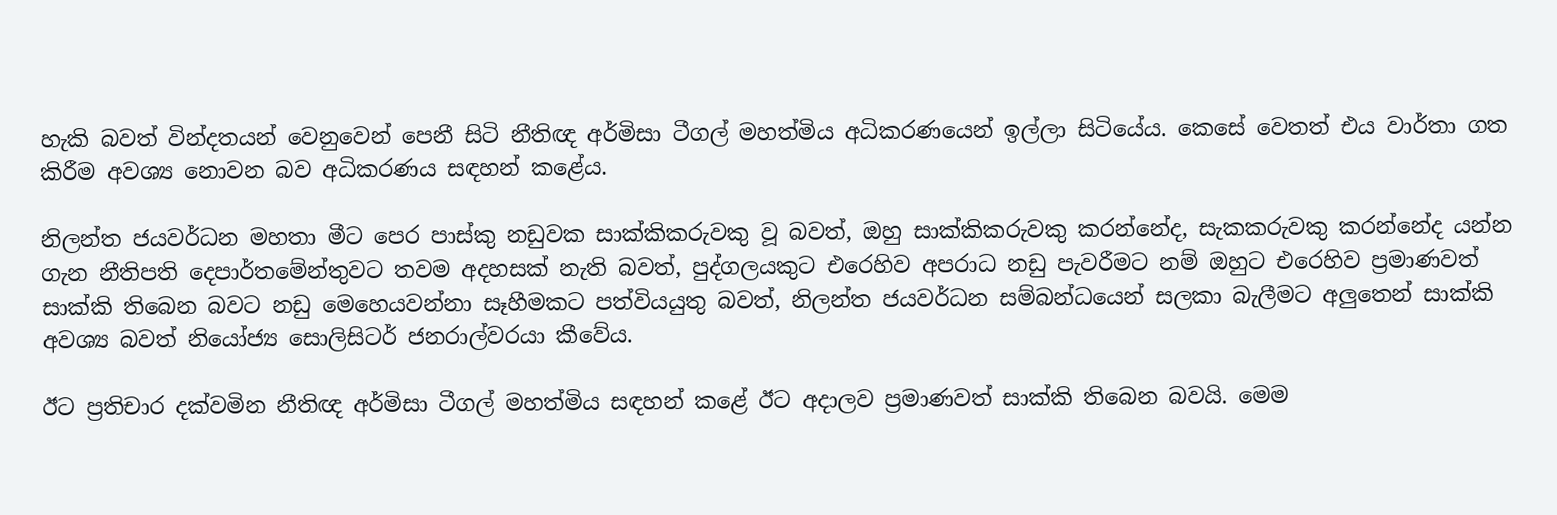හැකි බවත් වින්දතයන් වෙනුවෙන් පෙනී සිටි නීතිඥ අර්මිසා ටීගල් මහත්මිය අධිකරණයෙන් ඉල්ලා සිටියේය. කෙසේ වෙතත් එය වාර්තා ගත කිරීම අවශ්‍ය නොවන බව අධිකරණය සඳහන් කළේය.

නිලන්ත ජයවර්ධන මහතා මීට පෙර පාස්කු නඩුවක සාක්කිකරුවකු වූ බවත්, ඔහු සාක්කිකරුවකු කරන්නේද, සැකකරුවකු කරන්නේද යන්න ගැන නීතිපති දෙපාර්තමේන්තුවට තවම අදහසක් නැති බවත්, පුද්ගලයකුට එරෙහිව අපරාධ නඩු පැවරීමට නම් ඔහුට එරෙහිව ප්‍රමාණවත් සාක්කි තිබෙන බවට නඩු මෙහෙයවන්නා සෑහීමකට පත්වියයුතු බවත්, නිලන්ත ජයවර්ධන සම්බන්ධයෙන් සලකා බැලීමට අලුතෙන් සාක්කි අවශ්‍ය බවත් නියෝජ්‍ය සොලිසිටර් ජනරාල්වරයා කීවේය.

ඊට ප්‍රතිචාර දක්වමින නීතිඥ අර්මිසා ටීගල් මහත්මිය සඳහන් කළේ ඊට අදාලව ප්‍රමාණවත් සාක්කි තිබෙන බවයි. මෙම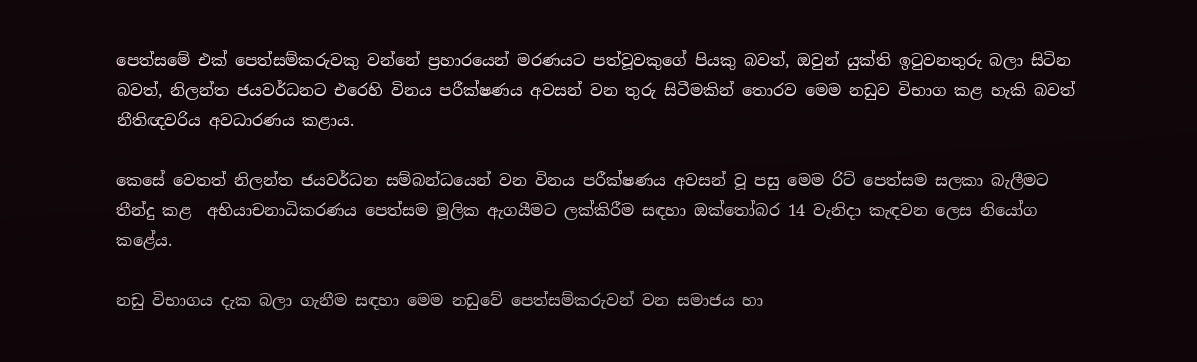පෙත්සමේ එක් පෙත්සම්කරුවකු වන්නේ ප්‍රහාරයෙන් මරණයට පත්වූවකුගේ පියකු බවත්, ඔවුන් යුක්ති ඉටුවනතුරු බලා සිටින බවත්, නිලන්ත ජයවර්ධනට එරෙහි විනය පරීක්ෂණය අවසන් වන තුරු සිටීමකින් තොරව මෙම නඩුව විභාග කළ හැකි බවත් නීතිඥවරිය අවධාරණය කළාය.

කෙසේ වෙතත් නිලන්ත ජයවර්ධන සම්බන්ධයෙන් වන විනය පරීක්ෂණය අවසන් වූ පසු මෙම රිට් පෙත්සම සලකා බැලීමට තීන්දු කළ  අභියාචනාධිකරණය පෙත්සම මූලික ඇගයීමට ලක්කිරීම සඳහා ඔක්තෝබර 14 වැනිදා කැඳවන ලෙස නියෝග කළේය.

නඩු විභාගය දැක බලා ගැනීම සඳහා මෙම නඩුවේ පෙත්සම්කරුවන් වන සමාජය හා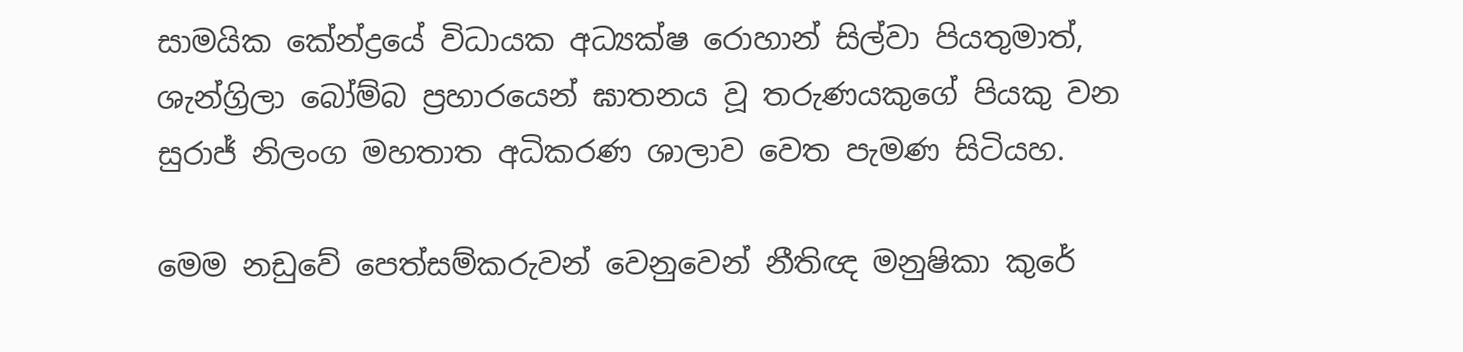සාමයික කේන්ද්‍රයේ විධායක අධ්‍යක්ෂ රොහාන් සිල්වා පියතුමාත්, ශැන්ග්‍රිලා බෝම්බ ප්‍රහාරයෙන් ඝාතනය වූ තරුණයකුගේ පියකු වන සුරාජ් නිලංග මහතාත අධිකරණ ශාලාව වෙත පැමණ සිටියහ.

මෙම නඩුවේ පෙත්සම්කරුවන් වෙනුවෙන් නීතිඥ මනුෂිකා කුරේ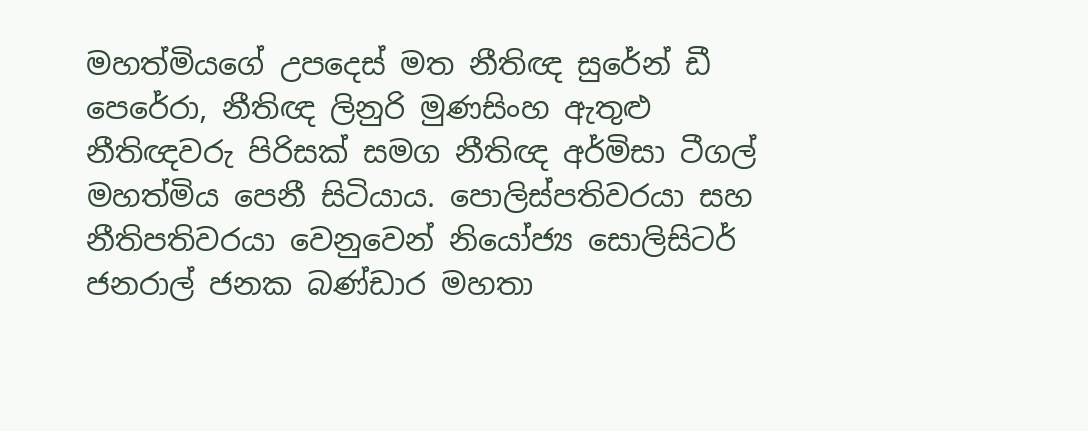මහත්මියගේ උපදෙස් මත නීතිඥ සුරේන් ඩී පෙරේරා, නීතිඥ ලිනුරි මුණසිංහ ඇතුළු නීතිඥවරු පිරිසක් සමග නීතිඥ අර්මිසා ටීගල් මහත්මිය පෙනී සිටියාය. පොලිස්පතිවරයා සහ නීතිපතිවරයා වෙනුවෙන් නියෝජ්‍ය සොලිසිටර් ජනරාල් ජනක බණ්ඩාර මහතා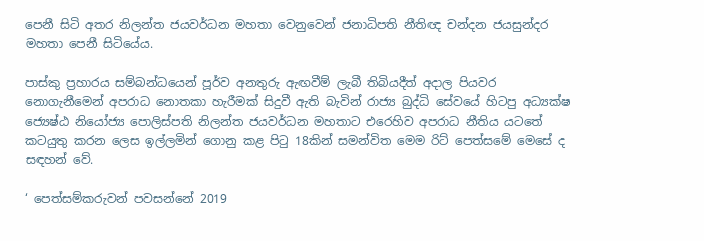පෙනී සිටි අතර නිලන්ත ජයවර්ධන මහතා වෙනුවෙන් ජනාධිපති නීතිඥ චන්දන ජයසුන්දර මහතා පෙනී සිටියේය.

පාස්කු ප්‍රහාරය සම්බන්ධයෙන් පූර්ව අනතුරු ඇඟවීම් ලැබී තිබියදීත් අදාල පියවර නොගැනීමෙන් අපරාධ නොතකා හැරීමක් සිදුවී ඇති බැවින් රාජ්‍ය බුද්ධි සේවයේ හිටපු අධ්‍යක්ෂ ජ්‍යෙෂ්ඨ නියෝජ්‍ය පොලිස්පති නිලන්ත ජයවර්ධන මහතාට එරෙහිව අපරාධ නීතිය යටතේ කටයුතු කරන ලෙස ඉල්ලමින් ගොනු කළ පිටු 18කින් සමන්විත මෙම රිට් පෙත්සමේ මෙසේ ද සඳහන් වේ.

‘ පෙත්සම්කරුවන් පවසන්නේ 2019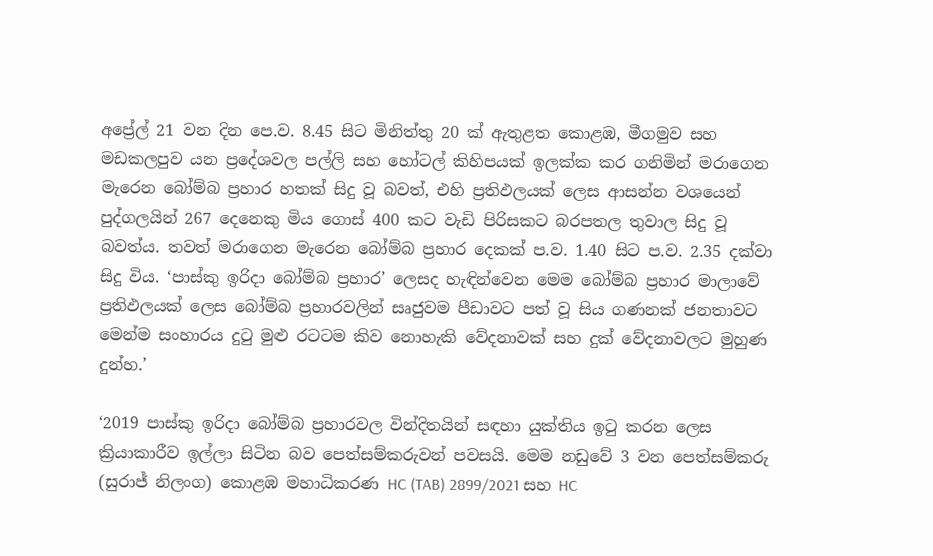අප්‍රේල් 21 වන දින පෙ.ව. 8.45 සිට මිනිත්තු 20 ක් ඇතුළත කොළඹ, මීගමුව සහ මඩකලපුව යන ප්‍රදේශවල පල්ලි සහ හෝටල් කිහිපයක් ඉලක්ක කර ගනිමින් මරාගෙන මැරෙන බෝම්බ ප්‍රහාර හතක් සිදු වූ බවත්, එහි ප්‍රතිඵලයක් ලෙස ආසන්න වශයෙන් පුද්ගලයින් 267 දෙනෙකු මිය ගොස් 400 කට වැඩි පිරිසකට බරපතල තුවාල සිදු වූ බවත්ය. තවත් මරාගෙන මැරෙන බෝම්බ ප්‍රහාර දෙකක් ප.ව. 1.40 සිට ප.ව. 2.35 දක්වා සිදු විය. ‘පාස්කු ඉරිදා බෝම්බ ප්‍රහාර’ ලෙසද හැඳින්වෙන මෙම බෝම්බ ප්‍රහාර මාලාවේ ප්‍රතිඵලයක් ලෙස බෝම්බ ප්‍රහාරවලින් සෘජුවම පීඩාවට පත් වූ සිය ගණනක් ජනතාවට මෙන්ම සංහාරය දුටු මුළු රටටම කිව නොහැකි වේදනාවක් සහ දුක් වේදනාවලට මුහුණ දුන්හ.’

‘2019 පාස්කු ඉරිදා බෝම්බ ප්‍රහාරවල වින්දිතයින් සඳහා යුක්තිය ඉටු කරන ලෙස ක්‍රියාකාරීව ඉල්ලා සිටින බව පෙත්සම්කරුවන් පවසයි. මෙම නඩුවේ 3 වන පෙත්සම්කරු (සුරාජ් නිලංග) කොළඹ මහාධිකරණ HC (TAB) 2899/2021 සහ HC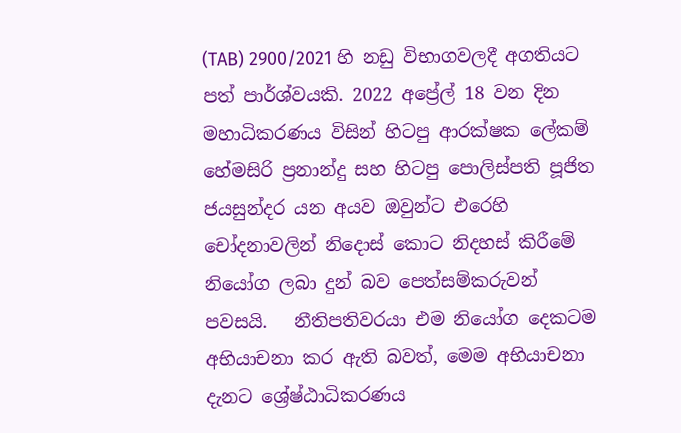(TAB) 2900/2021 හි නඩු විභාගවලදී අගතියට පත් පාර්ශ්වයකි. 2022 අප්‍රේල් 18 වන දින මහාධිකරණය විසින් හිටපු ආරක්ෂක ලේකම් හේමසිරි ප්‍රනාන්දු සහ හිටපු පොලිස්පති පූජිත ජයසුන්දර යන අයව ඔවුන්ට එරෙහි චෝදනාවලින් නිදොස් කොට නිදහස් කිරීමේ නියෝග ලබා දුන් බව පෙත්සම්කරුවන් පවසයි.   නීතිපතිවරයා එම නියෝග දෙකටම අභියාචනා කර ඇති බවත්, මෙම අභියාචනා දැනට ශ්‍රේෂ්ඨාධිකරණය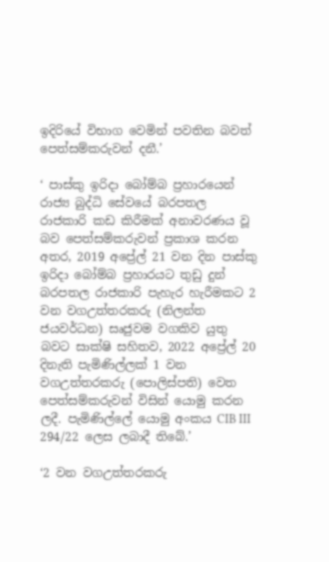ඉදිරියේ විභාග වෙමින් පවතින බවත් පෙත්සම්කරුවන් දනී.’

‘ පාස්කු ඉරිදා බෝම්බ ප්‍රහාරයෙන් රාජ්‍ය බුද්ධි සේවයේ බරපතල රාජකාරි කඩ කිරීමක් අනාවරණය වූ බව පෙත්සම්කරුවන් ප්‍රකාශ කරන අතර, 2019 අප්‍රේල් 21 වන දින පාස්කු ඉරිදා බෝම්බ ප්‍රහාරයට තුඩු දුන් බරපතල රාජකාරි පැහැර හැරීමකට 2 වන වගඋත්තරකරු (නිලන්ත ජයවර්ධන) සෘජුවම වගකිව යුතු බවට සාක්ෂි සහිතව, 2022 අප්‍රේල් 20 දිනැති පැමිණිල්ලක් 1 වන වගඋත්තරකරු (පොලිස්පති) වෙත පෙත්සම්කරුවන් විසින් යොමු කරන ලදී. පැමිණිල්ලේ යොමු අංකය CIB III 294/22 ලෙස ලබාදී තිබේ.’

‘2 වන වගඋත්තරකරු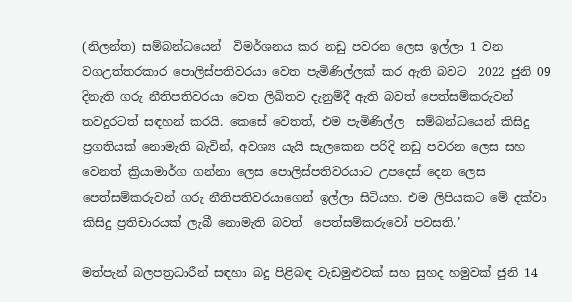(නිලන්ත) සම්බන්ධයෙන්  විමර්ශනය කර නඩු පවරන ලෙස ඉල්ලා 1 වන වගඋත්තරකාර පොලිස්පතිවරයා වෙත පැමිණිල්ලක් කර ඇති බවට  2022 ජුනි 09 දිනැති ගරු නීතිපතිවරයා වෙත ලිඛිතව දැනුම්දී ඇති බවත් පෙත්සම්කරුවන් තවදුරටත් සඳහන් කරයි. කෙසේ වෙතත්, එම පැමිණිල්ල  සම්බන්ධයෙන් කිසිදු ප්‍රගතියක් නොමැති බැවින්, අවශ්‍ය යැයි සැලකෙන පරිදි නඩු පවරන ලෙස සහ වෙනත් ක්‍රියාමාර්ග ගන්නා ලෙස පොලිස්පතිවරයාට උපදෙස් දෙන ලෙස පෙත්සම්කරුවන් ගරු නීතිපතිවරයාගෙන් ඉල්ලා සිටියහ. එම ලිපියකට මේ දක්වා කිසිදු ප්‍රතිචාරයක් ලැබී නොමැති බවත්  පෙත්සම්කරුවෝ පවසති.’

මත්පැන් බලපත්‍රධාරීන් සඳහා බදු පිළිබඳ වැඩමුළුවක් සහ සුහද හමුවක් ජුනි 14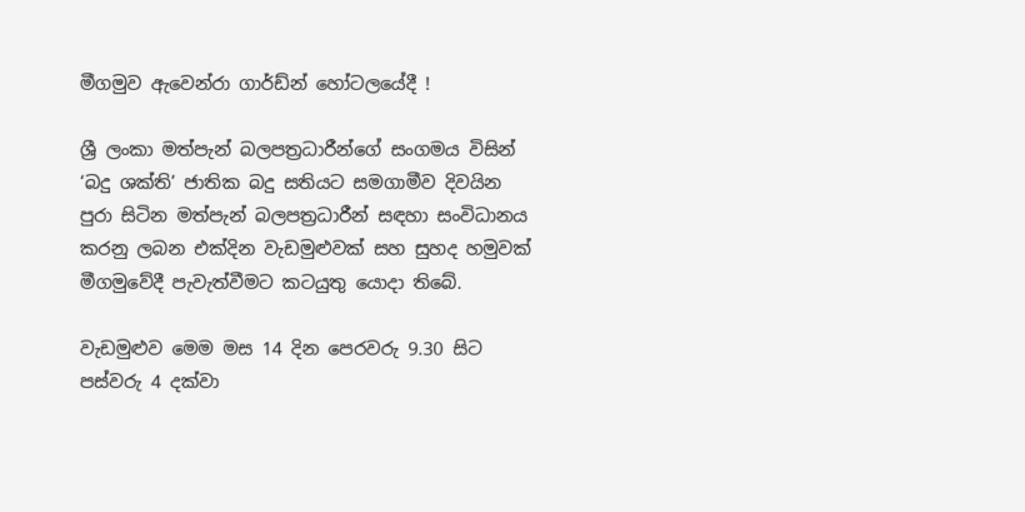මීගමුව ඇවෙන්රා ගාර්ඩ්න් හෝටලයේදී !

ශ්‍රී ලංකා මත්පැන් බලපත්‍රධාරීන්ගේ සංගමය විසින් ‘බදු ශක්ති’ ජාතික බදු සතියට සමගාමීව දිවයින පුරා සිටින මත්පැන් බලපත්‍රධාරීන් සඳහා සංවිධානය කරනු ලබන එක්දින වැඩමුළුවක් සහ සුහද හමුවක් මීගමුවේදී පැවැත්වීමට කටයුතු යොදා තිබේ.

වැඩමුළුව මෙම මස 14 දින පෙරවරු 9.30 සිට පස්වරු 4 දක්වා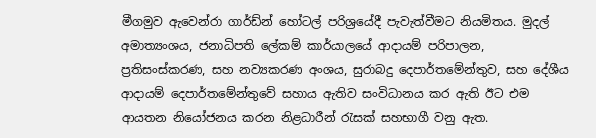මීගමුව ඇවෙන්රා ගාර්ඩ්න් හෝටල් පරිශ්‍රයේදී පැවැත්වීමට නියමිතය. මුදල් අමාත්‍යංශය, ජනාධිපති ලේකම් කාර්යාලයේ ආදායම් පරිපාලන, ප්‍රතිසංස්කරණ, සහ නව්‍යකරණ අංශය, සුරාබදු දෙපාර්තමේන්තුව, සහ දේශීය ආදායම් දෙපාර්තමේන්තුවේ සහාය ඇතිව සංවිධානය කර ඇති ඊට එම ආයතන නියෝජනය කරන නිළධාරීන් රැසක් සහභාගී වනු ඇත.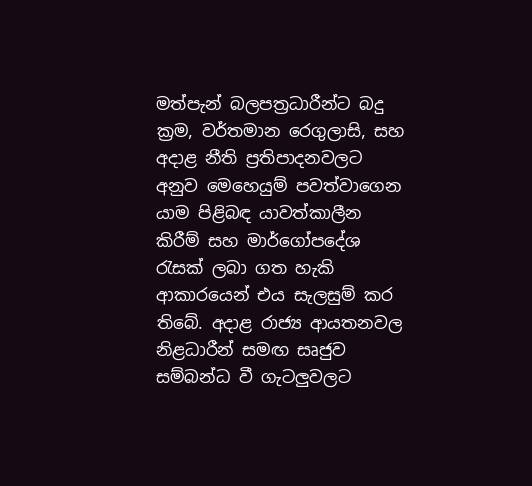මත්පැන් බලපත්‍රධාරීන්ට බදු ක්‍රම, වර්තමාන රෙගුලාසි, සහ අදාළ නීති ප්‍රතිපාදනවලට අනුව මෙහෙයුම් පවත්වාගෙන යාම පිළිබඳ යාවත්කාලීන කිරීම් සහ මාර්ගෝපදේශ රැසක් ලබා ගත හැකි ආකාරයෙන් එය සැලසුම් කර තිබේ. අදාළ රාජ්‍ය ආයතනවල නිළධාරීන් සමඟ සෘජුව සම්බන්ධ වී ගැටලුවලට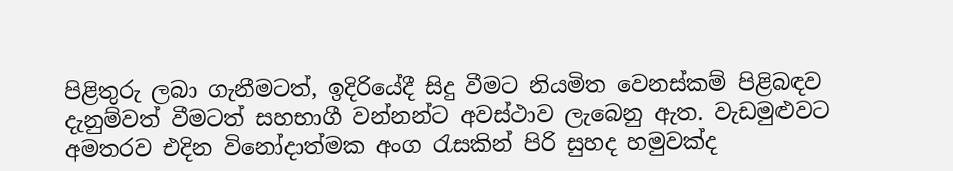පිළිතුරු ලබා ගැනීමටත්, ඉදිරියේදී සිදු වීමට නියමිත වෙනස්කම් පිළිබඳව දැනුම්වත් වීමටත් සහභාගී වන්නන්ට අවස්ථාව ලැබෙනු ඇත. වැඩමුළුවට අමතරව එදින විනෝදාත්මක අංග රැසකින් පිරි සුහද හමුවක්ද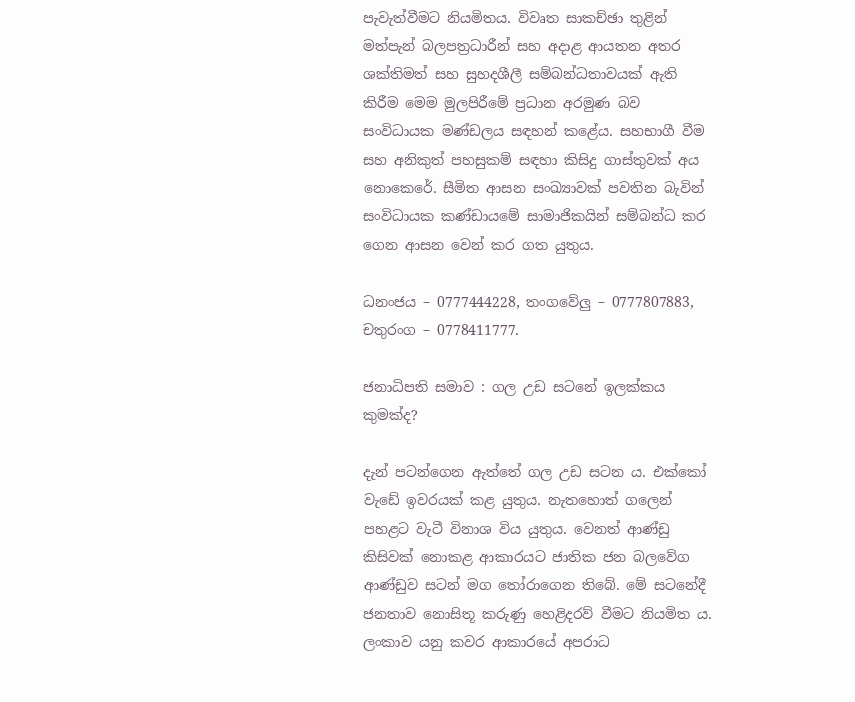පැවැත්වීමට නියමිතය. විවෘත සාකච්ඡා තුළින් මත්පැන් බලපත්‍රධාරීන් සහ අදාළ ආයතන අතර ශක්තිමත් සහ සුහදශීලී සම්බන්ධතාවයක් ඇති කිරීම මෙම මුලපිරීමේ ප්‍රධාන අරමුණ බව සංවිධායක මණ්ඩලය සඳහන් කළේය. සහභාගී වීම සහ අනිකුත් පහසුකම් සඳහා කිසිදු ගාස්තුවක් අය නොකෙරේ. සීමිත ආසන සංඛ්‍යාවක් පවතින බැවින් සංවිධායක කණ්ඩායමේ සාමාජිකයින් සම්බන්ධ කර ගෙන ආසන වෙන් කර ගත යුතුය.

ධනංජය – 0777444228, තංගවේලු – 0777807883, චතුරංග – 0778411777.

ජනාධිපති සමාව : ගල උඩ සටනේ ඉලක්කය කුමක්ද?

දැන් පටන්ගෙන ඇත්තේ ගල උඩ සටන ය. එක්කෝ වැඩේ ඉවරයක් කළ යුතුය. නැතහොත් ගලෙන් පහළට වැටී විනාශ විය යුතුය. වෙනත් ආණ්ඩු කිසිවක් නොකළ ආකාරයට ජාතික ජන බලවේග ආණ්ඩුව සටන් මග තෝරාගෙන තිබේ. මේ සටනේදී ජනතාව නොසිතූ කරුණු හෙළිදරව් වීමට නියමිත ය. ලංකාව යනු කවර ආකාරයේ අපරාධ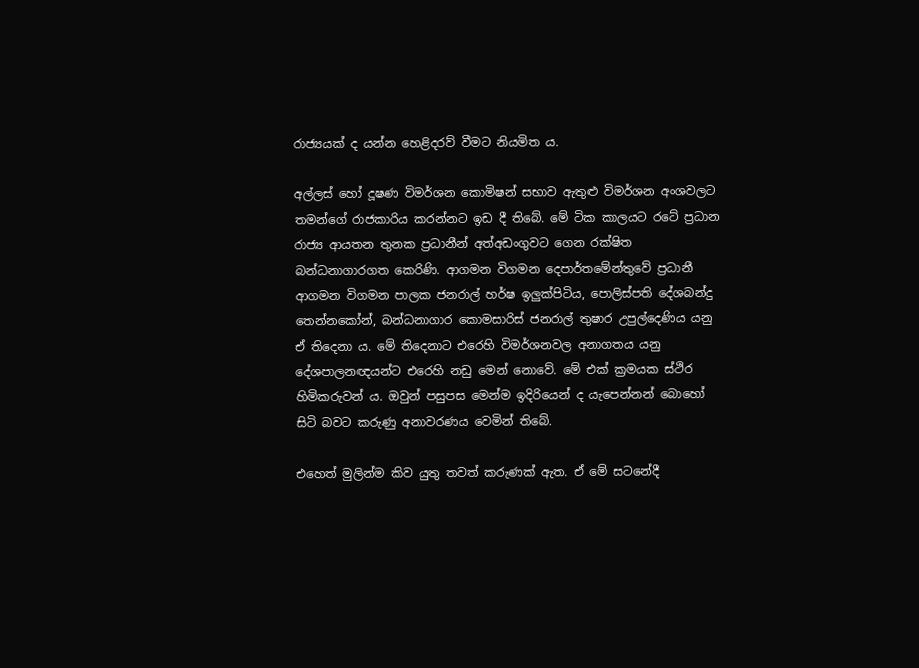රාජ්‍යයක් ද යන්න හෙළිදරව් වීමට නියමිත ය.

අල්ලස් හෝ දූෂණ විමර්ශන කොමිෂන් සභාව ඇතුළු විමර්ශන අංශවලට තමන්ගේ රාජකාරිය කරන්නට ඉඩ දී තිබේ. මේ ටික කාලයට රටේ ප්‍රධාන රාජ්‍ය ආයතන තුනක ප්‍රධානීන් අත්අඩංගුවට ගෙන රක්ෂිත බන්ධනාගාරගත කෙරිණි. ආගමන විගමන දෙපාර්තමේන්තුවේ ප්‍රධානී ආගමන විගමන පාලක ජනරාල් හර්ෂ ඉලුක්පිටිය, පොලිස්පති දේශබන්දු තෙන්නකෝන්, බන්ධනාගාර කොමසාරිස් ජනරාල් තුෂාර උපුල්දෙණිය යනු ඒ තිදෙනා ය. මේ තිදෙනාට එරෙහි විමර්ශනවල අනාගතය යනු දේශපාලනඥයන්ට එරෙහි නඩු මෙන් නොවේ. මේ එක් ක්‍රමයක ස්ථිර හිමිකරුවන් ය. ඔවුන් පසුපස මෙන්ම ඉදිරියෙන් ද යැපෙන්නන් බොහෝ සිටි බවට කරුණු අනාවරණය වෙමින් තිබේ.

එහෙත් මුලින්ම කිව යුතු තවත් කරුණක් ඇත. ඒ මේ සටනේදී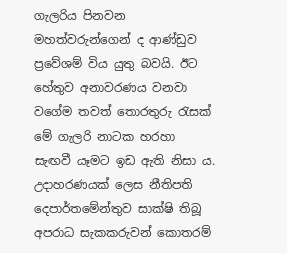ගැලරිය පිනවන මහත්වරුන්ගෙන් ද ආණ්ඩුව ප්‍රවේශම් විය යුතු බවයි. ඊට හේතුව අනාවරණය වනවා වගේම තවත් තොරතුරු රැසක් මේ ගැලරි නාටක හරහා සැඟවී යෑමට ඉඩ ඇති නිසා ය. උදාහරණයක් ලෙස නීතිපති දෙපාර්තමේන්තුව සාක්ෂි තිබූ අපරාධ සැකකරුවන් කොතරම්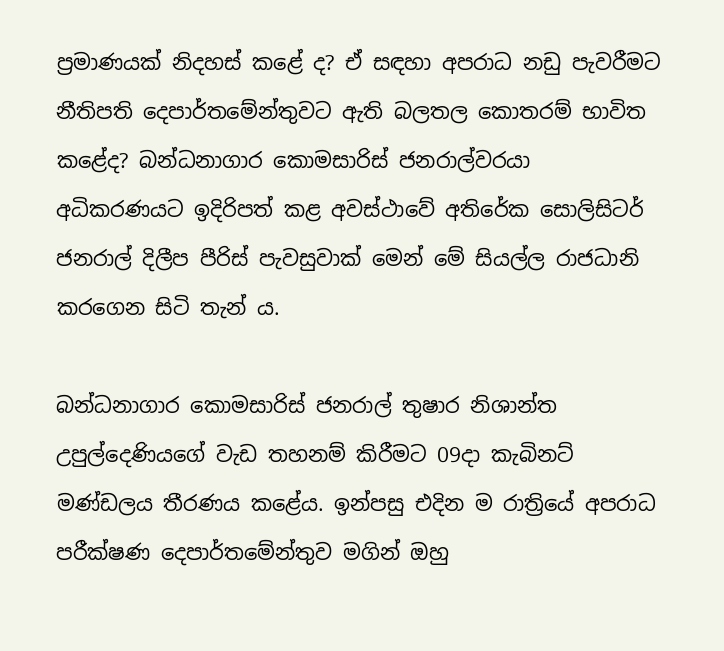ප්‍රමාණයක් නිදහස් කළේ ද? ඒ සඳහා අපරාධ නඩු පැවරීමට නීතිපති දෙපාර්තමේන්තුවට ඇති බලතල කොතරම් භාවිත කළේද? බන්ධනාගාර කොමසාරිස් ජනරාල්වරයා අධිකරණයට ඉදිරිපත් කළ අවස්ථාවේ අතිරේක සොලිසිටර් ජනරාල් දිලීප පීරිස් පැවසුවාක් මෙන් මේ සියල්ල රාජධානි කරගෙන සිටි තැන් ය.

බන්ධනාගාර කොමසාරිස් ජනරාල් තුෂාර නිශාන්ත උපුල්දෙණියගේ වැඩ තහනම් කිරීමට 09දා කැබිනට් මණ්ඩලය තීරණය කළේය. ඉන්පසු එදින ම රාත්‍රියේ අපරාධ පරීක්ෂණ දෙපාර්තමේන්තුව මගින් ඔහු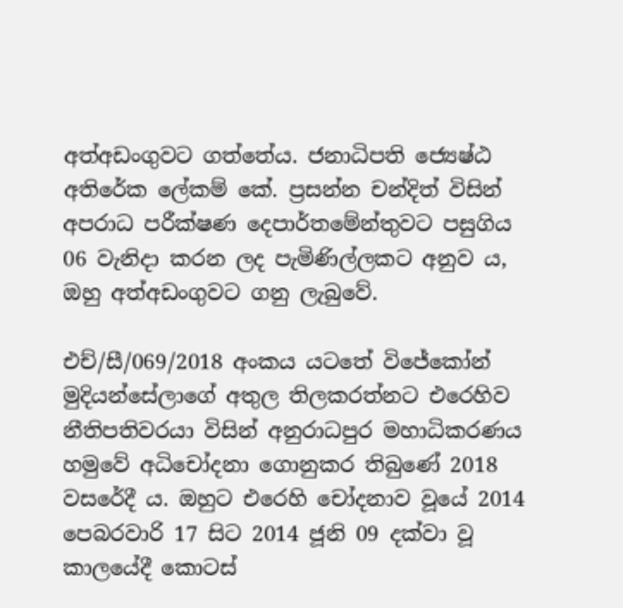අත්අඩංගුවට ගත්තේය. ජනාධිපති ජ්‍යෙෂ්ඨ අතිරේක ලේකම් කේ. ප්‍රසන්න චන්දිත් විසින් අපරාධ පරීක්ෂණ දෙපාර්තමේන්තුවට පසුගිය 06 වැනිදා කරන ලද පැමිණිල්ලකට අනුව ය, ඔහු අත්අඩංගුවට ගනු ලැබුවේ.

එච්/සී/069/2018 අංකය යටතේ විජේකෝන් මුදියන්සේලාගේ අතුල තිලකරත්නට එරෙහිව නීතිපතිවරයා විසින් අනුරාධපුර මහාධිකරණය හමුවේ අධිචෝදනා ගොනුකර තිබුණේ 2018 වසරේදී ය. ඔහුට එරෙහි චෝදනාව වූයේ 2014 පෙබරවාරි 17 සිට 2014 ජූනි 09 දක්වා වූ කාලයේදී කොටස්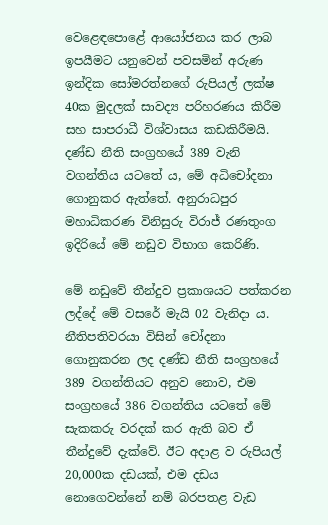වෙළෙඳපොළේ ආයෝජනය කර ලාබ ඉපයීමට යනුවෙන් පවසමින් අරුණ ඉන්දික සෝමරත්නගේ රුපියල් ලක්ෂ 40ක මුදලක් සාවද්‍ය පරිහරණය කිරීම සහ සාපරාධී විශ්වාසය කඩකිරීමයි. දණ්ඩ නීති සංග්‍රහයේ 389 වැනි වගන්තිය යටතේ ය, මේ අධිචෝදනා ගොනුකර ඇත්තේ. අනුරාධපුර මහාධිකරණ විනිසුරු විරාජ් රණතුංග ඉදිරියේ මේ නඩුව විභාග කෙරිණි.

මේ නඩුවේ තීන්දුව ප්‍රකාශයට පත්කරන ලද්දේ මේ වසරේ මැයි 02 වැනිදා ය. නීතිපතිවරයා විසින් චෝදනා ගොනුකරන ලද දණ්ඩ නීති සංග්‍රහයේ 389 වගන්තියට අනුව නොව, එම සංග්‍රහයේ 386 වගන්තිය යටතේ මේ සැකකරු වරදක් කර ඇති බව ඒ තීන්දුවේ දැක්වේ. ඊට අදාළ ව රුපියල් 20,000ක දඩයක්, එම දඩය නොගෙවන්නේ නම් බරපතළ වැඩ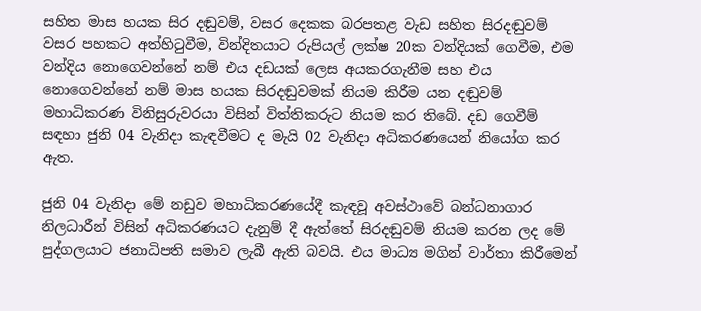සහිත මාස හයක සිර දඬුවම්, වසර දෙකක බරපතළ වැඩ සහිත සිරදඬුවම් වසර පහකට අත්හිටුවීම, වින්දිතයාට රුපියල් ලක්ෂ 20ක වන්දියක් ගෙවීම, එම වන්දිය නොගෙවන්නේ නම් එය දඩයක් ලෙස අයකරගැනීම සහ එය නොගෙවන්නේ නම් මාස හයක සිරදඬුවමක් නියම කිරීම යන දඬුවම් මහාධිකරණ විනිසුරුවරයා විසින් විත්තිකරුට නියම කර තිබේ. දඩ ගෙවීම් සඳහා ජුනි 04 වැනිදා කැඳවීමට ද මැයි 02 වැනිදා අධිකරණයෙන් නියෝග කර ඇත.

ජුනි 04 වැනිදා මේ නඩුව මහාධිකරණයේදී කැඳවූ අවස්ථාවේ බන්ධනාගාර නිලධාරීන් විසින් අධිකරණයට දැනුම් දී ඇත්තේ සිරදඬුවම් නියම කරන ලද මේ පුද්ගලයාට ජනාධිපති සමාව ලැබී ඇති බවයි. එය මාධ්‍ය මගින් වාර්තා කිරීමෙන්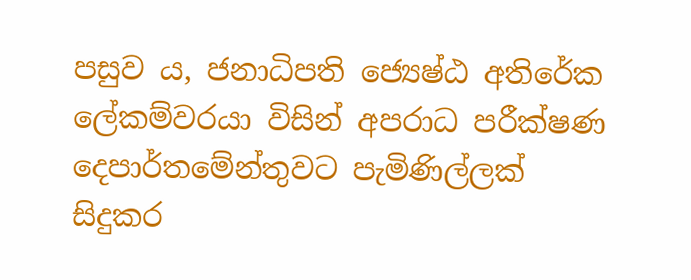පසුව ය, ජනාධිපති ජ්‍යෙෂ්ඨ අතිරේක ලේකම්වරයා විසින් අපරාධ පරීක්ෂණ දෙපාර්තමේන්තුවට පැමිණිල්ලක් සිදුකර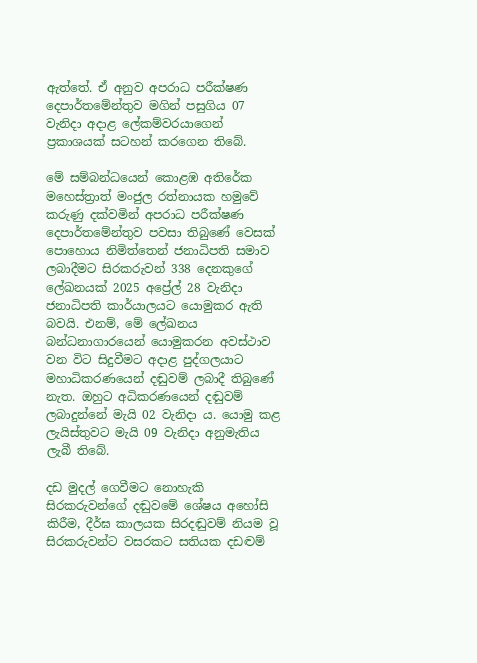ඇත්තේ. ඒ අනුව අපරාධ පරීක්ෂණ දෙපාර්තමේන්තුව මගින් පසුගිය 07 වැනිදා අදාළ ලේකම්වරයාගෙන් ප්‍රකාශයක් සටහන් කරගෙන තිබේ.

මේ සම්බන්ධයෙන් කොළඹ අතිරේක මහෙස්ත්‍රාත් මංජුල රත්නායක හමුවේ කරුණු දක්වමින් අපරාධ පරීක්ෂණ දෙපාර්තමේන්තුව පවසා තිබුණේ වෙසක් පොහොය නිමිත්තෙන් ජනාධිපති සමාව ලබාදීමට සිරකරුවන් 338 දෙනකුගේ ලේඛනයක් 2025 අප්‍රේල් 28 වැනිදා ජනාධිපති කාර්යාලයට යොමුකර ඇති බවයි. එනම්, මේ ලේඛනය බන්ධනාගාරයෙන් යොමුකරන අවස්ථාව වන විට සිදුවීමට අදාළ පුද්ගලයාට මහාධිකරණයෙන් දඬුවම් ලබාදී තිබුණේ නැත. ඔහුට අධිකරණයෙන් දඬුවම් ලබාදුන්නේ මැයි 02 වැනිදා ය. යොමු කළ ලැයිස්තුවට මැයි 09 වැනිදා අනුමැතිය ලැබී තිබේ.

දඩ මුදල් ගෙවීමට නොහැකි සිරකරුවන්ගේ දඬුවමේ ශේෂය අහෝසි කිරීම, දීර්ඝ කාලයක සිරදඬුවම් නියම වූ සිරකරුවන්ට වසරකට සතියක දඩද්‍වම්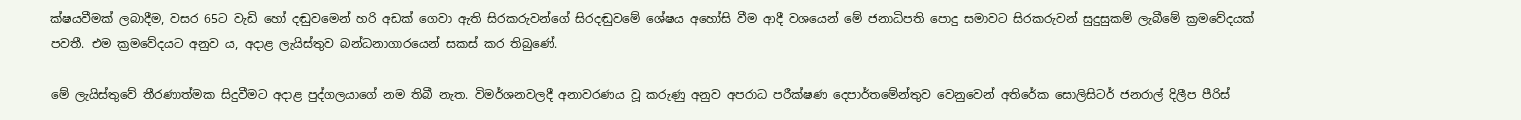ක්ෂයවීමක් ලබාදීම, වසර 65ට වැඩි හෝ දඬුවමෙන් හරි අඩක් ගෙවා ඇති සිරකරුවන්ගේ සිරදඬුවමේ ශේෂය අහෝසි වීම ආදී වශයෙන් මේ ජනාධිපති පොදු සමාවට සිරකරුවන් සුදුසුකම් ලැබීමේ ක්‍රමවේදයක් පවතී. එම ක්‍රමවේදයට අනුව ය, අදාළ ලැයිස්තුව බන්ධනාගාරයෙන් සකස් කර තිබුණේ.

මේ ලැයිස්තුවේ තීරණාත්මක සිදුවීමට අදාළ පුද්ගලයාගේ නම තිබී නැත. විමර්ශනවලදී අනාවරණය වූ කරුණු අනුව අපරාධ පරීක්ෂණ දෙපාර්තමේන්තුව වෙනුවෙන් අතිරේක සොලිසිටර් ජනරාල් දිලීප පීරිස්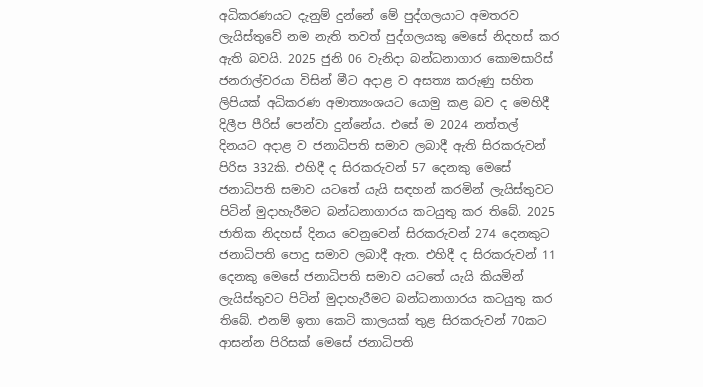අධිකරණයට දැනුම් දුන්නේ මේ පුද්ගලයාට අමතරව ලැයිස්තුවේ නම නැති තවත් පුද්ගලයකු මෙසේ නිදහස් කර ඇති බවයි. 2025 ජුනි 06 වැනිදා බන්ධනාගාර කොමසාරිස් ජනරාල්වරයා විසින් මීට අදාළ ව අසත්‍ය කරුණු සහිත ලිපියක් අධිකරණ අමාත්‍යංශයට යොමු කළ බව ද මෙහිදී දිලීප පීරිස් පෙන්වා දුන්නේය. එසේ ම 2024 නත්තල් දිනයට අදාළ ව ජනාධිපති සමාව ලබාදී ඇති සිරකරුවන් පිරිස 332කි. එහිදී ද සිරකරුවන් 57 දෙනකු මෙසේ ජනාධිපති සමාව යටතේ යැයි සඳහන් කරමින් ලැයිස්තුවට පිටින් මුදාහැරීමට බන්ධනාගාරය කටයුතු කර තිබේ. 2025 ජාතික නිදහස් දිනය වෙනුවෙන් සිරකරුවන් 274 දෙනකුට ජනාධිපති පොදු සමාව ලබාදී ඇත. එහිදී ද සිරකරුවන් 11 දෙනකු මෙසේ ජනාධිපති සමාව යටතේ යැයි කියමින් ලැයිස්තුවට පිටින් මුදාහැරීමට බන්ධනාගාරය කටයුතු කර තිබේ. එනම් ඉතා කෙටි කාලයක් තුළ සිරකරුවන් 70කට ආසන්න පිරිසක් මෙසේ ජනාධිපති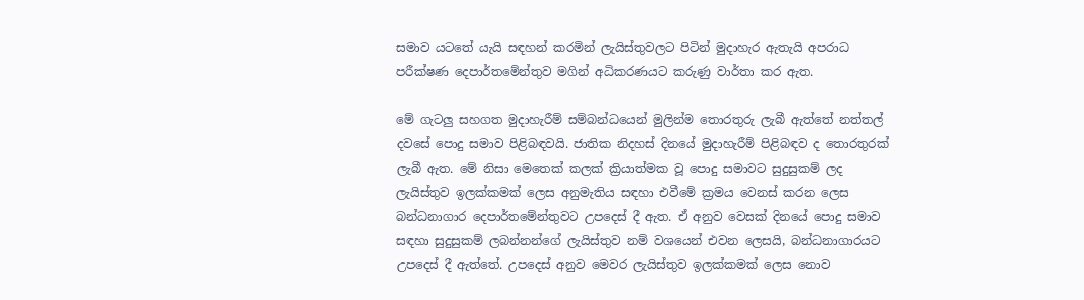සමාව යටතේ යැයි සඳහන් කරමින් ලැයිස්තුවලට පිටින් මුදාහැර ඇතැයි අපරාධ පරීක්ෂණ දෙපාර්තමේන්තුව මගින් අධිකරණයට කරුණු වාර්තා කර ඇත.

මේ ගැටලු සහගත මුදාහැරීම් සම්බන්ධයෙන් මුලින්ම තොරතුරු ලැබී ඇත්තේ නත්තල් දවසේ පොදු සමාව පිළිබඳවයි. ජාතික නිදහස් දිනයේ මුදාහැරීම් පිළිබඳව ද තොරතුරක් ලැබී ඇත. මේ නිසා මෙතෙක් කලක් ක්‍රියාත්මක වූ පොදු සමාවට සුදුසුකම් ලද ලැයිස්තුව ඉලක්කමක් ලෙස අනුමැතිය සඳහා එවීමේ ක්‍රමය වෙනස් කරන ලෙස බන්ධනාගාර දෙපාර්තමේන්තුවට උපදෙස් දී ඇත. ඒ අනුව වෙසක් දිනයේ පොදු සමාව සඳහා සුදුසුකම් ලබන්නන්ගේ ලැයිස්තුව නම් වශයෙන් එවන ලෙසයි, බන්ධනාගාරයට උපදෙස් දී ඇත්තේ. උපදෙස් අනුව මෙවර ලැයිස්තුව ඉලක්කමක් ලෙස නොව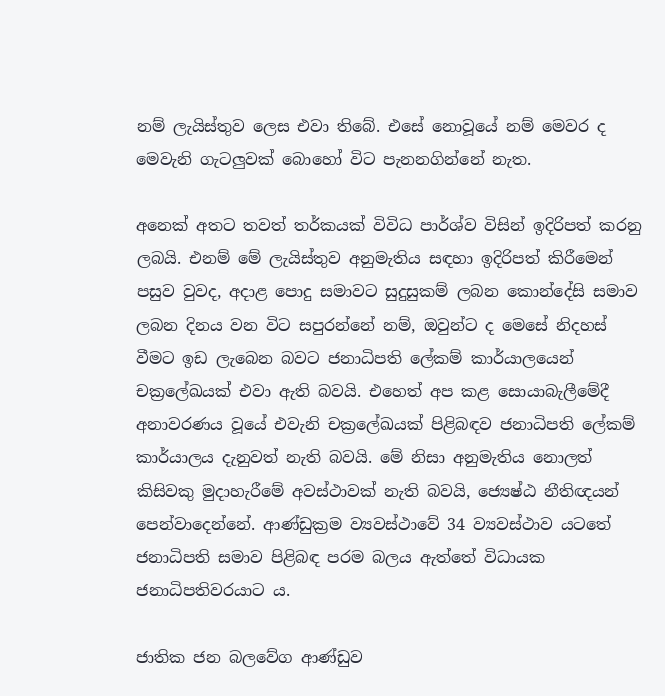නම් ලැයිස්තුව ලෙස එවා තිබේ. එසේ නොවූයේ නම් මෙවර ද මෙවැනි ගැටලුවක් බොහෝ විට පැනනගින්නේ නැත.

අනෙක් අතට තවත් තර්කයක් විවිධ පාර්ශ්ව විසින් ඉදිරිපත් කරනු ලබයි. එනම් මේ ලැයිස්තුව අනුමැතිය සඳහා ඉදිරිපත් කිරීමෙන් පසුව වුවද, අදාළ පොදු සමාවට සුදුසුකම් ලබන කොන්දේසි සමාව ලබන දිනය වන විට සපුරන්නේ නම්, ඔවුන්ට ද මෙසේ නිදහස් වීමට ඉඩ ලැබෙන බවට ජනාධිපති ලේකම් කාර්යාලයෙන් චක්‍රලේඛයක් එවා ඇති බවයි. එහෙත් අප කළ සොයාබැලීමේදී අනාවරණය වූයේ එවැනි චක්‍රලේඛයක් පිළිබඳව ජනාධිපති ලේකම් කාර්යාලය දැනුවත් නැති බවයි. මේ නිසා අනුමැතිය නොලත් කිසිවකු මුදාහැරීමේ අවස්ථාවක් නැති බවයි, ජ්‍යෙෂ්ඨ නීතිඥයන් පෙන්වාදෙන්නේ. ආණ්ඩුක්‍රම ව්‍යවස්ථාවේ 34 ව්‍යවස්ථාව යටතේ ජනාධිපති සමාව පිළිබඳ පරම බලය ඇත්තේ විධායක ජනාධිපතිවරයාට ය.

ජාතික ජන බලවේග ආණ්ඩුව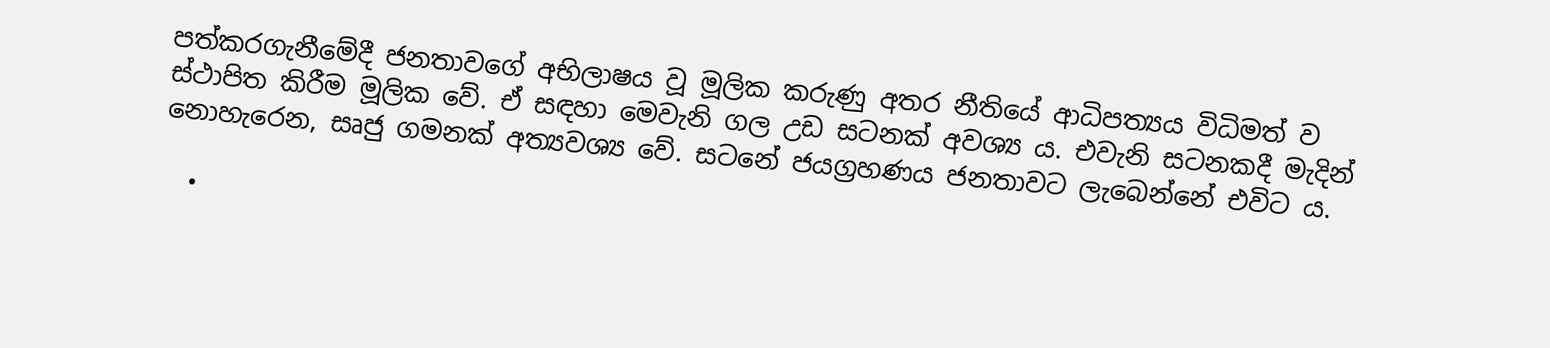පත්කරගැනීමේදී ජනතාවගේ අභිලාෂය වූ මූලික කරුණු අතර නීතියේ ආධිපත්‍යය විධිමත් ව ස්ථාපිත කිරීම මූලික වේ. ඒ සඳහා මෙවැනි ගල උඩ සටනක් අවශ්‍ය ය. එවැනි සටනකදී මැදින් නොහැරෙන, සෘජු ගමනක් අත්‍යවශ්‍ය වේ. සටනේ ජයග්‍රහණය ජනතාවට ලැබෙන්නේ එවිට ය.

  •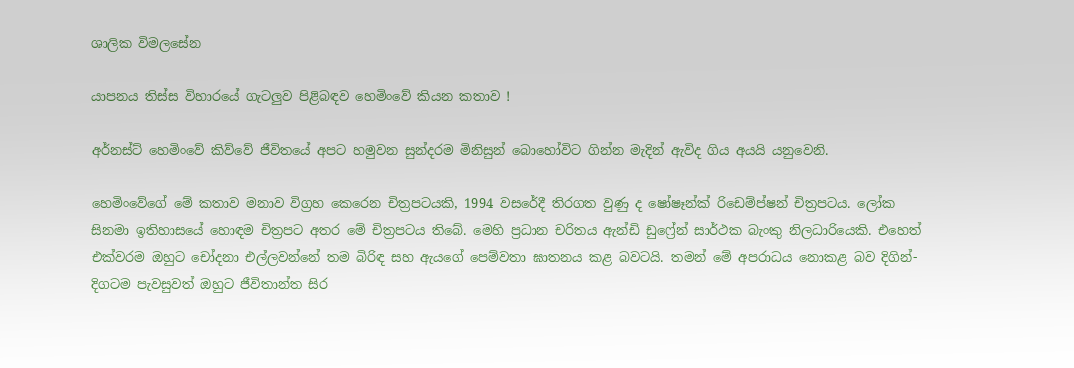ශාලික විමලසේන

යාපනය තිස්ස විහාරයේ ගැටලුව පිළිබඳව හෙමිංවේ කියන කතාව !

අර්නස්ට් හෙමිංවේ කිව්වේ ජීවිතයේ අපට හමුවන සුන්දරම මිනිසුන් බොහෝවිට ගින්න මැදින් ඇවිද ගිය අයයි යනුවෙනි.

හෙමිංවේගේ මේ කතාව මනාව විග්‍රහ කෙරෙන චිත්‍රපටයකි, 1994 වසරේදී තිරගත වුණු ද ෂෝෂෑන්ක් රිඩෙම්ප්ෂන් චිත්‍රපටය. ලෝක සිනමා ඉතිහාසයේ හොඳම චිත්‍රපට අතර මේ චිත්‍රපටය තිබේ. මෙහි ප්‍රධාන චරිතය ඇන්ඩි ඩුෆ්‍රේන් සාර්ථක බැංකු නිලධාරියෙකි. එහෙත් එක්වරම ඔහුට චෝදනා එල්ලවන්නේ තම බිරිඳ සහ ඇයගේ පෙම්වතා ඝාතනය කළ බවටයි. තමන් මේ අපරාධය නොකළ බව දිගින්-දිගටම පැවසුවත් ඔහුට ජීවිතාන්ත සිර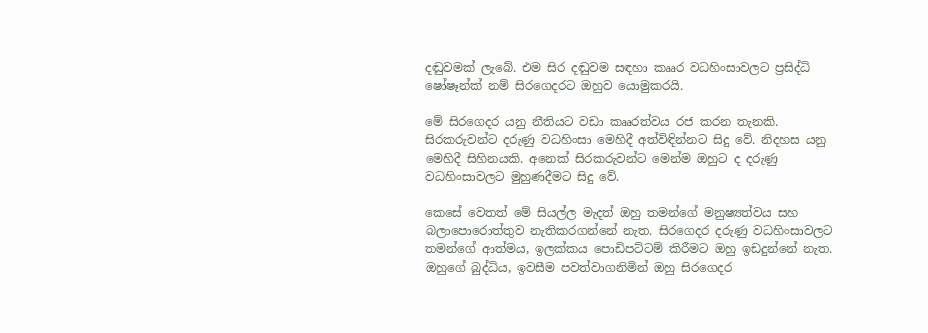දඬුවමක් ලැබේ. එම සිර දඬුවම සඳහා කෲර වධහිංසාවලට ප්‍රසිද්ධි ෂෝෂෑන්ක් නම් සිරගෙදරට ඔහුව යොමුකරයි.

මේ සිරගෙදර යනු නීතියට වඩා කෲරත්වය රජ කරන තැනකි. සිරකරුවන්ට දරුණු වධහිංසා මෙහිදී අත්විඳින්නට සිදු වේ. නිදහස යනු මෙහිදී සිහිනයකි. අනෙක් සිරකරුවන්ට මෙන්ම ඔහුට ද දරුණු වධහිංසාවලට මුහුණදීමට සිදු වේ.

කෙසේ වෙතත් මේ සියල්ල මැදත් ඔහු තමන්ගේ මනුෂ්‍යත්වය සහ බලාපොරොත්තුව නැතිකරගන්නේ නැත. සිරගෙදර දරුණු වධහිංසාවලට තමන්ගේ ආත්මය, ඉලක්කය පොඩිපට්ටම් කිරීමට ඔහු ඉඩදුන්නේ නැත. ඔහුගේ බුද්ධිය, ඉවසීම පවත්වාගනිමින් ඔහු සිරගෙදර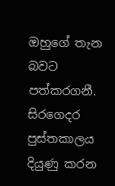ඔහුගේ තැන බවට පත්කරගනී. සිරගෙදර පුස්තකාලය දියුණු කරන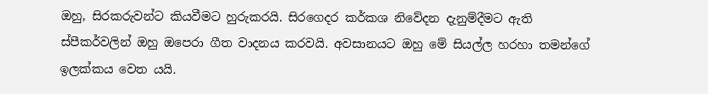ඔහු, සිරකරුවන්ට කියවීමට හුරුකරයි. සිරගෙදර කර්කශ නිවේදන දැනුම්දීමට ඇති ස්පීකර්වලින් ඔහු ඔපෙරා ගීත වාදනය කරවයි. අවසානයට ඔහු මේ සියල්ල හරහා තමන්ගේ ඉලක්කය වෙත යයි.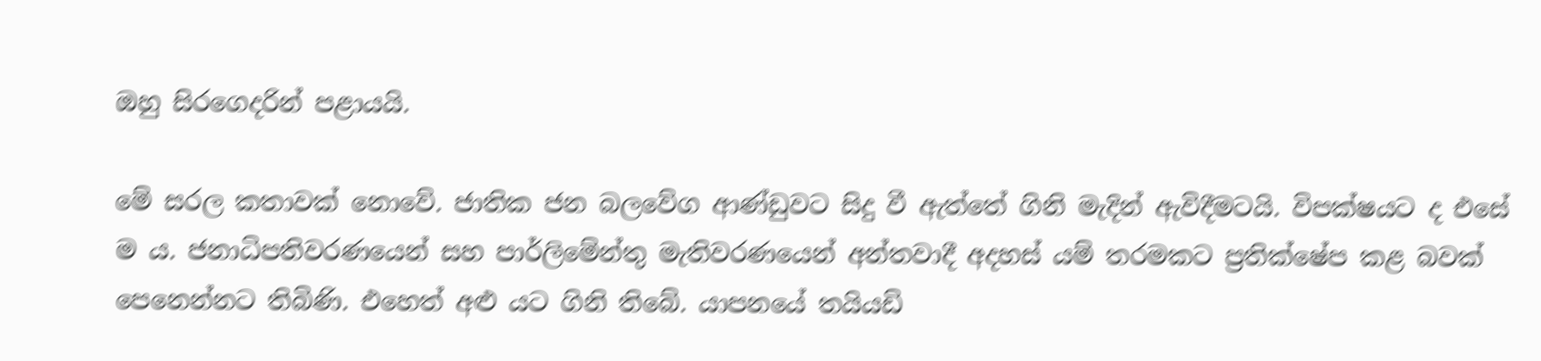ඔහු සිරගෙදරින් පළායයි.

මේ සරල කතාවක් නොවේ. ජාතික ජන බලවේග ආණ්ඩුවට සිදු වී ඇත්තේ ගිනි මැදින් ඇවිදීමටයි. විපක්ෂයට ද එසේ ම ය. ජනාධිපතිවරණයෙන් සහ පාර්ලිමේන්තු මැතිවරණයෙන් අන්තවාදී අදහස් යම් තරමකට ප්‍රතික්ෂේප කළ බවක් පෙනෙන්නට තිබිණි. එහෙත් අළු යට ගිනි තිබේ. යාපනයේ තයියඩි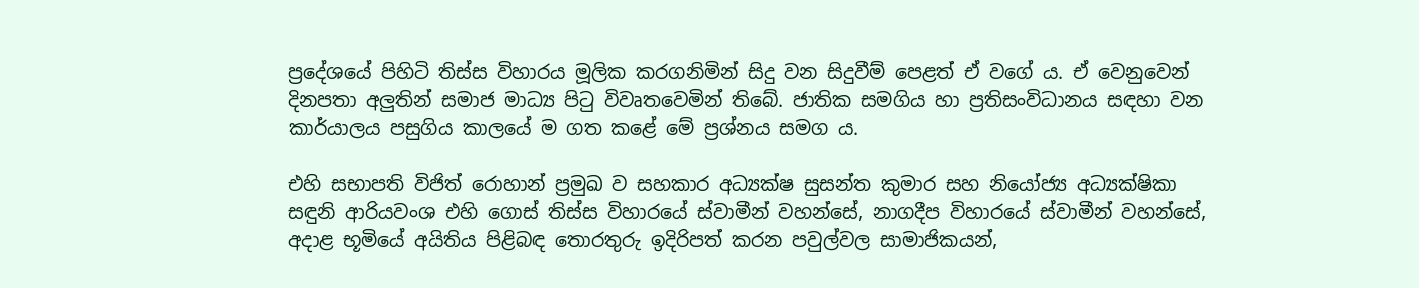ප්‍රදේශයේ පිහිටි තිස්ස විහාරය මූලික කරගනිමින් සිදු වන සිදුවීම් පෙළත් ඒ වගේ ය. ඒ වෙනුවෙන් දිනපතා අලුතින් සමාජ මාධ්‍ය පිටු විවෘතවෙමින් තිබේ. ජාතික සමගිය හා ප්‍රතිසංවිධානය සඳහා වන කාර්යාලය පසුගිය කාලයේ ම ගත කළේ මේ ප්‍රශ්නය සමග ය.

එහි සභාපති විජිත් රොහාන් ප්‍රමුඛ ව සහකාර අධ්‍යක්ෂ සුසන්ත කුමාර සහ නියෝජ්‍ය අධ්‍යක්ෂිකා සඳුනි ආරියවංශ එහි ගොස් තිස්ස විහාරයේ ස්වාමීන් වහන්සේ, නාගදීප විහාරයේ ස්වාමීන් වහන්සේ, අදාළ භූමියේ අයිතිය පිළිබඳ තොරතුරු ඉදිරිපත් කරන පවුල්වල සාමාජිකයන්,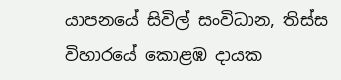යාපනයේ සිවිල් සංවිධාන, තිස්ස විහාරයේ කොළඹ දායක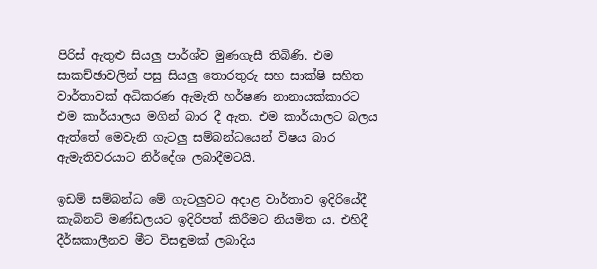පිරිස් ඇතුළු සියලු පාර්ශ්ව මුණගැසී තිබිණි. එම සාකච්ඡාවලින් පසු සියලු තොරතුරු සහ සාක්ෂි සහිත වාර්තාවක් අධිකරණ ඇමැති හර්ෂණ නානායක්කාරට එම කාර්යාලය මගින් බාර දී ඇත. එම කාර්යාලට බලය ඇත්තේ මෙවැනි ගැටලු සම්බන්ධයෙන් විෂය බාර ඇමැතිවරයාට නිර්දේශ ලබාදීමටයි.

ඉඩම් සම්බන්ධ මේ ගැටලුවට අදාළ වාර්තාව ඉදිරියේදී කැබිනට් මණ්ඩලයට ඉදිරිපත් කිරීමට නියමිත ය. එහිදී දීර්ඝකාලීනව මීට විසඳුමක් ලබාදිය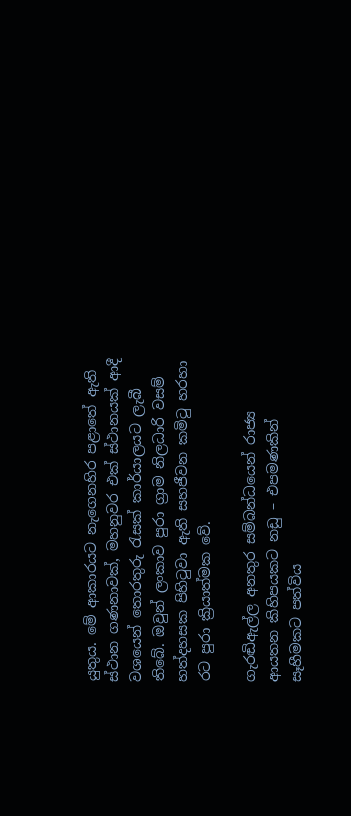යුතුය. මේ ආකාරයට නැගෙනහිර පළාතේ ඇති ස්ථාන ගණනාවක්, මහනුවර එක් ස්ථානයක් ආදී වශයෙන් තොරතුරු රැසක් කාර්යාලයට ලැබී තිබේ. ඔවුන් ලංකාව පුරා ග්‍රාම නිලධාරි වසම් හත්දහසක පිහිටුවා ඇති සහජීවන කමිටු හරහා රට පුරා ක්‍රියාත්මක වේ.

ගැරඬිඇල්ල අනතුර සම්බන්ධයෙන් රාජ්‍ය ආයතන කිහිපයකට නඩු – එපමණකින් සෑහීමකට පත්විය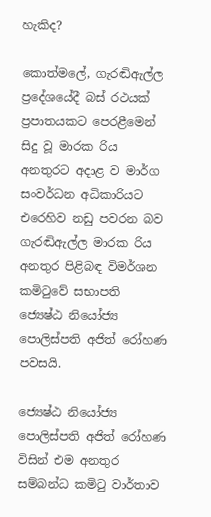හැකිද?

කොත්මලේ, ගැරඬිඇල්ල ප්‍රදේශයේදී බස් රථයක් ප්‍රපාතයකට පෙරළීමෙන් සිදු වූ මාරක රිය අනතුරට අදාළ ව මාර්ග සංවර්ධන අධිකාරියට එරෙහිව නඩු පවරන බව ගැරඬිඇල්ල මාරක රිය අනතුර පිළිබඳ විමර්ශන කමිටුවේ සභාපති ජ්‍යෙෂ්ඨ නියෝජ්‍ය පොලිස්පති අජිත් රෝහණ පවසයි.

ජ්‍යෙෂ්ඨ නියෝජ්‍ය පොලිස්පති අජිත් රෝහණ විසින් එම අනතුර සම්බන්ධ කමිටු වාර්තාව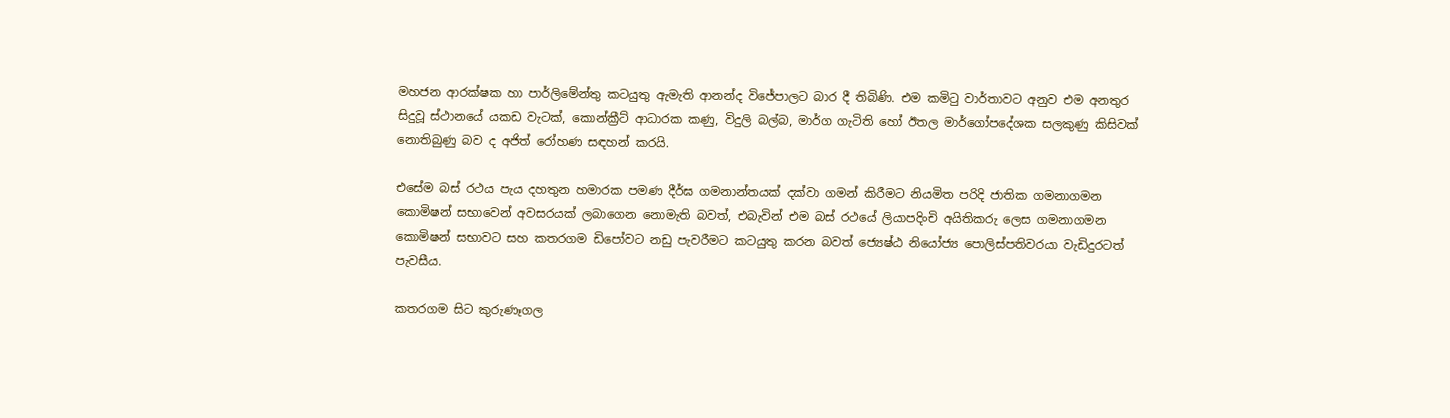මහජන ආරක්ෂක හා පාර්ලිමේන්තු කටයුතු ඇමැති ආනන්ද විජේපාලට බාර දී තිබිණි. එම කමිටු වාර්තාවට අනුව එම අනතුර සිදුවූ ස්ථානයේ යකඩ වැටක්, කොන්ක්‍රීට් ආධාරක කණු, විදුලි බල්බ, මාර්ග ගැටිති හෝ ඊතල මාර්ගෝපදේශක සලකුණු කිසිවක් නොතිබුණු බව ද අජිත් රෝහණ සඳහන් කරයි.

එසේම බස් රථය පැය දහතුන හමාරක පමණ දීර්ඝ ගමනාන්තයක් දක්වා ගමන් කිරීමට නියමිත පරිදි ජාතික ගමනාගමන කොමිෂන් සභාවෙන් අවසරයක් ලබාගෙන නොමැති බවත්, එබැවින් එම බස් රථයේ ලියාපදිංචි අයිතිකරු ලෙස ගමනාගමන කොමිෂන් සභාවට සහ කතරගම ඩිපෝවට නඩු පැවරීමට කටයුතු කරන බවත් ජ්‍යෙෂ්ඨ නියෝජ්‍ය පොලිස්පතිවරයා වැඩිදුරටත් පැවසීය.

කතරගම සිට කුරුණෑගල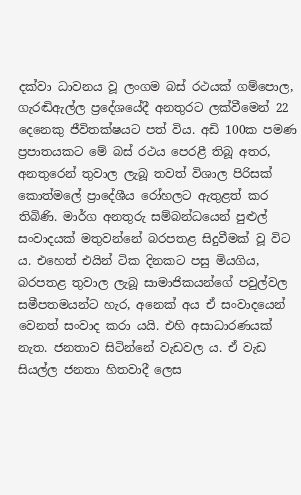දක්වා ධාවනය වූ ලංගම බස් රථයක් ගම්පොල, ගැරඬිඇල්ල ප්‍රදේශයේදී අනතුරට ලක්වීමෙන් 22 දෙනෙකු ජීවිතක්ෂයට පත් විය. අඩි 100ක පමණ ප්‍රපාතයකට මේ බස් රථය පෙරළී තිබූ අතර, අනතුරෙන් තුවාල ලැබූ තවත් විශාල පිරිසක් කොත්මලේ ප්‍රාදේශීය රෝහලට ඇතුළත් කර තිබිණි. මාර්ග අනතුරු සම්බන්ධයෙන් පුළුල් සංවාදයක් මතුවන්නේ බරපතළ සිදුවීමක් වූ විට ය. එහෙත් එයින් ටික දිනකට පසු මියගිය, බරපතළ තුවාල ලැබූ සාමාජිකයන්ගේ පවුල්වල සමීපතමයන්ට හැර, අනෙක් අය ඒ සංවාදයෙන් වෙනත් සංවාද කරා යයි. එහි අසාධාරණයක් නැත. ජනතාව සිටින්නේ වැඩවල ය. ඒ වැඩ සියල්ල ජනතා හිතවාදී ලෙස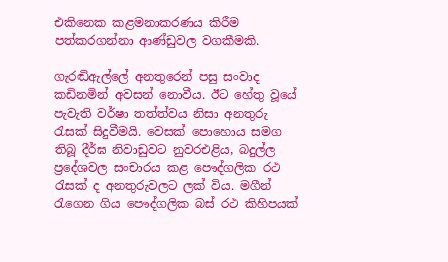එකිනෙක කළමනාකරණය කිරීම පත්කරගන්නා ආණ්ඩුවල වගකීමකි.

ගැරඬිඇල්ලේ අනතුරෙන් පසු සංවාද කඩිනමින් අවසන් නොවීය. ඊට හේතු වූයේ පැවැති වර්ෂා තත්ත්වය නිසා අනතුරු රැසක් සිදුවීමයි. වෙසක් පොහොය සමග තිබූ දීර්ඝ නිවාඩුවට නුවරඑළිය, බදුල්ල ප්‍රදේශවල සංචාරය කළ පෞද්ගලික රථ රැසක් ද අනතුරුවලට ලක් විය. මගීන් රැගෙන ගිය පෞද්ගලික බස් රථ කිහිපයක්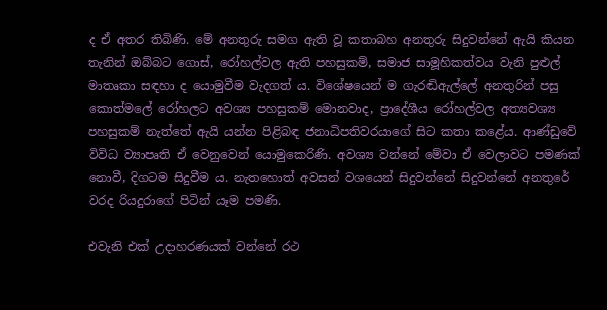ද ඒ අතර තිබිණි. මේ අනතුරු සමග ඇති වූ කතාබහ අනතුරු සිදුවන්නේ ඇයි කියන තැනින් ඔබ්බට ගොස්, රෝහල්වල ඇති පහසුකම්, සමාජ සාමූහිකත්වය වැනි පුළුල් මාතෘකා සඳහා ද යොමුවීම වැදගත් ය. විශේෂයෙන් ම ගැරඬිඇල්ලේ අනතුරින් පසු කොත්මලේ රෝහලට අවශ්‍ය පහසුකම් මොනවාද, ප්‍රාදේශීය රෝහල්වල අත්‍යවශ්‍ය පහසුකම් නැත්තේ ඇයි යන්න පිළිබඳ ජනාධිපතිවරයාගේ සිට කතා කළේය. ආණ්ඩුවේ විවිධ ව්‍යාපෘති ඒ වෙනුවෙන් යොමුකෙරිණි. අවශ්‍ය වන්නේ මේවා ඒ වෙලාවට පමණක් නොවී, දිගටම සිදුවීම ය. නැතහොත් අවසන් වශයෙන් සිදුවන්නේ සිදුවන්නේ අනතුරේ වරද රියදුරාගේ පිටින් යෑම පමණි.

එවැනි එක් උදාහරණයක් වන්නේ රථ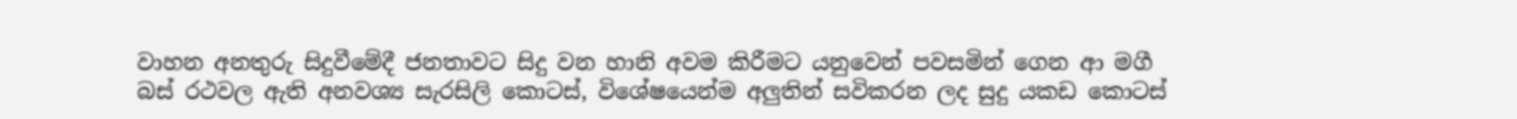වාහන අනතුරු සිදුවීමේදී ජනතාවට සිදු වන හානි අවම කිරීමට යනුවෙන් පවසමින් ගෙන ආ මගී බස් රථවල ඇති අනවශ්‍ය සැරසිලි කොටස්, විශේෂයෙන්ම අලුතින් සවිකරන ලද සුදු යකඩ කොටස්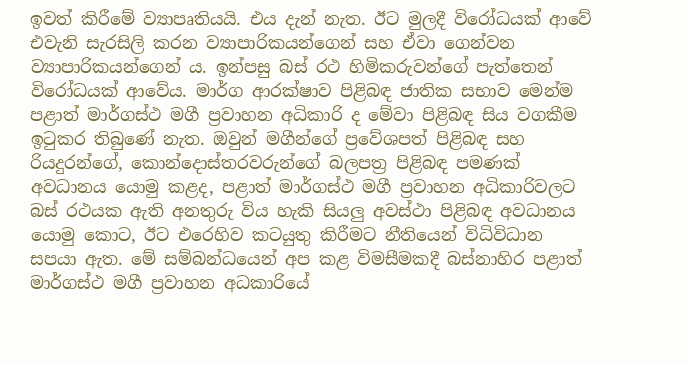ඉවත් කිරීමේ ව්‍යාපෘතියයි. එය දැන් නැත. ඊට මුලදී විරෝධයක් ආවේ එවැනි සැරසිලි කරන ව්‍යාපාරිකයන්ගෙන් සහ ඒවා ගෙන්වන ව්‍යාපාරිකයන්ගෙන් ය. ඉන්පසු බස් රථ හිමිකරුවන්ගේ පැත්තෙන් විරෝධයක් ආවේය. මාර්ග ආරක්ෂාව පිළිබඳ ජාතික සභාව මෙන්ම පළාත් මාර්ගස්ථ මගී ප්‍රවාහන අධිකාරි ද මේවා පිළිබඳ සිය වගකීම ඉටුකර තිබුණේ නැත. ඔවුන් මගීන්ගේ ප්‍රවේශපත් පිළිබඳ සහ රියදුරන්ගේ, කොන්දොස්තරවරුන්ගේ බලපත්‍ර පිළිබඳ පමණක් අවධානය යොමු කළද, පළාත් මාර්ගස්ථ මගී ප්‍රවාහන අධිකාරිවලට බස් රථයක ඇති අනතුරු විය හැකි සියලු අවස්ථා පිළිබඳ අවධානය යොමු කොට, ඊට එරෙහිව කටයුතු කිරීමට නීතියෙන් විධිවිධාන සපයා ඇත. මේ සම්බන්ධයෙන් අප කළ විමසීමකදී බස්නාහිර පළාත් මාර්ගස්ථ මගී ප්‍රවාහන අධකාරියේ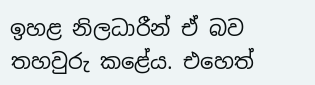ඉහළ නිලධාරීන් ඒ බව තහවුරු කළේය. එහෙත්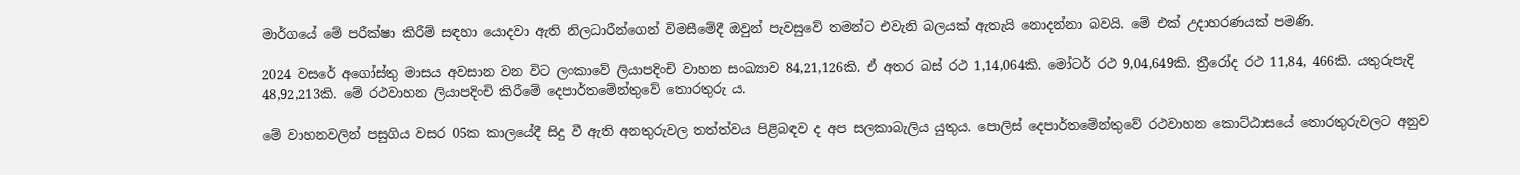මාර්ගයේ මේ පරීක්ෂා කිරීම් සඳහා යොදවා ඇති නිලධාරීන්ගෙන් විමසීමේදී ඔවුන් පැවසුවේ තමන්ට එවැනි බලයක් ඇතැයි නොදන්නා බවයි. මේ එක් උදාහරණයක් පමණි.

2024 වසරේ අගෝස්තු මාසය අවසාන වන විට ලංකාවේ ලියාපදිංචි වාහන සංඛ්‍යාව 84,21,126කි. ඒ අතර බස් රථ 1,14,064කි. මෝටර් රථ 9,04,649කි. ත්‍රීරෝද රථ 11,84, 466කි. යතුරුපැදි 48,92,213කි. මේ රථවාහන ලියාපදිංචි කිරීමේ දෙපාර්තමේන්තුවේ තොරතුරු ය.

මේ වාහනවලින් පසුගිය වසර 05ක කාලයේදී සිදු වී ඇති අනතුරුවල තත්ත්වය පිළිබඳව ද අප සලකාබැලිය යුතුය. පොලිස් දෙපාර්තමේන්තුවේ රථවාහන කොට්ඨාසයේ තොරතුරුවලට අනුව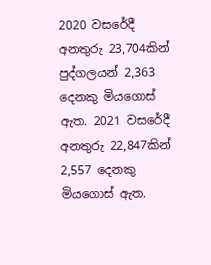2020 වසරේදී අනතුරු 23,704කින් පුද්ගලයන් 2,363 දෙනකු මියගොස් ඇත. 2021 වසරේදී අනතුරු 22,847කින් 2,557 දෙනකු මියගොස් ඇත.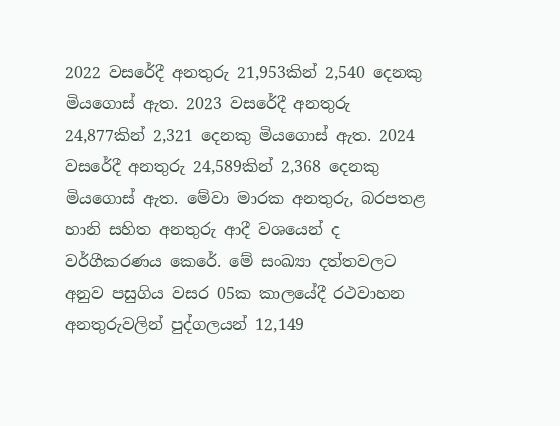2022 වසරේදී අනතුරු 21,953කින් 2,540 දෙනකු මියගොස් ඇත. 2023 වසරේදී අනතුරු 24,877කින් 2,321 දෙනකු මියගොස් ඇත. 2024 වසරේදී අනතුරු 24,589කින් 2,368 දෙනකු මියගොස් ඇත. මේවා මාරක අනතුරු, බරපතළ හානි සහිත අනතුරු ආදී වශයෙන් ද වර්ගීකරණය කෙරේ. මේ සංඛ්‍යා දත්තවලට අනුව පසුගිය වසර 05ක කාලයේදී රථවාහන අනතුරුවලින් පුද්ගලයන් 12,149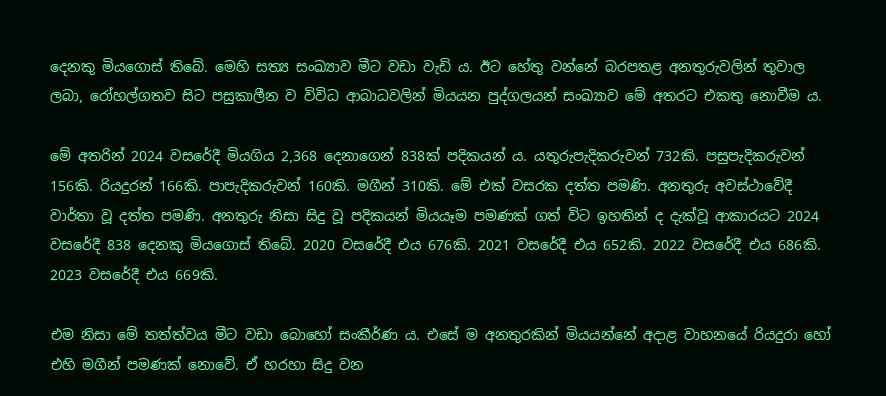දෙනකු මියගොස් තිබේ. මෙහි සත්‍ය සංඛ්‍යාව මීට වඩා වැඩි ය. ඊට හේතු වන්නේ බරපතළ අනතුරුවලින් තුවාල ලබා, රෝහල්ගතව සිට පසුකාලීන ව විවිධ ආබාධවලින් මියයන පුද්ගලයන් සංඛ්‍යාව මේ අතරට එකතු නොවීම ය.

මේ අතරින් 2024 වසරේදී මියගිය 2,368 දෙනාගෙන් 838ක් පදිකයන් ය. යතුරුපැදිකරුවන් 732කි. පසුපැදිකරුවන් 156කි. රියදුරන් 166කි. පාපැදිකරුවන් 160කි. මගීන් 310කි. මේ එක් වසරක දත්ත පමණි. අනතුරු අවස්ථාවේදී වාර්තා වූ දත්ත පමණි. අනතුරු නිසා සිදු වූ පදිකයන් මියයෑම පමණක් ගත් විට ඉහතින් ද දැක්වූ ආකාරයට 2024 වසරේදී 838 දෙනකු මියගොස් තිබේ. 2020 වසරේදී එය 676කි. 2021 වසරේදී එය 652කි. 2022 වසරේදී එය 686කි. 2023 වසරේදී එය 669කි.

එම නිසා මේ තත්ත්වය මීට වඩා බොහෝ සංකීර්ණ ය. එසේ ම අනතුරකින් මියයන්නේ අදාළ වාහනයේ රියදුරා හෝ එහි මගීන් පමණක් නොවේ. ඒ හරහා සිදු වන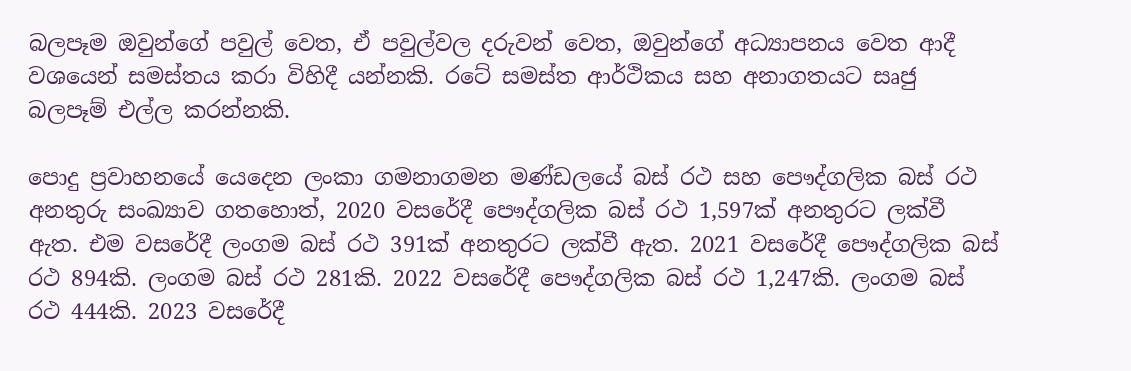බලපෑම ඔවුන්ගේ පවුල් වෙත, ඒ පවුල්වල දරුවන් වෙත, ඔවුන්ගේ අධ්‍යාපනය වෙත ආදී වශයෙන් සමස්තය කරා විහිදී යන්නකි. රටේ සමස්ත ආර්ථිකය සහ අනාගතයට සෘජු බලපෑම් එල්ල කරන්නකි.

පොදු ප්‍රවාහනයේ යෙදෙන ලංකා ගමනාගමන මණ්ඩලයේ බස් රථ සහ පෞද්ගලික බස් රථ අනතුරු සංඛ්‍යාව ගතහොත්, 2020 වසරේදී පෞද්ගලික බස් රථ 1,597ක් අනතුරට ලක්වී ඇත. එම වසරේදී ලංගම බස් රථ 391ක් අනතුරට ලක්වී ඇත. 2021 වසරේදී පෞද්ගලික බස් රථ 894කි. ලංගම බස් රථ 281කි. 2022 වසරේදී පෞද්ගලික බස් රථ 1,247කි. ලංගම බස් රථ 444කි. 2023 වසරේදී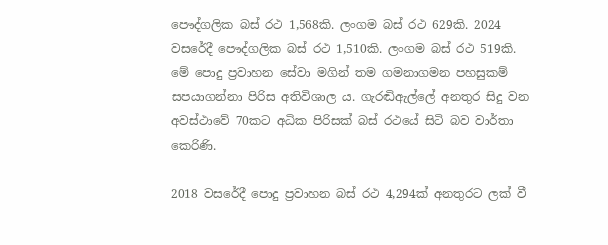පෞද්ගලික බස් රථ 1,568කි. ලංගම බස් රථ 629කි. 2024 වසරේදී පෞද්ගලික බස් රථ 1,510කි. ලංගම බස් රථ 519කි. මේ පොදු ප්‍රවාහන සේවා මගින් තම ගමනාගමන පහසුකම් සපයාගන්නා පිරිස අතිවිශාල ය. ගැරඬිඇල්ලේ අනතුර සිදු වන අවස්ථාවේ 70කට අධික පිරිසක් බස් රථයේ සිටි බව වාර්තා කෙරිණි.

2018 වසරේදී පොදු ප්‍රවාහන බස් රථ 4,294ක් අනතුරට ලක් වී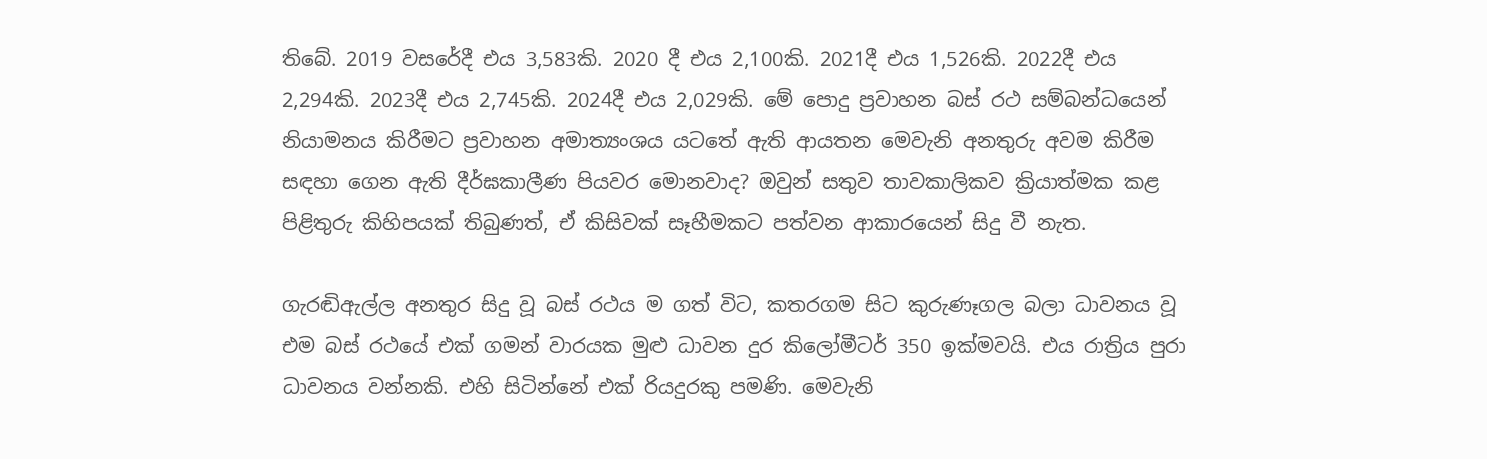තිබේ. 2019 වසරේදී එය 3,583කි. 2020 දී එය 2,100කි. 2021දී එය 1,526කි. 2022දී එය 2,294කි. 2023දී එය 2,745කි. 2024දී එය 2,029කි. මේ පොදු ප්‍රවාහන බස් රථ සම්බන්ධයෙන් නියාමනය කිරීමට ප්‍රවාහන අමාත්‍යංශය යටතේ ඇති ආයතන මෙවැනි අනතුරු අවම කිරීම සඳහා ගෙන ඇති දීර්ඝකාලීණ පියවර මොනවාද? ඔවුන් සතුව තාවකාලිකව ක්‍රියාත්මක කළ පිළිතුරු කිහිපයක් තිබුණත්, ඒ කිසිවක් සෑහීමකට පත්වන ආකාරයෙන් සිදු වී නැත.

ගැරඬිඇල්ල අනතුර සිදු වූ බස් රථය ම ගත් විට, කතරගම සිට කුරුණෑගල බලා ධාවනය වූ එම බස් රථයේ එක් ගමන් වාරයක මුළු ධාවන දුර කිලෝමීටර් 350 ඉක්මවයි. එය රාත්‍රිය පුරා ධාවනය වන්නකි. එහි සිටින්නේ එක් රියදුරකු පමණි. මෙවැනි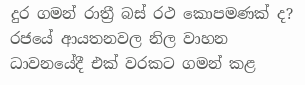දුර ගමන් රාත්‍රී බස් රථ කොපමණක් ද? රජයේ ආයතනවල නිල වාහන ධාවනයේදී එක් වරකට ගමන් කළ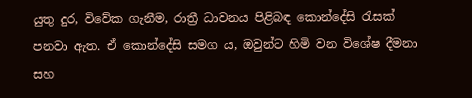යුතු දුර, විවේක ගැනීම, රාත්‍රී ධාවනය පිළිබඳ කොන්දේසි රැසක් පනවා ඇත. ඒ කොන්දේසි සමග ය, ඔවුන්ට හිමි වන විශේෂ දීමනා සහ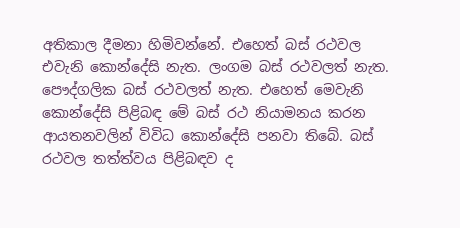අතිකාල දීමනා හිමිවන්නේ. එහෙත් බස් රථවල එවැනි කොන්දේසි නැත. ලංගම බස් රථවලත් නැත. පෞද්ගලික බස් රථවලත් නැත. එහෙත් මෙවැනි කොන්දේසි පිළිබඳ මේ බස් රථ නියාමනය කරන ආයතනවලින් විවිධ කොන්දේසි පනවා තිබේ. බස් රථවල තත්ත්වය පිළිබඳව ද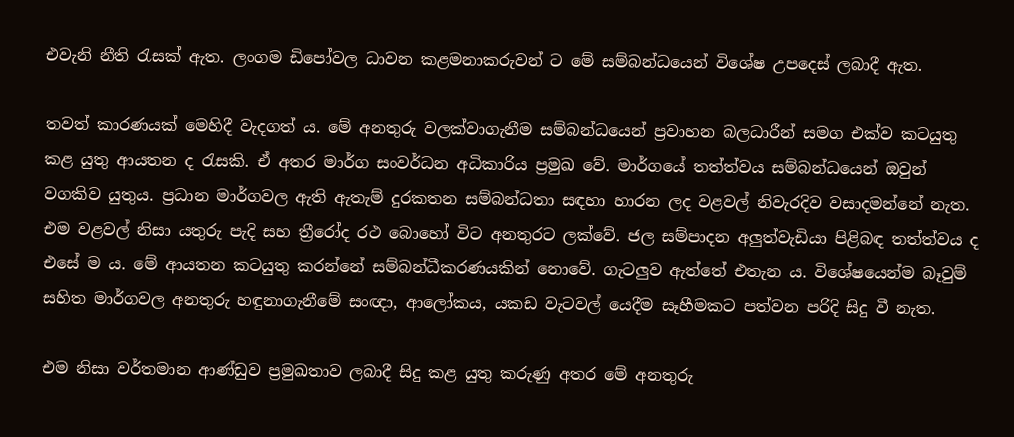එවැනි නීති රැසක් ඇත. ලංගම ඩිපෝවල ධාවන කළමනාකරුවන් ට මේ සම්බන්ධයෙන් විශේෂ උපදෙස් ලබාදී ඇත.

තවත් කාරණයක් මෙහිදී වැදගත් ය. මේ අනතුරු වලක්වාගැනීම සම්බන්ධයෙන් ප්‍රවාහන බලධාරීන් සමග එක්ව කටයුතු කළ යුතු ආයතන ද රැසකි. ඒ අතර මාර්ග සංවර්ධන අධිකාරිය ප්‍රමුඛ වේ. මාර්ගයේ තත්ත්වය සම්බන්ධයෙන් ඔවුන් වගකිව යුතුය. ප්‍රධාන මාර්ගවල ඇති ඇතැම් දුරකතන සම්බන්ධතා සඳහා හාරන ලද වළවල් නිවැරදිව වසාදමන්නේ නැත. එම වළවල් නිසා යතුරු පැදි සහ ත්‍රීරෝද රථ බොහෝ විට අනතුරට ලක්වේ. ජල සම්පාදන අලුත්වැඩියා පිළිබඳ තත්ත්වය ද එසේ ම ය. මේ ආයතන කටයුතු කරන්නේ සම්බන්ධීකරණයකින් නොවේ. ගැටලුව ඇත්තේ එතැන ය. විශේෂයෙන්ම බෑවුම් සහිත මාර්ගවල අනතුරු හඳුනාගැනීමේ සංඥා, ආලෝකය, යකඩ වැටවල් යෙදීම සෑහීමකට පත්වන පරිදි සිදු වී නැත.

එම නිසා වර්තමාන ආණ්ඩුව ප්‍රමුඛතාව ලබාදී සිදු කළ යුතු කරුණු අතර මේ අනතුරු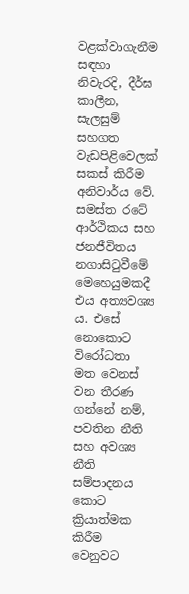වළක්වාගැනීම සඳහා නිවැරදි, දීර්ඝ කාලීන, සැලසුම් සහගත වැඩපිළිවෙලක් සකස් කිරීම අනිවාර්ය වේ. සමස්ත රටේ ආර්ථිකය සහ ජනජීවිතය නගාසිටුවීමේ මෙහෙයුමකදී එය අත්‍යවශ්‍ය ය. එසේ නොකොට විරෝධතා මත වෙනස් වන තීරණ ගන්නේ නම්, පවතින නීති සහ අවශ්‍ය නීති සම්පාදනය කොට ක්‍රියාත්මක කිරීම වෙනුවට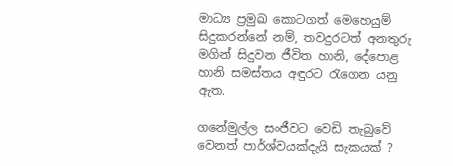මාධ්‍ය ප්‍රමුඛ කොටගත් මෙහෙයුම් සිදුකරන්නේ නම්, තවදුරටත් අනතුරු මගින් සිදුවන ජීවිත හානි, දේපොළ හානි සමස්තය අඳුරට රැගෙන යනු ඇත.

ගනේමුල්ල සංජීවට වෙඩි තැබුවේ වෙනත් පාර්ශ්වයක්දැයි සැකයක් ?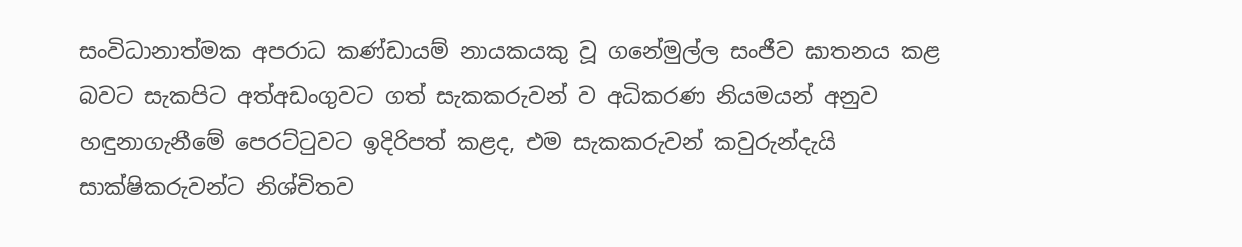සංවිධානාත්මක අපරාධ කණ්ඩායම් නායකයකු වූ ගනේමුල්ල සංජීව ඝාතනය කළ බවට සැකපිට අත්අඩංගුවට ගත් සැකකරුවන් ව අධිකරණ නියමයන් අනුව හඳුනාගැනීමේ පෙරට්ටුවට ඉදිරිපත් කළද, එම සැකකරුවන් කවුරුන්දැයි සාක්ෂිකරුවන්ට නිශ්චිතව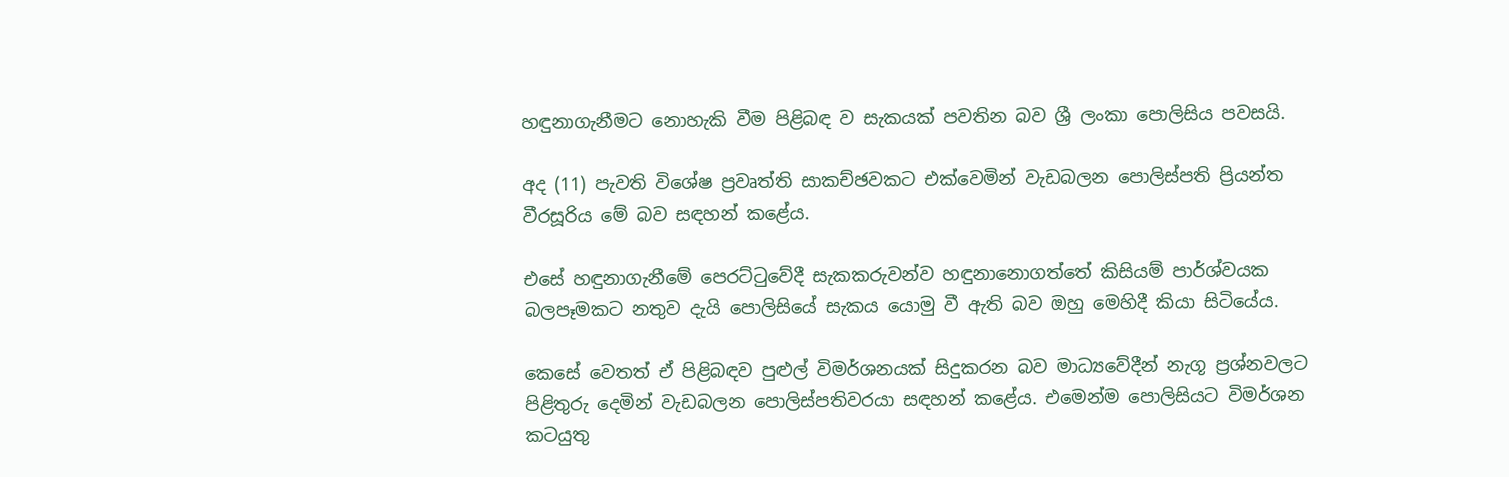හඳුනාගැනීමට නොහැකි වීම පිළිබඳ ව සැකයක් පවතින බව ශ්‍රී ලංකා පොලිසිය පවසයි.

අද (11) පැවති විශේෂ ප්‍රවෘත්ති සාකච්ඡවකට එක්වෙමින් වැඩබලන පොලිස්පති ප්‍රියන්ත වීරසූරිය මේ බව සඳහන් කළේය.

එසේ හඳුනාගැනීමේ පෙරට්ටුවේදී සැකකරුවන්ව හඳුනානොගත්තේ කිසියම් පාර්ශ්වයක බලපෑමකට නතුව දැයි පොලිසියේ සැකය යොමු වී ඇති බව ඔහු මෙහිදී කියා සිටියේය.

කෙසේ වෙතත් ඒ පිළිබඳව පුළුල් විමර්ශනයක් සිදුකරන බව මාධ්‍යවේදීන් නැගූ ප්‍රශ්නවලට පිළිතුරු දෙමින් වැඩබලන පොලිස්පතිවරයා සඳහන් කළේය. එමෙන්ම පොලිසියට විමර්ශන කටයුතු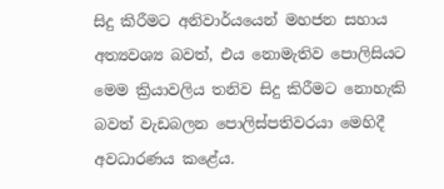සිදු කිරීමට අනිවාර්යයෙන් මහජන සහාය අත්‍යවශ්‍ය බවත්, එය නොමැතිව පොලිසියට මෙම ක්‍රියාවලිය තනිව සිදු කිරීමට නොහැකි බවත් වැඩබලන පොලිස්පතිවරයා මෙහිදී අවධාරණය කළේය.